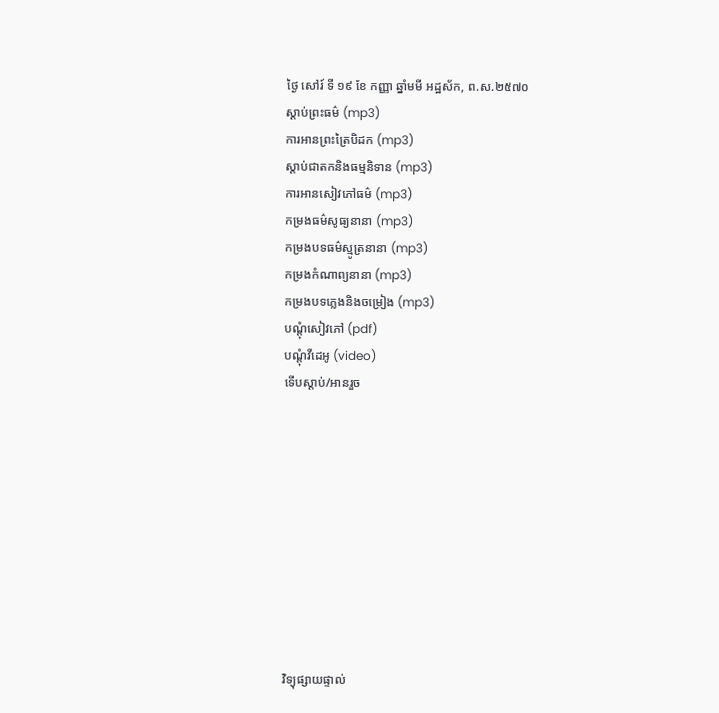ថ្ងៃ សៅរ៍ ទី ១៩ ខែ កញ្ញា ឆ្នាំមមី អដ្ឋស័ក, ព.ស.២៥៧០
ស្តាប់ព្រះធម៌ (mp3)
ការអានព្រះត្រៃបិដក (mp3)
ស្តាប់ជាតកនិងធម្មនិទាន (mp3)
ការអានសៀវភៅធម៌ (mp3)
កម្រងធម៌សូធ្យនានា (mp3)
កម្រងបទធម៌ស្មូត្រនានា (mp3)
កម្រងកំណាព្យនានា (mp3)
កម្រងបទភ្លេងនិងចម្រៀង (mp3)
បណ្តុំសៀវភៅ (pdf)
បណ្តុំវីដេអូ (video)
ទើបស្តាប់/អានរួច










វិទ្យុផ្សាយផ្ទាល់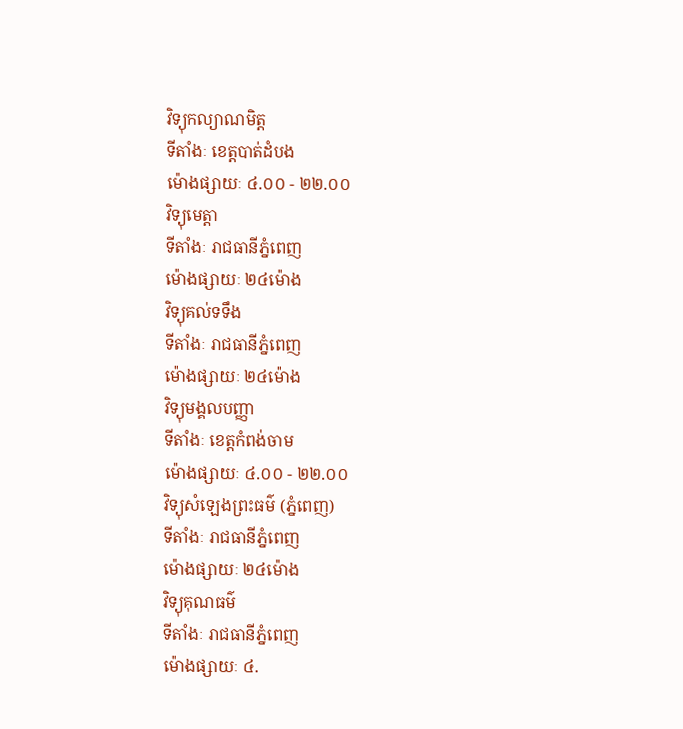វិទ្យុកល្យាណមិត្ត
ទីតាំងៈ ខេត្តបាត់ដំបង
ម៉ោងផ្សាយៈ ៤.០០ - ២២.០០
វិទ្យុមេត្តា
ទីតាំងៈ រាជធានីភ្នំពេញ
ម៉ោងផ្សាយៈ ២៤ម៉ោង
វិទ្យុគល់ទទឹង
ទីតាំងៈ រាជធានីភ្នំពេញ
ម៉ោងផ្សាយៈ ២៤ម៉ោង
វិទ្យុមង្គលបញ្ញា
ទីតាំងៈ ខេត្តកំពង់ចាម
ម៉ោងផ្សាយៈ ៤.០០ - ២២.០០
វិទ្យុសំឡេងព្រះធម៌ (ភ្នំពេញ)
ទីតាំងៈ រាជធានីភ្នំពេញ
ម៉ោងផ្សាយៈ ២៤ម៉ោង
វិទ្យុគុណធម៌
ទីតាំងៈ រាជធានីភ្នំពេញ
ម៉ោងផ្សាយៈ ៤.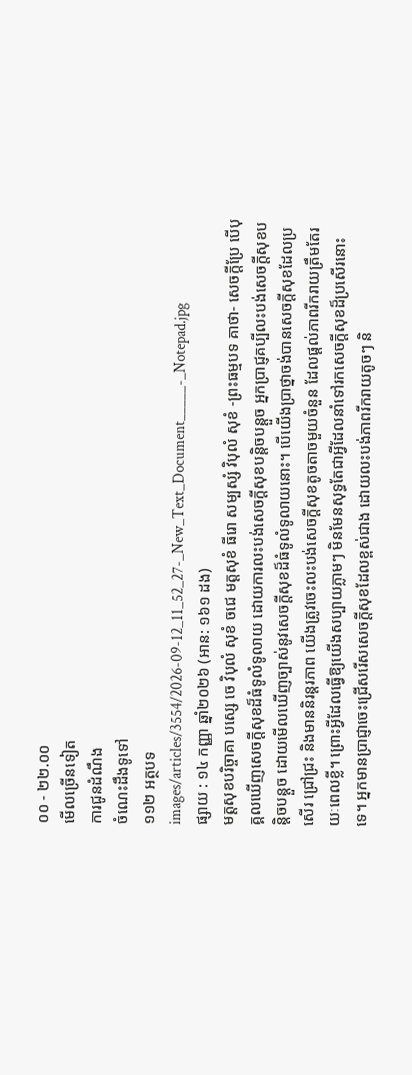០០ - ២២.០០
មើលច្រើនទៀត
ការជូនដំណឹង
ចំណេះដឹងទូទៅ
១១២ អត្ថបទ
images/articles/3554/2026-09-12_11_52_27-_New_Text_Document_____-_Notepad.jpg
ផ្សាយ : ១៤ កញ្ញា ឆ្នាំ២០២៦ (អាន: ១៦១ ដង)
មត្តសុខបរិច្ចាគា បស្សេ ចេ វិបុលំ សុខំ ចជេ មត្តសុខំ ធីរោ សម្បស្សំ វិបុលំ សុខំ -ព្រះធម្មបទ គាថា- សេចក្តីប្រែ បើបុគ្គលឃើញសេចក្តីសុខដ៏ធំទូលំទូលាយ ដោយការលះបង់សេចក្តីសុខបន្តិចបន្តួច អ្នកប្រាជ្ញគប្បីលះបង់សេចក្តីសុខបន្តិចបន្តួច ដោយមើលឃើញច្បាស់នូវសេចក្តីសុខដ៏ធំទូលំទូលាយនោះ។ បើយើងប្រាថ្នាចង់បានសេចក្តីសុខដែលប្រសើរ ជ្រៅជ្រះ និងមាននិរន្តរភាព យើងត្រូវចេះលះបង់សេចក្តីសុខតូចតាចមួយចំនួន ដែលផ្តល់ភាពរីករាយត្រឹមតែរយៈពេលខ្លី។ ព្រោះអ្វីដែលធ្វើឱ្យយើងសប្បាយភ្លាមៗ មិនមែនសុទ្ធតែជាអ្វីដែលនាំទៅរកសេចក្តីសុខដ៏ប្រសើរនោះទេ។ អ្នកមានប្រាជ្ញាចេះជ្រើសរើសសេចក្តីសុខដែលខ្ពស់ជាង ដោយលះបង់ភាពរីករាយតូចៗ និ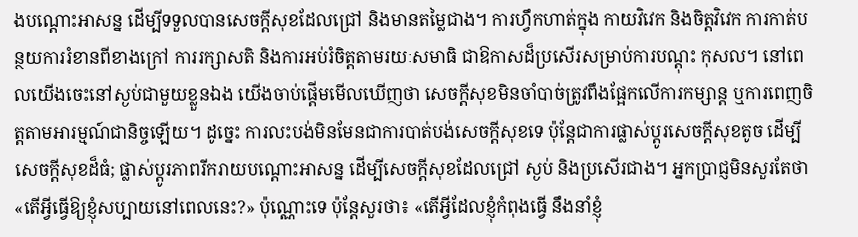ងបណ្តោះអាសន្ន ដើម្បីទទួលបានសេចក្តីសុខដែលជ្រៅ និងមានតម្លៃជាង។ ការហ្វឹកហាត់ក្នុង កាយវិវេក និងចិត្តវិវេក ការកាត់បន្ថយការរំខានពីខាងក្រៅ ការរក្សាសតិ និងការអប់រំចិត្តតាមរយៈសមាធិ ជាឱកាសដ៏ប្រសើរសម្រាប់ការបណ្តុះ កុសល។ នៅពេលយើងចេះនៅស្ងប់ជាមួយខ្លួនឯង យើងចាប់ផ្តើមមើលឃើញថា សេចក្តីសុខមិនចាំបាច់ត្រូវពឹងផ្អែកលើការកម្សាន្ត ឬការពេញចិត្តតាមអារម្មណ៍ជានិច្ចឡើយ។ ដូច្នេះ ការលះបង់មិនមែនជាការបាត់បង់សេចក្តីសុខទេ ប៉ុន្តែជាការផ្លាស់ប្តូរសេចក្តីសុខតូច ដើម្បីសេចក្តីសុខដ៏ធំ; ផ្លាស់ប្តូរភាពរីករាយបណ្តោះអាសន្ន ដើម្បីសេចក្តីសុខដែលជ្រៅ ស្ងប់ និងប្រសើរជាង។ អ្នកប្រាជ្ញមិនសួរតែថា «តើអ្វីធ្វើឱ្យខ្ញុំសប្បាយនៅពេលនេះ?» ប៉ុណ្ណោះទេ ប៉ុន្តែសួរថា៖ «តើអ្វីដែលខ្ញុំកំពុងធ្វើ នឹងនាំខ្ញុំ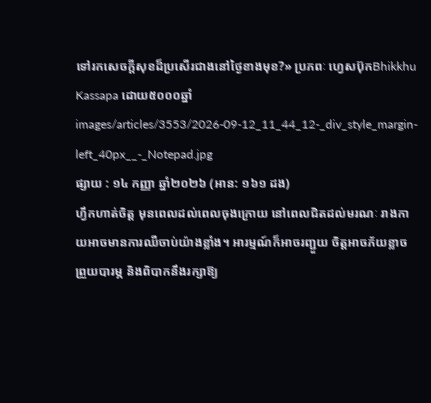ទៅរកសេចក្តីសុខដ៏ប្រសើរជាងនៅថ្ងៃខាងមុខ?» ប្រភពៈ ហ្វេសប៊ុកBhikkhu Kassapa ដោយ៥០០០ឆ្នាំ
images/articles/3553/2026-09-12_11_44_12-_div_style_margin-left_40px__-_Notepad.jpg
ផ្សាយ : ១៤ កញ្ញា ឆ្នាំ២០២៦ (អាន: ១៦១ ដង)
ហ្វឹកហាត់ចិត្ត មុនពេលដល់ពេលចុងក្រោយ នៅពេលជិតដល់មរណៈ រាងកាយអាចមានការឈឺចាប់យ៉ាងខ្លាំង។ អារម្មណ៍ក៏អាចរញ្ជួយ ចិត្តអាចភ័យខ្លាច ព្រួយបារម្ភ និងពិបាកនឹងរក្សាឱ្យ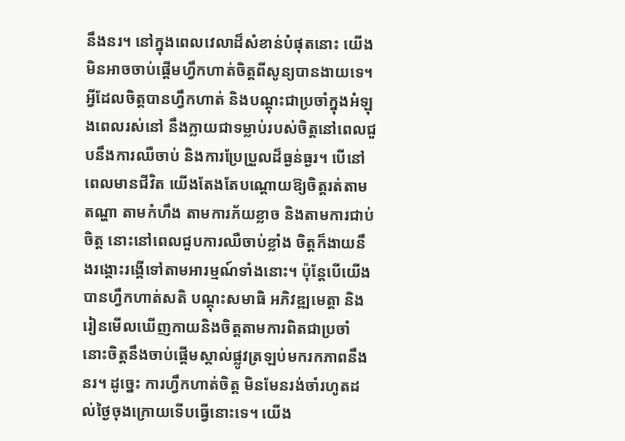នឹងនរ។ នៅក្នុងពេលវេលាដ៏សំខាន់បំផុតនោះ យើងមិនអាចចាប់ផ្តើមហ្វឹកហាត់ចិត្តពីសូន្យបានងាយទេ។ អ្វីដែលចិត្តបានហ្វឹកហាត់ និងបណ្តុះជាប្រចាំក្នុងអំឡុងពេលរស់នៅ នឹងក្លាយជាទម្លាប់របស់ចិត្តនៅពេលជួបនឹងការឈឺចាប់ និងការប្រែប្រួលដ៏ធ្ងន់ធ្ងរ។ បើនៅពេលមានជីវិត យើងតែងតែបណ្តោយឱ្យចិត្តរត់តាមតណ្ហា តាមកំហឹង តាមការភ័យខ្លាច និងតាមការជាប់ចិត្ត នោះនៅពេលជួបការឈឺចាប់ខ្លាំង ចិត្តក៏ងាយនឹងរង្គោះរង្គើទៅតាមអារម្មណ៍ទាំងនោះ។ ប៉ុន្តែបើយើងបានហ្វឹកហាត់សតិ បណ្តុះសមាធិ អភិវឌ្ឍមេត្តា និងរៀនមើលឃើញកាយនិងចិត្តតាមការពិតជាប្រចាំ នោះចិត្តនឹងចាប់ផ្តើមស្គាល់ផ្លូវត្រឡប់មករកភាពនឹងនរ។ ដូច្នេះ ការហ្វឹកហាត់ចិត្ត មិនមែនរង់ចាំរហូតដល់ថ្ងៃចុងក្រោយទើបធ្វើនោះទេ។ យើង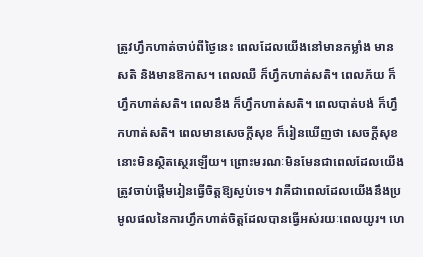ត្រូវហ្វឹកហាត់ចាប់ពីថ្ងៃនេះ ពេលដែលយើងនៅមានកម្លាំង មានសតិ និងមានឱកាស។ ពេលឈឺ ក៏ហ្វឹកហាត់សតិ។ ពេលភ័យ ក៏ហ្វឹកហាត់សតិ។ ពេលខឹង ក៏ហ្វឹកហាត់សតិ។ ពេលបាត់បង់ ក៏ហ្វឹកហាត់សតិ។ ពេលមានសេចក្តីសុខ ក៏រៀនឃើញថា សេចក្តីសុខនោះមិនស្ថិតស្ថេរឡើយ។ ព្រោះមរណៈមិនមែនជាពេលដែលយើងត្រូវចាប់ផ្តើមរៀនធ្វើចិត្តឱ្យស្ងប់ទេ។ វាគឺជាពេលដែលយើងនឹងប្រមូលផលនៃការហ្វឹកហាត់ចិត្តដែលបានធ្វើអស់រយៈពេលយូរ។ ហេ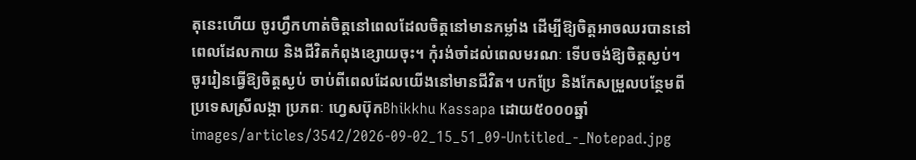តុនេះហើយ ចូរហ្វឹកហាត់ចិត្តនៅពេលដែលចិត្តនៅមានកម្លាំង ដើម្បីឱ្យចិត្តអាចឈរបាននៅពេលដែលកាយ និងជីវិតកំពុងខ្សោយចុះ។ កុំរង់ចាំដល់ពេលមរណៈ ទើបចង់ឱ្យចិត្តស្ងប់។ ចូររៀនធ្វើឱ្យចិត្តស្ងប់ ចាប់ពីពេលដែលយើងនៅមានជីវិត។ បកប្រែ និងកែសម្រួលបន្ថែមពីប្រទេសស្រីលង្កា ប្រភពៈ ហ្វេសប៊ុកBhikkhu Kassapa ដោយ៥០០០ឆ្នាំ
images/articles/3542/2026-09-02_15_51_09-Untitled_-_Notepad.jpg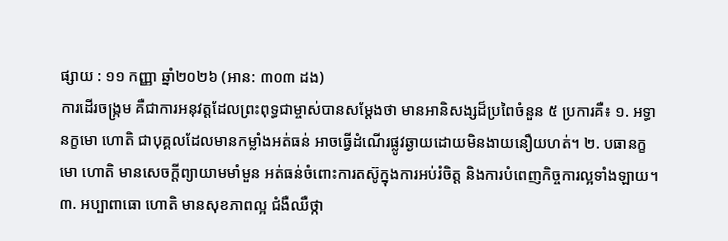ផ្សាយ : ១១ កញ្ញា ឆ្នាំ២០២៦ (អាន: ៣០៣ ដង)
ការដើរចង្ក្រម គឺជាការអនុវត្តដែលព្រះពុទ្ធជាម្ចាស់បានសម្ដែងថា មានអានិសង្សដ៏ប្រពៃចំនួន ៥ ប្រការគឺ៖ ១. អទ្ធានក្ខមោ ហោតិ ជាបុគ្គលដែលមានកម្លាំងអត់ធន់ អាចធ្វើដំណើរផ្លូវឆ្ងាយដោយមិនងាយនឿយហត់។ ២. បធានក្ខមោ ហោតិ មានសេចក្ដីព្យាយាមមាំមួន អត់ធន់ចំពោះការតស៊ូក្នុងការអប់រំចិត្ត និងការបំពេញកិច្ចការល្អទាំងឡាយ។ ៣. អប្បាពាធោ ហោតិ មានសុខភាពល្អ ជំងឺឈឺថ្កា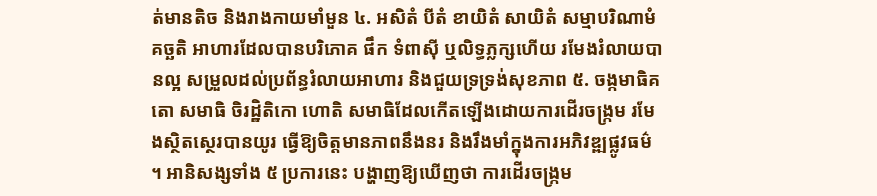ត់មានតិច និងរាងកាយមាំមួន ៤. អសិតំ បីតំ ខាយិតំ សាយិតំ សម្មាបរិណាមំ គច្ឆតិ អាហារដែលបានបរិភោគ ផឹក ទំពាស៊ី ឬលិទ្ធភ្លក្សហើយ រមែងរំលាយបានល្អ សម្រួលដល់ប្រព័ន្ធរំលាយអាហារ និងជួយទ្រទ្រង់សុខភាព ៥. ចង្កមាធិគតោ សមាធិ ចិរដ្ឋិតិកោ ហោតិ សមាធិដែលកើតឡើងដោយការដើរចង្ក្រម រមែងស្ថិតស្ថេរបានយូរ ធ្វើឱ្យចិត្តមានភាពនឹងនរ និងរឹងមាំក្នុងការអភិវឌ្ឍផ្លូវធម៌ ។ អានិសង្សទាំង ៥ ប្រការនេះ បង្ហាញឱ្យឃើញថា ការដើរចង្ក្រម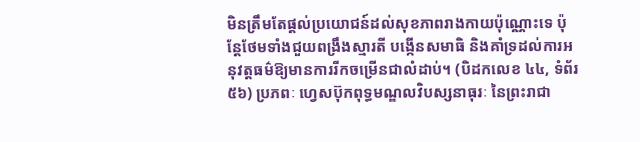មិនត្រឹមតែផ្តល់ប្រយោជន៍ដល់សុខភាពរាងកាយប៉ុណ្ណោះទេ ប៉ុន្តែថែមទាំងជួយពង្រឹងស្មារតី បង្កើនសមាធិ និងគាំទ្រដល់ការអនុវត្តធម៌ឱ្យមានការរីកចម្រើនជាលំដាប់។ (បិដកលេខ ៤៤, ទំព័រ ៥៦) ប្រភពៈ ហ្វេសប៊ុកពុទ្ធមណ្ឌលវិបស្សនាធុរៈ នៃព្រះរាជា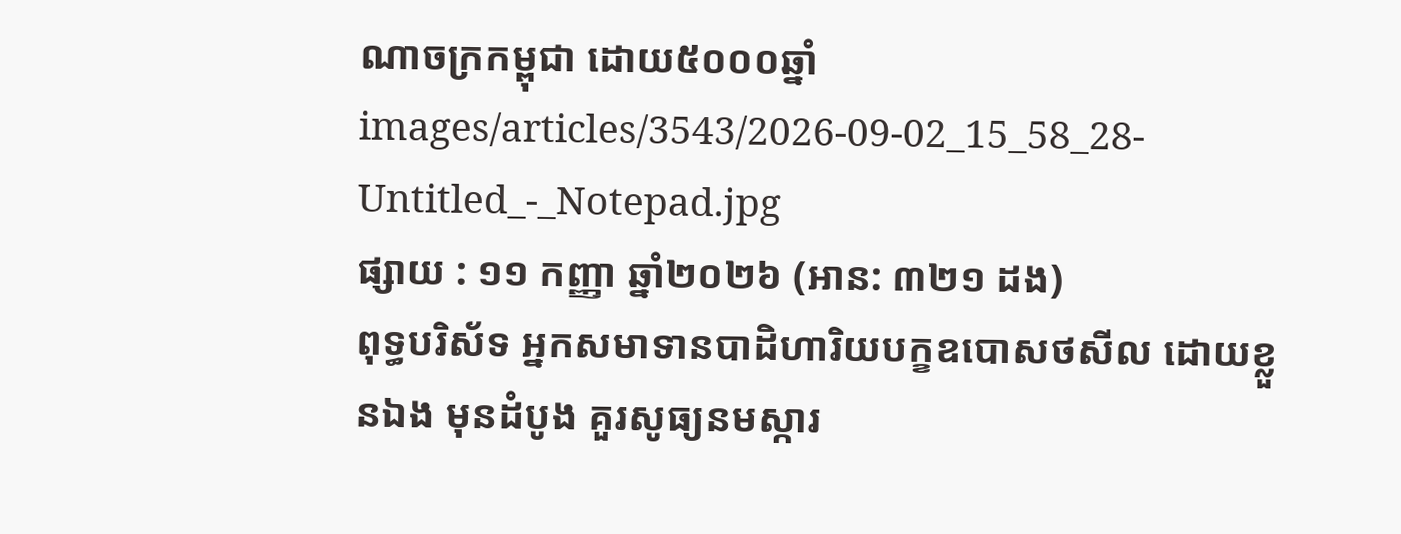ណាចក្រកម្ពុជា ដោយ៥០០០ឆ្នាំ
images/articles/3543/2026-09-02_15_58_28-Untitled_-_Notepad.jpg
ផ្សាយ : ១១ កញ្ញា ឆ្នាំ២០២៦ (អាន: ៣២១ ដង)
ពុទ្ធបរិស័ទ អ្នកសមាទានបាដិហារិយបក្ខឧបោសថសីល ដោយខ្លួនឯង មុនដំបូង គួរសូធ្យនមស្ការ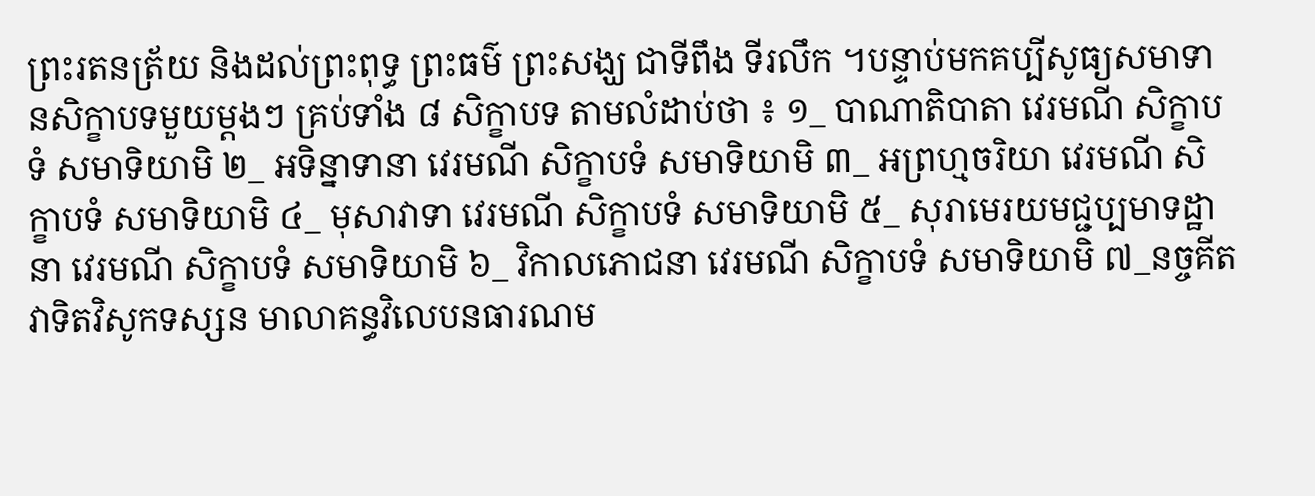ព្រះរតនត្រ័យ និងដល់ព្រះពុទ្ធ ព្រះធម៌ ព្រះសង្ឃ ជាទីពឹង ទីរលឹក ។បន្ទាប់មកគប្បីសូធ្យសមាទានសិក្ខាបទមួយម្តងៗ គ្រប់ទាំង ៨ សិក្ខាបទ តាមលំដាប់ថា ៖ ១_ បាណាតិបាតា វេរមណី សិក្ខាបទំ សមាទិយាមិ ២_ អទិន្នាទានា វេរមណី សិក្ខាបទំ សមាទិយាមិ ៣_ អព្រហ្មចរិយា វេរមណី សិក្ខាបទំ សមាទិយាមិ ៤_ មុសាវាទា វេរមណី សិក្ខាបទំ សមាទិយាមិ ៥_ សុរាមេរយមជ្ជប្បមាទដ្ឋានា វេរមណី សិក្ខាបទំ សមាទិយាមិ ៦_ វិកាលភោជនា វេរមណី សិក្ខាបទំ សមាទិយាមិ ៧_នច្ចគីតវាទិតវិសូកទស្សន មាលាគន្ធវិលេបនធារណម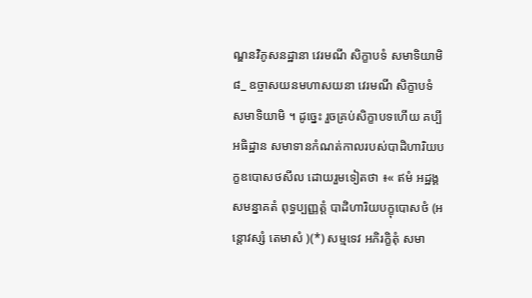ណ្ឌនវិភូសនដ្ឋានា វេរមណី សិក្ខាបទំ សមាទិយាមិ ៨_ ឧច្ចាសយនមហាសយនា វេរមណី សិក្ខាបទំ សមាទិយាមិ ។ ដូច្នេះ រួចគ្រប់សិក្ខាបទហើយ គប្បីអធិដ្ឋាន សមាទានកំណត់កាលរបស់បាដិហារិយបក្ខឧបោសថសីល ដោយរួមទៀតថា ៖« ឥមំ អដ្ឋង្គសមន្នាគតំ ពុទ្ធប្បញ្ញត្តំ បាដិហារិយបក្ខុបោសថំ (អន្តោវស្សំ តេមាសំ )(*) សម្មទេវ អភិរក្ខិតុំ សមា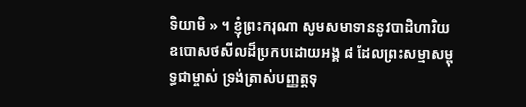ទិយាមិ » ។ ខ្ញុំព្រះករុណា សូមសមាទាននូវបាដិហារិយឧបោសថសីលដ៏ប្រកបដោយអង្គ ៨ ដែលព្រះសម្មាសម្ពុទ្ធជាម្ចាស់ ទ្រង់ត្រាស់បញ្ញត្តទុ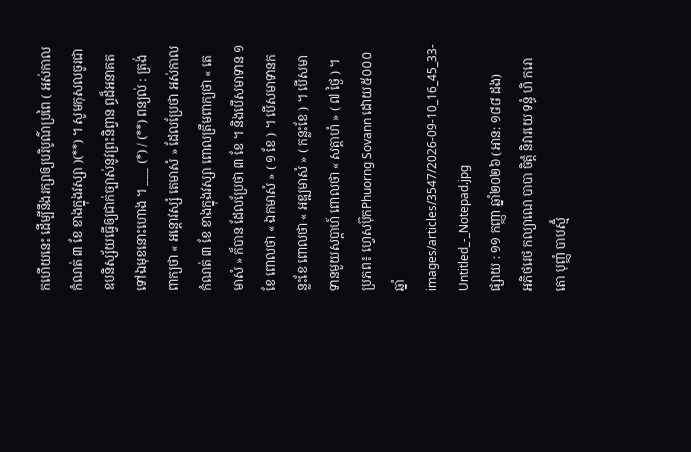កហើយនេះ ដើម្បីនឹងរក្សាឲ្យបរិបូណ៌ប្រពៃ ( អស់កាលកំណត់ ៣ ខែ ខាងក្នុងវស្សា )(**) ។ សូមកុសលចូរជាឧបនិស្ស័យធ្វើឲ្យជាក់ច្បាស់នូវព្រះនិព្វាន ព្ធដ៏អនាគតទៅឯមុខនោះហោង ។ ___ (*) / (**) ពន្យល់ : ត្រង់ពាក្យថា « អន្តោវស្សំ តេមាសំ » ដែលប្រែថា អស់កាលកំណត់ ៣ ខែ ខាងក្នុងវស្សា ពោលត្រឹមពាក្យថា « តេមាសំ » ក៏បាន ដែលប្រែថា ៣ ខែ ។ និងបើសមាទាន ១ ខែ ពោលថា « ឯកមាសំ » ( ១ ខែ ) ។ បើសមាទានកន្លះខែ ពោលថា « អឌ្ឍមាសំ » ( កន្លះខែ ) ។ បើសមាទានមួយសប្តាហ៍ ពោលថា « សត្តាហំ » ( ៧ ថ្ងៃ ) ។ ប្រភព៖ ហ្វេសប៊ុកPhuorng Sovann ដោយ៥០០០ឆ្នាំ
images/articles/3547/2026-09-10_16_45_33-Untitled_-_Notepad.jpg
ផ្សាយ : ១១ កញ្ញា ឆ្នាំ២០២៦ (អាន: ១៨៨ ដង)
អភិថរេថ កល្យាណេ បាបា ចិត្តំ និវារយេ ទន្ធំ ហិ ករោតោ បុញ្ញំ បាបស្មិំ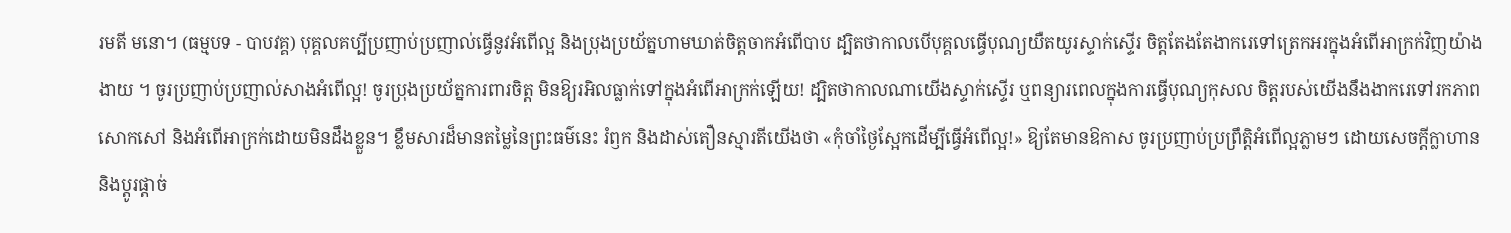រមតី មនោ។ (ធម្មបទ - បាបវគ្គ) បុគ្គលគប្បីប្រញាប់ប្រញាល់ធ្វើនូវអំពើល្អ និងប្រុងប្រយ័ត្នហាមឃាត់ចិត្តចាកអំពើបាប ដ្បិតថាកាលបើបុគ្គលធ្វើបុណ្យយឺតយូរស្ទាក់ស្ទើរ ចិត្តតែងតែងាករេទៅត្រេកអរក្នុងអំពើអាក្រក់វិញយ៉ាងងាយ ។ ចូរប្រញាប់ប្រញាល់សាងអំពើល្អ! ចូរប្រុងប្រយ័ត្នការពារចិត្ត មិនឱ្យរអិលធ្លាក់ទៅក្នុងអំពើអាក្រក់ឡើយ! ដ្បិតថាកាលណាយើងស្ទាក់ស្ទើរ ឬពន្យារពេលក្នុងការធ្វើបុណ្យកុសល ចិត្តរបស់យើងនឹងងាករេទៅរកភាពសោកសៅ និងអំពើអាក្រក់ដោយមិនដឹងខ្លួន។ ខ្លឹមសារដ៏មានតម្លៃនៃព្រះធម៌នេះ រំឭក និងដាស់តឿនស្មារតីយើងថា «កុំចាំថ្ងៃស្អែកដើម្បីធ្វើអំពើល្អ!» ឱ្យតែមានឱកាស ចូរប្រញាប់ប្រព្រឹត្តិអំពើល្អភ្លាមៗ ដោយសេចក្តីក្លាហាន និងប្តូរផ្តាច់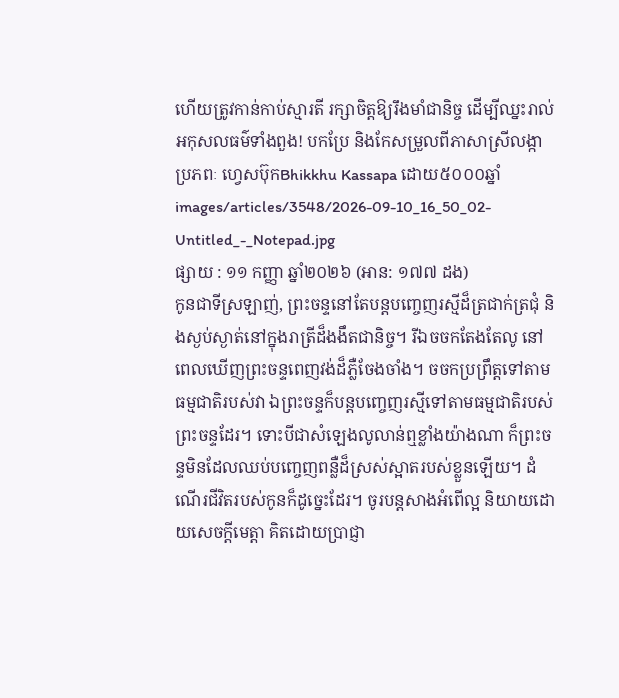ហើយត្រូវកាន់កាប់ស្មារតី រក្សាចិត្តឱ្យរឹងមាំជានិច្ច ដើម្បីឈ្នះរាល់អកុសលធម៌ទាំងពួង! បកប្រែ និងកែសម្រួលពីភាសាស្រីលង្កា ប្រភពៈ ហ្វេសប៊ុកBhikkhu Kassapa ដោយ៥០០០ឆ្នាំ
images/articles/3548/2026-09-10_16_50_02-Untitled_-_Notepad.jpg
ផ្សាយ : ១១ កញ្ញា ឆ្នាំ២០២៦ (អាន: ១៧៧ ដង)
កូនជាទីស្រឡាញ់, ព្រះចន្ទនៅតែបន្តបញ្ចេញរស្មីដ៏ត្រជាក់ត្រជុំ និងស្ងប់ស្ងាត់នៅក្នុងរាត្រីដ៏ងងឹតជានិច្ច។ រីឯចចកតែងតែលូ នៅពេលឃើញព្រះចន្ទពេញវង់ដ៏ភ្លឺចែងចាំង។ ចចកប្រព្រឹត្តទៅតាមធម្មជាតិរបស់វា ឯព្រះចន្ទក៏បន្តបញ្ចេញរស្មីទៅតាមធម្មជាតិរបស់ព្រះចន្ទដែរ។ ទោះបីជាសំឡេងលូលាន់ឮខ្លាំងយ៉ាងណា ក៏ព្រះចន្ទមិនដែលឈប់បញ្ចេញពន្លឺដ៏ស្រស់ស្អាតរបស់ខ្លួនឡើយ។ ដំណើរជីវិតរបស់កូនក៏ដូច្នេះដែរ។ ចូរបន្តសាងអំពើល្អ និយាយដោយសេចក្ដីមេត្តា គិតដោយប្រាជ្ញា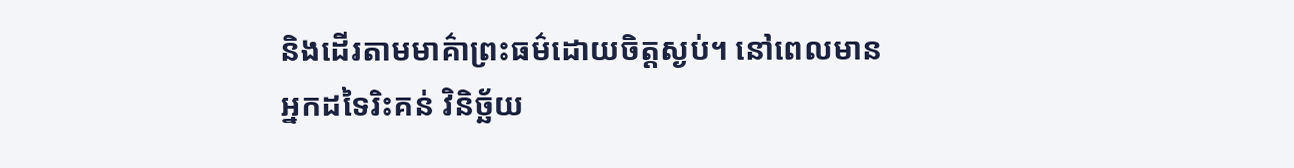និងដើរតាមមាគ៌ាព្រះធម៌ដោយចិត្តស្ងប់។ នៅពេលមានអ្នកដទៃរិះគន់ វិនិច្ឆ័យ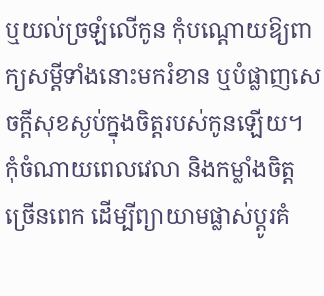ឬយល់ច្រឡំលើកូន កុំបណ្ដោយឱ្យពាក្យសម្ដីទាំងនោះមករំខាន ឬបំផ្លាញសេចក្ដីសុខស្ងប់ក្នុងចិត្តរបស់កូនឡើយ។ កុំចំណាយពេលវេលា និងកម្លាំងចិត្តច្រើនពេក ដើម្បីព្យាយាមផ្លាស់ប្ដូរគំ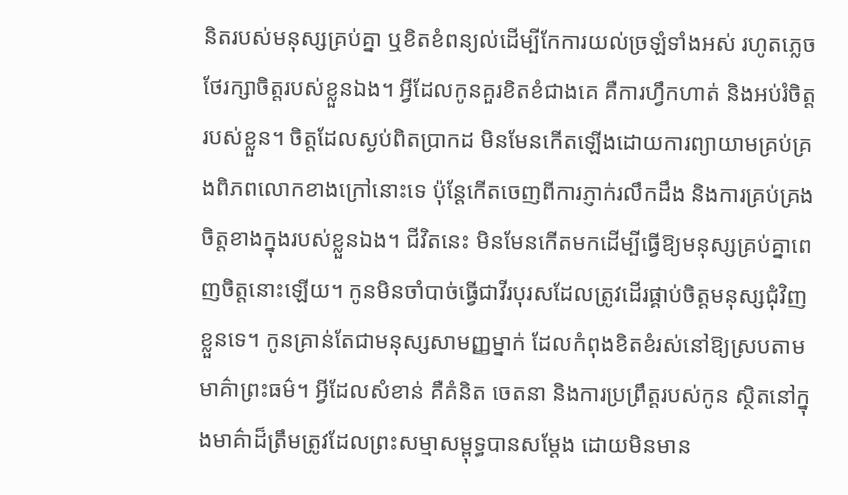និតរបស់មនុស្សគ្រប់គ្នា ឬខិតខំពន្យល់ដើម្បីកែការយល់ច្រឡំទាំងអស់ រហូតភ្លេចថែរក្សាចិត្តរបស់ខ្លួនឯង។ អ្វីដែលកូនគួរខិតខំជាងគេ គឺការហ្វឹកហាត់ និងអប់រំចិត្តរបស់ខ្លួន។ ចិត្តដែលស្ងប់ពិតប្រាកដ មិនមែនកើតឡើងដោយការព្យាយាមគ្រប់គ្រងពិភពលោកខាងក្រៅនោះទេ ប៉ុន្តែកើតចេញពីការភ្ញាក់រលឹកដឹង និងការគ្រប់គ្រងចិត្តខាងក្នុងរបស់ខ្លួនឯង។ ជីវិតនេះ មិនមែនកើតមកដើម្បីធ្វើឱ្យមនុស្សគ្រប់គ្នាពេញចិត្តនោះឡើយ។ កូនមិនចាំបាច់ធ្វើជាវីរបុរសដែលត្រូវដើរផ្គាប់ចិត្តមនុស្សជុំវិញខ្លួនទេ។ កូនគ្រាន់តែជាមនុស្សសាមញ្ញម្នាក់ ដែលកំពុងខិតខំរស់នៅឱ្យស្របតាមមាគ៌ាព្រះធម៌។ អ្វីដែលសំខាន់ គឺគំនិត ចេតនា និងការប្រព្រឹត្តរបស់កូន ស្ថិតនៅក្នុងមាគ៌ាដ៏ត្រឹមត្រូវដែលព្រះសម្មាសម្ពុទ្ធបានសម្ដែង ដោយមិនមាន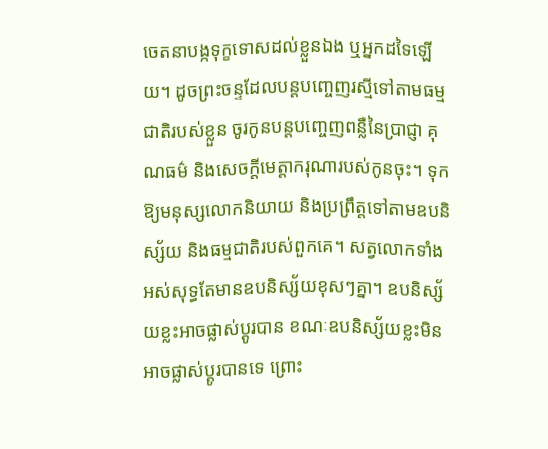ចេតនាបង្កទុក្ខទោសដល់ខ្លួនឯង ឬអ្នកដទៃឡើយ។ ដូចព្រះចន្ទដែលបន្តបញ្ចេញរស្មីទៅតាមធម្មជាតិរបស់ខ្លួន ចូរកូនបន្តបញ្ចេញពន្លឺនៃប្រាជ្ញា គុណធម៌ និងសេចក្ដីមេត្តាករុណារបស់កូនចុះ។ ទុកឱ្យមនុស្សលោកនិយាយ និងប្រព្រឹត្តទៅតាមឧបនិស្ស័យ និងធម្មជាតិរបស់ពួកគេ។ សត្វលោកទាំងអស់សុទ្ធតែមានឧបនិស្ស័យខុសៗគ្នា។ ឧបនិស្ស័យខ្លះអាចផ្លាស់ប្ដូរបាន ខណៈឧបនិស្ស័យខ្លះមិនអាចផ្លាស់ប្ដូរបានទេ ព្រោះ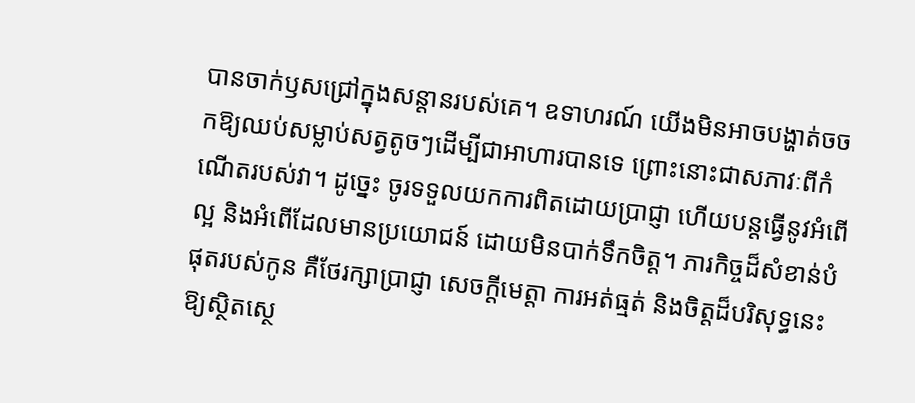បានចាក់ឫសជ្រៅក្នុងសន្តានរបស់គេ។ ឧទាហរណ៍ យើងមិនអាចបង្ហាត់ចចកឱ្យឈប់សម្លាប់សត្វតូចៗដើម្បីជាអាហារបានទេ ព្រោះនោះជាសភាវៈពីកំណើតរបស់វា។ ដូច្នេះ ចូរទទួលយកការពិតដោយប្រាជ្ញា ហើយបន្តធ្វើនូវអំពើល្អ និងអំពើដែលមានប្រយោជន៍ ដោយមិនបាក់ទឹកចិត្ត។ ភារកិច្ចដ៏សំខាន់បំផុតរបស់កូន គឺថែរក្សាប្រាជ្ញា សេចក្ដីមេត្តា ការអត់ធ្មត់ និងចិត្តដ៏បរិសុទ្ធនេះឱ្យស្ថិតស្ថេ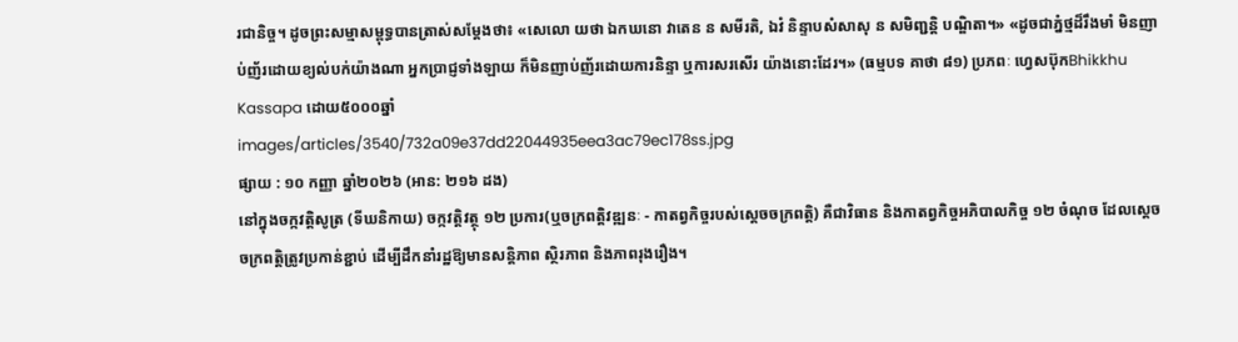រជានិច្ច។ ដូចព្រះសម្មាសម្ពុទ្ធបានត្រាស់សម្ដែងថា៖ «សេលោ យថា ឯកឃនោ វាតេន ន សមីរតិ, ឯវំ និន្ទាបសំសាសុ ន សមិញ្ជន្តិ បណ្ឌិតា។» «ដូចជាភ្នំថ្មដ៏រឹងមាំ មិនញាប់ញ័រដោយខ្យល់បក់យ៉ាងណា អ្នកប្រាជ្ញទាំងឡាយ ក៏មិនញាប់ញ័រដោយការនិន្ទា ឬការសរសើរ យ៉ាងនោះដែរ។» (ធម្មបទ គាថា ៨១) ប្រភពៈ ហ្វេសប៊ុកBhikkhu Kassapa ដោយ៥០០០ឆ្នាំ
images/articles/3540/732a09e37dd22044935eea3ac79ec178ss.jpg
ផ្សាយ : ១០ កញ្ញា ឆ្នាំ២០២៦ (អាន: ២១៦ ដង)
នៅក្នុងចក្កវត្តិសូត្រ (ទីឃនិកាយ) ចក្កវត្តិវត្ថុ ១២ ប្រការ(ឬចក្រពត្តិវឌ្ឍនៈ - កាតព្វកិច្ចរបស់ស្តេចចក្រពត្តិ) គឺជាវិធាន និងកាតព្វកិច្ចអភិបាលកិច្ច ១២ ចំណុច ដែលស្តេចចក្រពត្តិត្រូវប្រកាន់ខ្ជាប់ ដើម្បីដឹកនាំរដ្ឋឱ្យមានសន្តិភាព ស្ថិរភាព និងភាពរុងរឿង។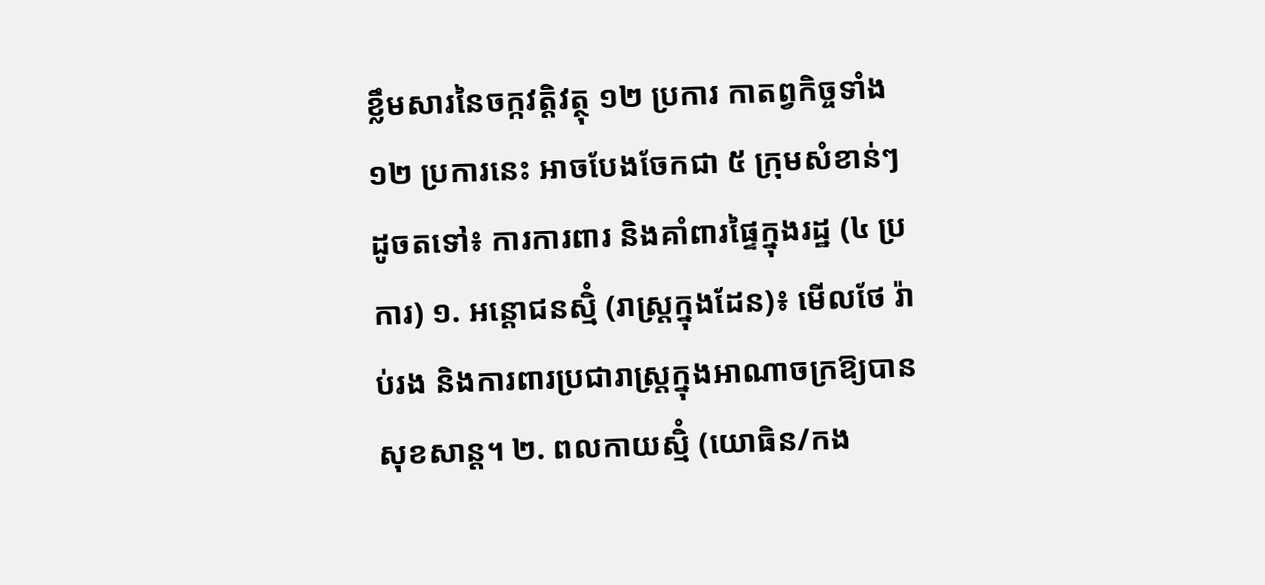ខ្លឹមសារនៃចក្កវត្តិវត្ថុ ១២ ប្រការ កាតព្វកិច្ចទាំង ១២ ប្រការនេះ អាចបែងចែកជា ៥ ក្រុមសំខាន់ៗ ដូចតទៅ៖ ការការពារ និងគាំពារផ្ទៃក្នុងរដ្ឋ (៤ ប្រការ) ១. អន្តោជនស្មិំ (រាស្ត្រក្នុងដែន)៖ មើលថែ រ៉ាប់រង និងការពារប្រជារាស្ត្រក្នុងអាណាចក្រឱ្យបានសុខសាន្ត។ ២. ពលកាយស្មិំ (យោធិន/កង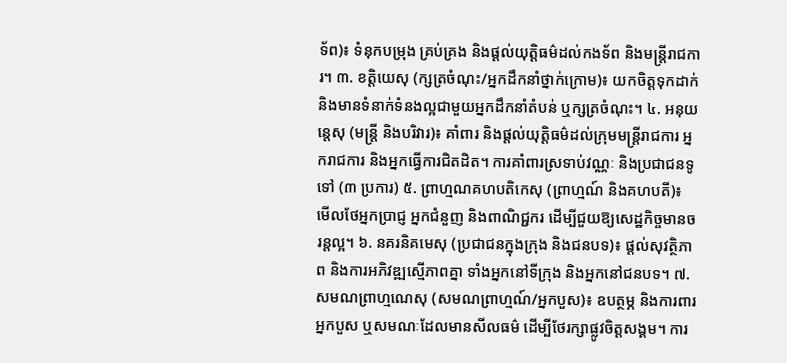ទ័ព)៖ ទំនុកបម្រុង គ្រប់គ្រង និងផ្តល់យុត្តិធម៌ដល់កងទ័ព និងមន្ត្រីរាជការ។ ៣. ខត្តិយេសុ (ក្សត្រចំណុះ/អ្នកដឹកនាំថ្នាក់ក្រោម)៖ យកចិត្តទុកដាក់ និងមានទំនាក់ទំនងល្អជាមួយអ្នកដឹកនាំតំបន់ ឬក្សត្រចំណុះ។ ៤. អនុយន្តេសុ (មន្ត្រី និងបរិវារ)៖ គាំពារ និងផ្តល់យុត្តិធម៌ដល់ក្រុមមន្ត្រីរាជការ អ្នករាជការ និងអ្នកធ្វើការជិតដិត។ ការគាំពារស្រទាប់វណ្ណៈ និងប្រជាជនទូទៅ (៣ ប្រការ) ៥. ព្រាហ្មណគហបតិកេសុ (ព្រាហ្មណ៍ និងគហបតី)៖ មើលថែអ្នកប្រាជ្ញ អ្នកជំនួញ និងពាណិជ្ជករ ដើម្បីជួយឱ្យសេដ្ឋកិច្ចមានចរន្តល្អ។ ៦. នគរនិគមេសុ (ប្រជាជនក្នុងក្រុង និងជនបទ)៖ ផ្តល់សុវត្ថិភាព និងការអភិវឌ្ឍស្មើភាពគ្នា ទាំងអ្នកនៅទីក្រុង និងអ្នកនៅជនបទ។ ៧. សមណព្រាហ្មណេសុ (សមណព្រាហ្មណ៍/អ្នកបួស)៖ ឧបត្ថម្ភ និងការពារអ្នកបួស ឬសមណៈដែលមានសីលធម៌ ដើម្បីថែរក្សាផ្លូវចិត្តសង្គម។ ការ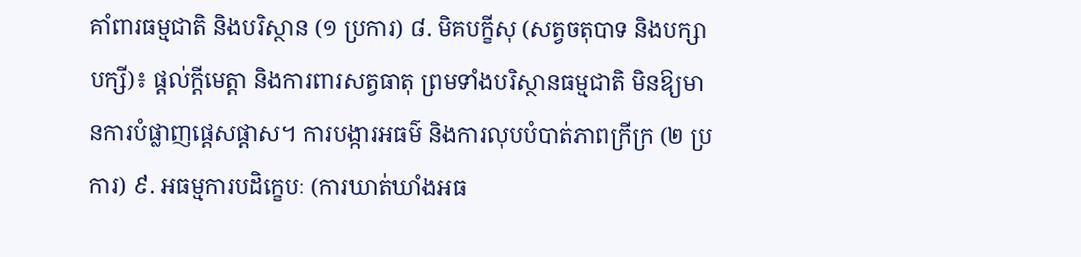គាំពារធម្មជាតិ និងបរិស្ថាន (១ ប្រការ) ៨. មិគបក្ខីសុ (សត្វចតុបាទ និងបក្សាបក្សី)៖ ផ្តល់ក្តីមេត្តា និងការពារសត្វធាតុ ព្រមទាំងបរិស្ថានធម្មជាតិ មិនឱ្យមានការបំផ្លាញផ្តេសផ្តាស។ ការបង្ការអធម៌ និងការលុបបំបាត់ភាពក្រីក្រ (២ ប្រការ) ៩. អធម្មការបដិក្ខេបៈ (ការឃាត់ឃាំងអធ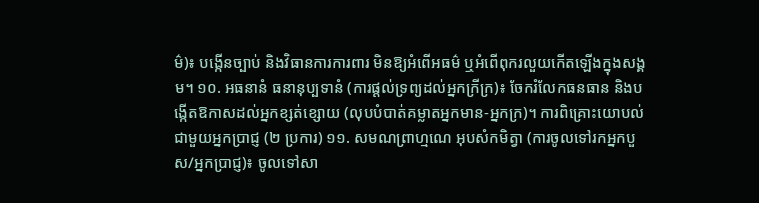ម៌)៖ បង្កើនច្បាប់ និងវិធានការការពារ មិនឱ្យអំពើអធម៌ ឬអំពើពុករលួយកើតឡើងក្នុងសង្គម។ ១០. អធនានំ ធនានុប្បទានំ (ការផ្តល់ទ្រព្យដល់អ្នកក្រីក្រ)៖ ចែករំលែកធនធាន និងបង្កើតឱកាសដល់អ្នកខ្សត់ខ្សោយ (លុបបំបាត់គម្លាតអ្នកមាន-អ្នកក្រ)។ ការពិគ្រោះយោបល់ជាមួយអ្នកប្រាជ្ញ (២ ប្រការ) ១១. សមណព្រាហ្មណេ អុបសំកមិត្វា (ការចូលទៅរកអ្នកបួស/អ្នកប្រាជ្ញ)៖ ចូលទៅសា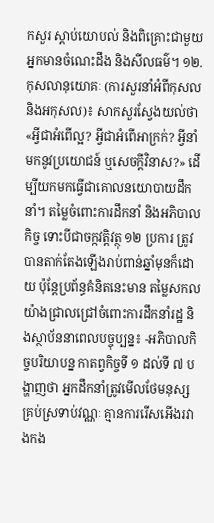កសួរ ស្តាប់យោបល់ និងពិគ្រោះជាមួយអ្នកមានចំណេះដឹង និងសីលធម៌។ ១២. កុសលានុយោគៈ (ការសួរនាំអំពីកុសល និងអកុសល)៖ សាកសួរស្វែងយល់ថា «អ្វីជាអំពើល្អ? អ្វីជាអំពើអាក្រក់? អ្វីនាំមកនូវប្រយោជន៍ ឬសេចក្តីវិនាស?» ដើម្បីយកមកធ្វើជាគោលនយោបាយដឹកនាំ។ តម្លៃចំពោះការដឹកនាំ និងអភិបាលកិច្ច ទោះបីជាចក្កវត្តិវត្ថុ ១២ ប្រការ ត្រូវ បានតាក់តែងឡើងរាប់ពាន់ឆ្នាំមុនក៏ដោយ ប៉ុន្តែប្រព័ន្ធគំនិតនេះមាន តម្លៃសកល យ៉ាងជ្រាលជ្រៅចំពោះការដឹកនាំរដ្ឋ និងស្ថាប័ននាពេលបច្ចុប្បន្ន៖ -អភិបាលកិច្ចបរិយាបន្ន កាតព្វកិច្ចទី ១ ដល់ទី ៧ បង្ហាញថា អ្នកដឹកនាំត្រូវមើលថែមនុស្សគ្រប់ស្រទាប់វណ្ណៈ គ្មានការរើសអើងរវាងកង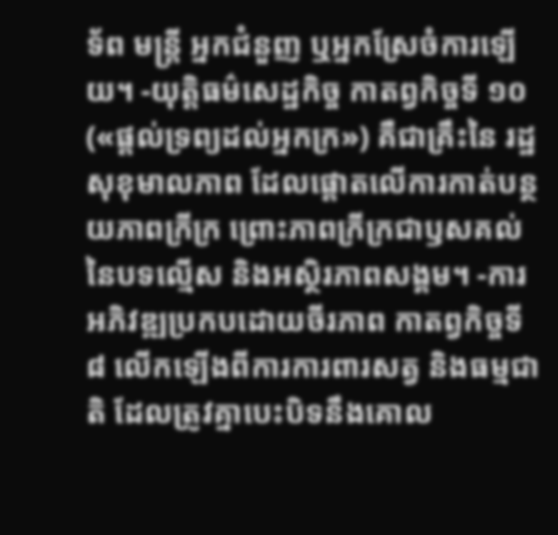ទ័ព មន្ត្រី អ្នកជំនួញ ឬអ្នកស្រែចំការឡើយ។ -យុត្តិធម៌សេដ្ឋកិច្ច កាតព្វកិច្ចទី ១០ («ផ្តល់ទ្រព្យដល់អ្នកក្រ») គឺជាគ្រឹះនៃ រដ្ឋសុខុមាលភាព ដែលផ្តោតលើការកាត់បន្ថយភាពក្រីក្រ ព្រោះភាពក្រីក្រជាឫសគល់នៃបទល្មើស និងអស្ថិរភាពសង្គម។ -ការអភិវឌ្ឍប្រកបដោយចីរភាព កាតព្វកិច្ចទី ៨ លើកឡើងពីការការពារសត្វ និងធម្មជាតិ ដែលត្រូវគ្នាបេះបិទនឹងគោល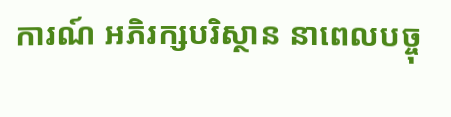ការណ៍ អភិរក្សបរិស្ថាន នាពេលបច្ចុ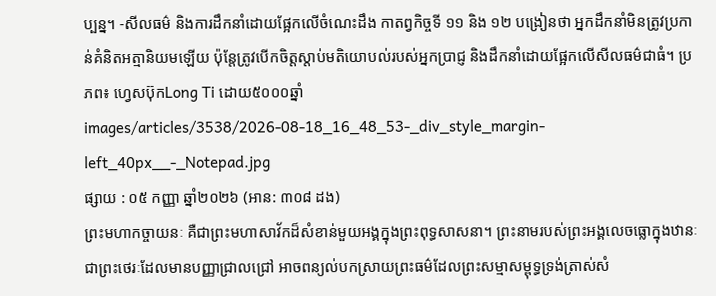ប្បន្ន។ -សីលធម៌ និងការដឹកនាំដោយផ្អែកលើចំណេះដឹង កាតព្វកិច្ចទី ១១ និង ១២ បង្រៀនថា អ្នកដឹកនាំមិនត្រូវប្រកាន់គំនិតអត្មានិយមឡើយ ប៉ុន្តែត្រូវបើកចិត្តស្តាប់មតិយោបល់របស់អ្នកប្រាជ្ញ និងដឹកនាំដោយផ្អែកលើសីលធម៌ជាធំ។ ប្រភព៖ ហ្វេសប៊ុកLong Ti ដោយ៥០០០ឆ្នាំ
images/articles/3538/2026-08-18_16_48_53-_div_style_margin-left_40px__-_Notepad.jpg
ផ្សាយ : ០៥ កញ្ញា ឆ្នាំ២០២៦ (អាន: ៣០៨ ដង)
ព្រះមហាកច្ចាយនៈ គឺជាព្រះមហាសាវ័កដ៏សំខាន់មួយអង្គក្នុងព្រះពុទ្ធសាសនា។ ព្រះនាមរបស់ព្រះអង្គលេចធ្លោក្នុងឋានៈជាព្រះថេរៈដែលមានបញ្ញាជ្រាលជ្រៅ អាចពន្យល់បកស្រាយព្រះធម៌ដែលព្រះសម្មាសម្ពុទ្ធទ្រង់ត្រាស់សំ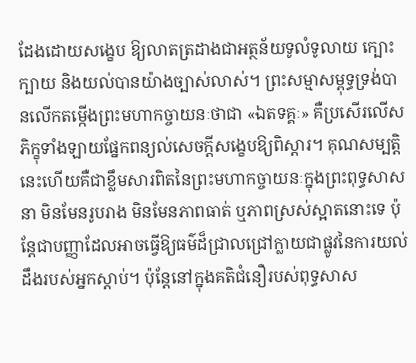ដែងដោយសង្ខេប ឱ្យលាតត្រដាងជាអត្ថន័យទូលំទូលាយ ក្បោះក្បាយ និងយល់បានយ៉ាងច្បាស់លាស់។ ព្រះសម្មាសម្ពុទ្ធទ្រង់បានលើកតម្កើងព្រះមហាកច្ចាយនៈថាជា «ឯតទគ្គៈ» គឺប្រសើរលើសភិក្ខុទាំងឡាយផ្នែកពន្យល់សេចក្តីសង្ខេបឱ្យពិស្តារ។ គុណសម្បត្តិនេះហើយគឺជាខ្លឹមសារពិតនៃព្រះមហាកច្ចាយនៈក្នុងព្រះពុទ្ធសាសនា មិនមែនរូបរាង មិនមែនភាពធាត់ ឬភាពស្រស់ស្អាតនោះទេ ប៉ុន្តែជាបញ្ញាដែលអាចធ្វើឱ្យធម៌ដ៏ជ្រាលជ្រៅក្លាយជាផ្លូវនៃការយល់ដឹងរបស់អ្នកស្តាប់។ ប៉ុន្តែនៅក្នុងគតិជំនឿរបស់ពុទ្ធសាស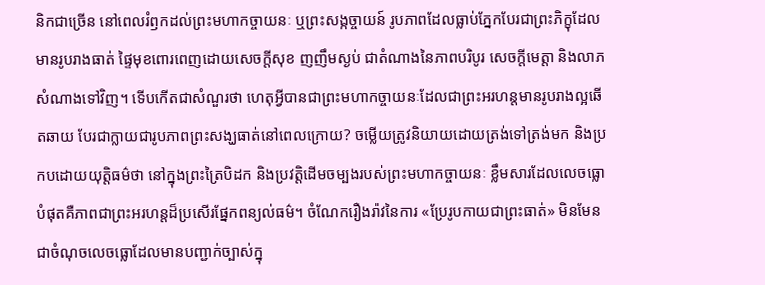និកជាច្រើន នៅពេលរំឭកដល់ព្រះមហាកច្ចាយនៈ ឬព្រះសង្កច្ចាយន៍ រូបភាពដែលធ្លាប់ភ្នែកបែរជាព្រះភិក្ខុដែលមានរូបរាងធាត់ ផ្ទៃមុខពោរពេញដោយសេចក្តីសុខ ញញឹមស្ងប់ ជាតំណាងនៃភាពបរិបូរ សេចក្តីមេត្តា និងលាភសំណាងទៅវិញ។ ទើបកើតជាសំណួរថា ហេតុអ្វីបានជាព្រះមហាកច្ចាយនៈដែលជាព្រះអរហន្តមានរូបរាងល្អឆើតឆាយ បែរជាក្លាយជារូបភាពព្រះសង្ឃធាត់នៅពេលក្រោយ? ចម្លើយត្រូវនិយាយដោយត្រង់ទៅត្រង់មក និងប្រកបដោយយុត្តិធម៌ថា នៅក្នុងព្រះត្រៃបិដក និងប្រវត្តិដើមចម្បងរបស់ព្រះមហាកច្ចាយនៈ ខ្លឹមសារដែលលេចធ្លោបំផុតគឺភាពជាព្រះអរហន្តដ៏ប្រសើរផ្នែកពន្យល់ធម៌។ ចំណែករឿងរ៉ាវនៃការ «ប្រែរូបកាយជាព្រះធាត់» មិនមែនជាចំណុចលេចធ្លោដែលមានបញ្ជាក់ច្បាស់ក្នុ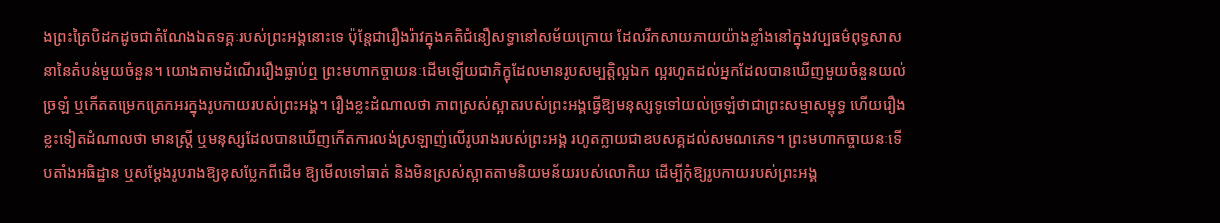ងព្រះត្រៃបិដកដូចជាតំណែងឯតទគ្គៈរបស់ព្រះអង្គនោះទេ ប៉ុន្តែជារឿងរ៉ាវក្នុងគតិជំនឿសទ្ធានៅសម័យក្រោយ ដែលរីកសាយភាយយ៉ាងខ្លាំងនៅក្នុងវប្បធម៌ពុទ្ធសាសនានៃតំបន់មួយចំនួន។ យោងតាមដំណើររឿងធ្លាប់ឮ ព្រះមហាកច្ចាយនៈដើមឡើយជាភិក្ខុដែលមានរូបសម្បត្តិល្អឯក ល្អរហូតដល់អ្នកដែលបានឃើញមួយចំនួនយល់ច្រឡំ ឬកើតតម្រេកត្រេកអរក្នុងរូបកាយរបស់ព្រះអង្គ។ រឿងខ្លះដំណាលថា ភាពស្រស់ស្អាតរបស់ព្រះអង្គធ្វើឱ្យមនុស្សទូទៅយល់ច្រឡំថាជាព្រះសម្មាសម្ពុទ្ធ ហើយរឿងខ្លះទៀតដំណាលថា មានស្ត្រី ឬមនុស្សដែលបានឃើញកើតការលង់ស្រឡាញ់លើរូបរាងរបស់ព្រះអង្គ រហូតក្លាយជាឧបសគ្គដល់សមណភេទ។ ព្រះមហាកច្ចាយនៈទើបតាំងអធិដ្ឋាន ឬសម្ដែងរូបរាងឱ្យខុសប្លែកពីដើម ឱ្យមើលទៅធាត់ និងមិនស្រស់ស្អាតតាមនិយមន័យរបស់លោកិយ ដើម្បីកុំឱ្យរូបកាយរបស់ព្រះអង្គ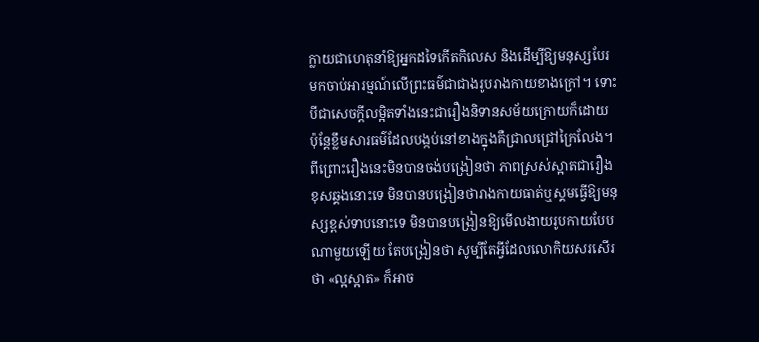ក្លាយជាហេតុនាំឱ្យអ្នកដទៃកើតកិលេស និងដើម្បីឱ្យមនុស្សបែរមកចាប់អារម្មណ៍លើព្រះធម៌ជាជាងរូបរាងកាយខាងក្រៅ។ ទោះបីជាសេចក្តីលម្អិតទាំងនេះជារឿងនិទានសម័យក្រោយក៏ដោយ ប៉ុន្តែខ្លឹមសារធម៌ដែលបង្កប់នៅខាងក្នុងគឺជ្រាលជ្រៅក្រៃលែង។ ពីព្រោះរឿងនេះមិនបានចង់បង្រៀនថា ភាពស្រស់ស្អាតជារឿងខុសឆ្គងនោះទេ មិនបានបង្រៀនថារាងកាយធាត់ឬស្គមធ្វើឱ្យមនុស្សខ្ពស់ទាបនោះទេ មិនបានបង្រៀនឱ្យមើលងាយរូបកាយបែបណាមួយឡើយ តែបង្រៀនថា សូម្បីតែអ្វីដែលលោកិយសរសើរថា «ល្អស្អាត» ក៏អាច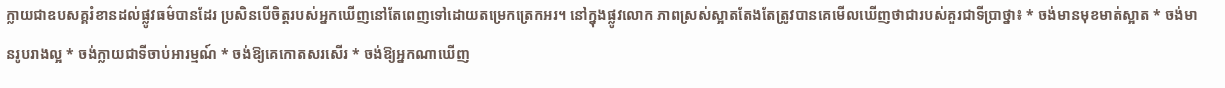ក្លាយជាឧបសគ្គរំខានដល់ផ្លូវធម៌បានដែរ ប្រសិនបើចិត្តរបស់អ្នកឃើញនៅតែពេញទៅដោយតម្រេកត្រេកអរ។ នៅក្នុងផ្លូវលោក ភាពស្រស់ស្អាតតែងតែត្រូវបានគេមើលឃើញថាជារបស់គួរជាទីប្រាថ្នា៖ * ចង់មានមុខមាត់ស្អាត * ចង់មានរូបរាងល្អ * ចង់ក្លាយជាទីចាប់អារម្មណ៍ * ចង់ឱ្យគេកោតសរសើរ * ចង់ឱ្យអ្នកណាឃើញ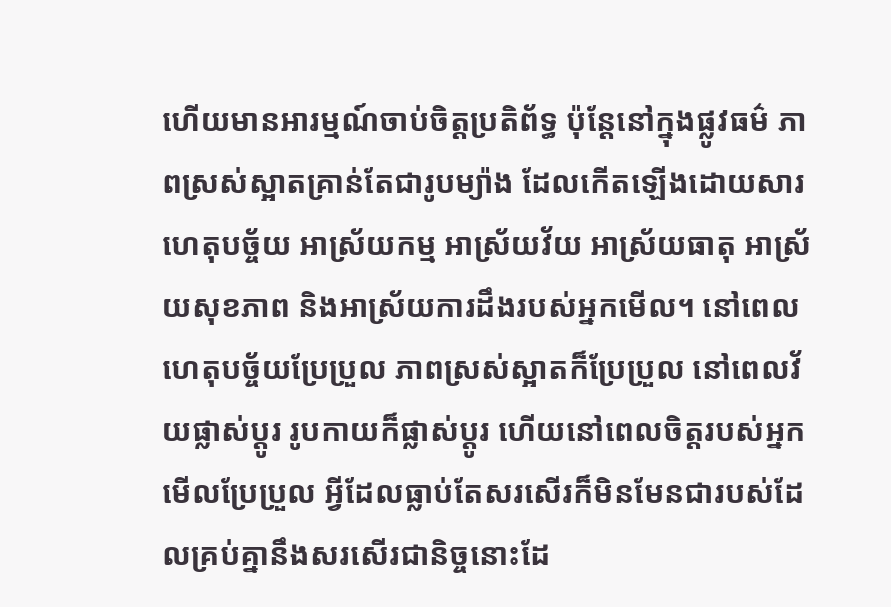ហើយមានអារម្មណ៍ចាប់ចិត្តប្រតិព័ទ្ធ ប៉ុន្តែនៅក្នុងផ្លូវធម៌ ភាពស្រស់ស្អាតគ្រាន់តែជារូបម្យ៉ាង ដែលកើតឡើងដោយសារហេតុបច្ច័យ អាស្រ័យកម្ម អាស្រ័យវ័យ អាស្រ័យធាតុ អាស្រ័យសុខភាព និងអាស្រ័យការដឹងរបស់អ្នកមើល។ នៅពេលហេតុបច្ច័យប្រែប្រួល ភាពស្រស់ស្អាតក៏ប្រែប្រួល នៅពេលវ័យផ្លាស់ប្តូរ រូបកាយក៏ផ្លាស់ប្តូរ ហើយនៅពេលចិត្តរបស់អ្នកមើលប្រែប្រួល អ្វីដែលធ្លាប់តែសរសើរក៏មិនមែនជារបស់ដែលគ្រប់គ្នានឹងសរសើរជានិច្ចនោះដែ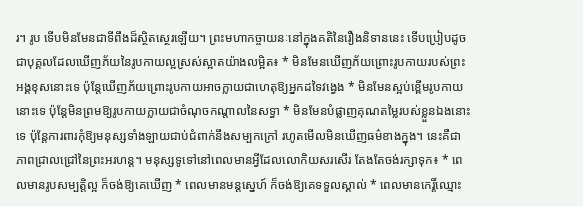រ។ រូប ទើបមិនមែនជាទីពឹងដ៏ស្ថិតស្ថេរឡើយ។ ព្រះមហាកច្ចាយនៈនៅក្នុងគតិនៃរឿងនិទាននេះ ទើបប្រៀបដូចជាបុគ្គលដែលឃើញភ័យនៃរូបកាយល្អស្រស់ស្អាតយ៉ាងលម្អិត៖ * មិនមែនឃើញភ័យព្រោះរូបកាយរបស់ព្រះអង្គខុសនោះទេ ប៉ុន្តែឃើញភ័យព្រោះរូបកាយអាចក្លាយជាហេតុឱ្យអ្នកដទៃវង្វេង * មិនមែនស្អប់ខ្ពើមរូបកាយនោះទេ ប៉ុន្តែមិនព្រមឱ្យរូបកាយក្លាយជាចំណុចកណ្តាលនៃសទ្ធា * មិនមែនបំផ្លាញគុណតម្លៃរបស់ខ្លួនឯងនោះទេ ប៉ុន្តែការពារកុំឱ្យមនុស្សទាំងឡាយជាប់ជំពាក់នឹងសម្បកក្រៅ រហូតមើលមិនឃើញធម៌ខាងក្នុង។ នេះគឺជាភាពជ្រាលជ្រៅនៃព្រះអរហន្ត។ មនុស្សទូទៅនៅពេលមានអ្វីដែលលោកិយសរសើរ តែងតែចង់រក្សាទុក៖ * ពេលមានរូបសម្បត្តិល្អ ក៏ចង់ឱ្យគេឃើញ * ពេលមានមន្តស្នេហ៍ ក៏ចង់ឱ្យគេទទួលស្គាល់ * ពេលមានកេរ្តិ៍ឈ្មោះ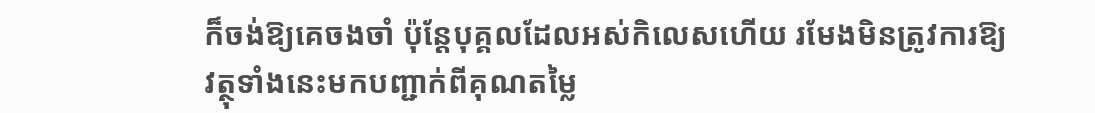ក៏ចង់ឱ្យគេចងចាំ ប៉ុន្តែបុគ្គលដែលអស់កិលេសហើយ រមែងមិនត្រូវការឱ្យវត្ថុទាំងនេះមកបញ្ជាក់ពីគុណតម្លៃ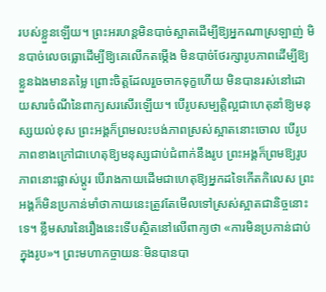របស់ខ្លួនឡើយ។ ព្រះអរហន្តមិនបាច់ស្អាតដើម្បីឱ្យអ្នកណាស្រឡាញ់ មិនបាច់លេចធ្លោដើម្បីឱ្យគេលើកតម្កើង មិនបាច់ថែរក្សារូបភាពដើម្បីឱ្យខ្លួនឯងមានតម្លៃ ព្រោះចិត្តដែលរួចចាកទុក្ខហើយ មិនបានរស់នៅដោយសារចំណីនៃពាក្យសរសើរឡើយ។ បើរូបសម្បត្តិល្អជាហេតុនាំឱ្យមនុស្សយល់ខុស ព្រះអង្គក៏ព្រមលះបង់ភាពស្រស់ស្អាតនោះចោល បើរូបភាពខាងក្រៅជាហេតុឱ្យមនុស្សជាប់ជំពាក់នឹងរូប ព្រះអង្គក៏ព្រមឱ្យរូបភាពនោះផ្លាស់ប្តូរ បើរាងកាយដើមជាហេតុឱ្យអ្នកដទៃកើតកិលេស ព្រះអង្គក៏មិនប្រកាន់មាំថាកាយនេះត្រូវតែមើលទៅស្រស់ស្អាតជានិច្ចនោះទេ។ ខ្លឹមសារនៃរឿងនេះទើបស្ថិតនៅលើពាក្យថា «ការមិនប្រកាន់ជាប់ក្នុងរូប»។ ព្រះមហាកច្ចាយនៈមិនបានបា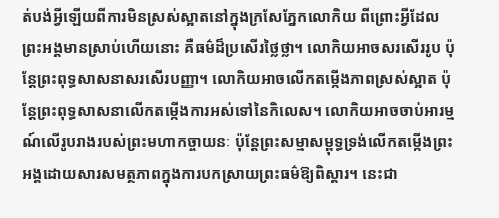ត់បង់អ្វីឡើយពីការមិនស្រស់ស្អាតនៅក្នុងក្រសែភ្នែកលោកិយ ពីព្រោះអ្វីដែលព្រះអង្គមានស្រាប់ហើយនោះ គឺធម៌ដ៏ប្រសើរថ្លៃថ្លា។ លោកិយអាចសរសើររូប ប៉ុន្តែព្រះពុទ្ធសាសនាសរសើរបញ្ញា។ លោកិយអាចលើកតម្កើងភាពស្រស់ស្អាត ប៉ុន្តែព្រះពុទ្ធសាសនាលើកតម្កើងការអស់ទៅនៃកិលេស។ លោកិយអាចចាប់អារម្មណ៍លើរូបរាងរបស់ព្រះមហាកច្ចាយនៈ ប៉ុន្តែព្រះសម្មាសម្ពុទ្ធទ្រង់លើកតម្កើងព្រះអង្គដោយសារសមត្ថភាពក្នុងការបកស្រាយព្រះធម៌ឱ្យពិស្តារ។ នេះជា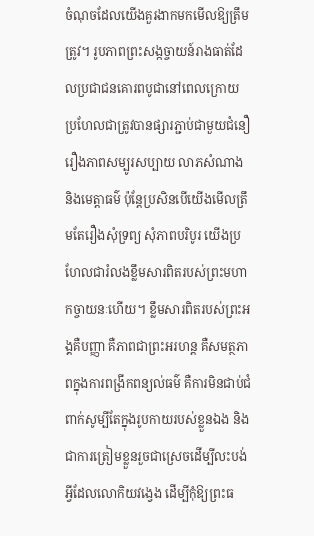ចំណុចដែលយើងគួរងាកមកមើលឱ្យត្រឹមត្រូវ។ រូបភាពព្រះសង្កច្ចាយន៍រាងធាត់ដែលប្រជាជនគោរពបូជានៅពេលក្រោយ ប្រហែលជាត្រូវបានផ្សារភ្ជាប់ជាមួយជំនឿរឿងភាពសម្បូរសប្បាយ លាភសំណាង និងមេត្តាធម៌ ប៉ុន្តែប្រសិនបើយើងមើលត្រឹមតែរឿងសុំទ្រព្យ សុំភាពបរិបូរ យើងប្រហែលជារំលងខ្លឹមសារពិតរបស់ព្រះមហាកច្ចាយនៈហើយ។ ខ្លឹមសារពិតរបស់ព្រះអង្គគឺបញ្ញា គឺភាពជាព្រះអរហន្ត គឺសមត្ថភាពក្នុងការពង្រីកពន្យល់ធម៌ គឺការមិនជាប់ជំពាក់សូម្បីតែក្នុងរូបកាយរបស់ខ្លួនឯង និងជាការត្រៀមខ្លួនរួចជាស្រេចដើម្បីលះបង់អ្វីដែលលោកិយវង្វេង ដើម្បីកុំឱ្យព្រះធ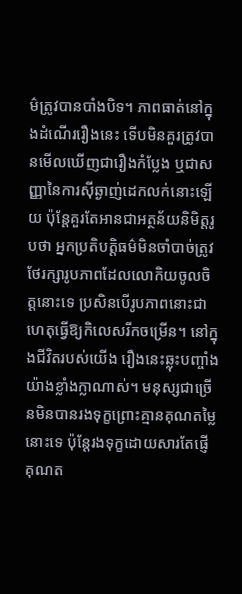ម៌ត្រូវបានបាំងបិទ។ ភាពធាត់នៅក្នុងដំណើររឿងនេះ ទើបមិនគួរត្រូវបានមើលឃើញជារឿងកំប្លែង ឬជាសញ្ញានៃការស៊ីឆ្ងាញ់ដេកលក់នោះឡើយ ប៉ុន្តែគួរតែអានជាអត្ថន័យនិមិត្តរូបថា អ្នកប្រតិបត្តិធម៌មិនចាំបាច់ត្រូវថែរក្សារូបភាពដែលលោកិយចូលចិត្តនោះទេ ប្រសិនបើរូបភាពនោះជាហេតុធ្វើឱ្យកិលេសរីកចម្រើន។ នៅក្នុងជីវិតរបស់យើង រឿងនេះឆ្លុះបញ្ចាំងយ៉ាងខ្លាំងក្លាណាស់។ មនុស្សជាច្រើនមិនបានរងទុក្ខព្រោះគ្មានគុណតម្លៃនោះទេ ប៉ុន្តែរងទុក្ខដោយសារតែផ្ញើគុណត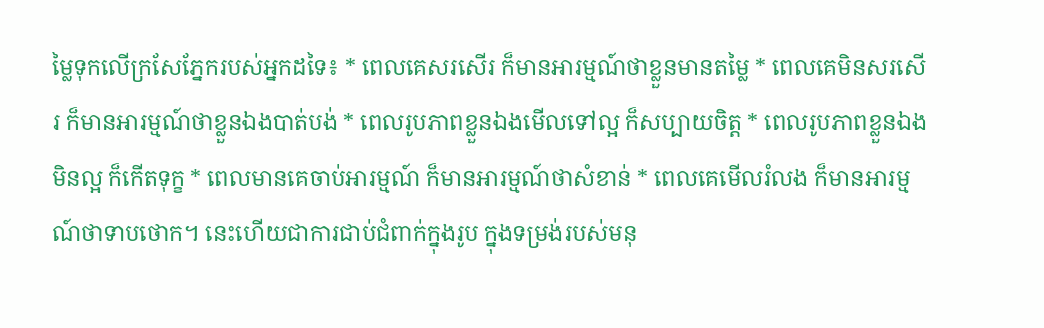ម្លៃទុកលើក្រសែភ្នែករបស់អ្នកដទៃ៖ * ពេលគេសរសើរ ក៏មានអារម្មណ៍ថាខ្លួនមានតម្លៃ * ពេលគេមិនសរសើរ ក៏មានអារម្មណ៍ថាខ្លួនឯងបាត់បង់ * ពេលរូបភាពខ្លួនឯងមើលទៅល្អ ក៏សប្បាយចិត្ត * ពេលរូបភាពខ្លួនឯងមិនល្អ ក៏កើតទុក្ខ * ពេលមានគេចាប់អារម្មណ៍ ក៏មានអារម្មណ៍ថាសំខាន់ * ពេលគេមើលរំលង ក៏មានអារម្មណ៍ថាទាបថោក។ នេះហើយជាការជាប់ជំពាក់ក្នុងរូប ក្នុងទម្រង់របស់មនុ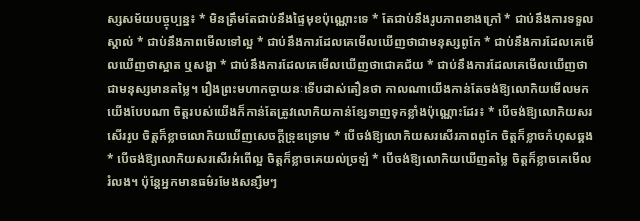ស្សសម័យបច្ចុប្បន្ន៖ * មិនត្រឹមតែជាប់នឹងផ្ទៃមុខប៉ុណ្ណោះទេ * តែជាប់នឹងរូបភាពខាងក្រៅ * ជាប់នឹងការទទួលស្គាល់ * ជាប់នឹងភាពមើលទៅល្អ * ជាប់នឹងការដែលគេមើលឃើញថាជាមនុស្សពូកែ * ជាប់នឹងការដែលគេមើលឃើញថាស្អាត ឬសង្ហា * ជាប់នឹងការដែលគេមើលឃើញថាជោគជ័យ * ជាប់នឹងការដែលគេមើលឃើញថាជាមនុស្សមានតម្លៃ។ រឿងព្រះមហាកច្ចាយនៈទើបដាស់តឿនថា កាលណាយើងកាន់តែចង់ឱ្យលោកិយមើលមកយើងបែបណា ចិត្តរបស់យើងក៏កាន់តែត្រូវលោកិយកាន់ខ្សែទាញទុកខ្លាំងប៉ុណ្ណោះដែរ៖ * បើចង់ឱ្យលោកិយសរសើររូប ចិត្តក៏ខ្លាចលោកិយឃើញសេចក្តីទ្រុឌទ្រោម * បើចង់ឱ្យលោកិយសរសើរភាពពូកែ ចិត្តក៏ខ្លាចកំហុសឆ្គង * បើចង់ឱ្យលោកិយសរសើរអំពើល្អ ចិត្តក៏ខ្លាចគេយល់ច្រឡំ * បើចង់ឱ្យលោកិយឃើញតម្លៃ ចិត្តក៏ខ្លាចគេមើលរំលង។ ប៉ុន្តែអ្នកមានធម៌រមែងសន្សឹមៗ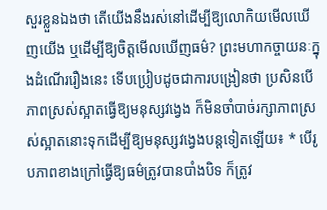សួរខ្លួនឯងថា តើយើងនឹងរស់នៅដើម្បីឱ្យលោកិយមើលឃើញយើង ឬដើម្បីឱ្យចិត្តមើលឃើញធម៌? ព្រះមហាកច្ចាយនៈក្នុងដំណើររឿងនេះ ទើបប្រៀបដូចជាការបង្រៀនថា ប្រសិនបើភាពស្រស់ស្អាតធ្វើឱ្យមនុស្សវង្វេង ក៏មិនចាំបាច់រក្សាភាពស្រស់ស្អាតនោះទុកដើម្បីឱ្យមនុស្សវង្វេងបន្តទៀតឡើយ៖ * បើរូបភាពខាងក្រៅធ្វើឱ្យធម៌ត្រូវបានបាំងបិទ ក៏ត្រូវ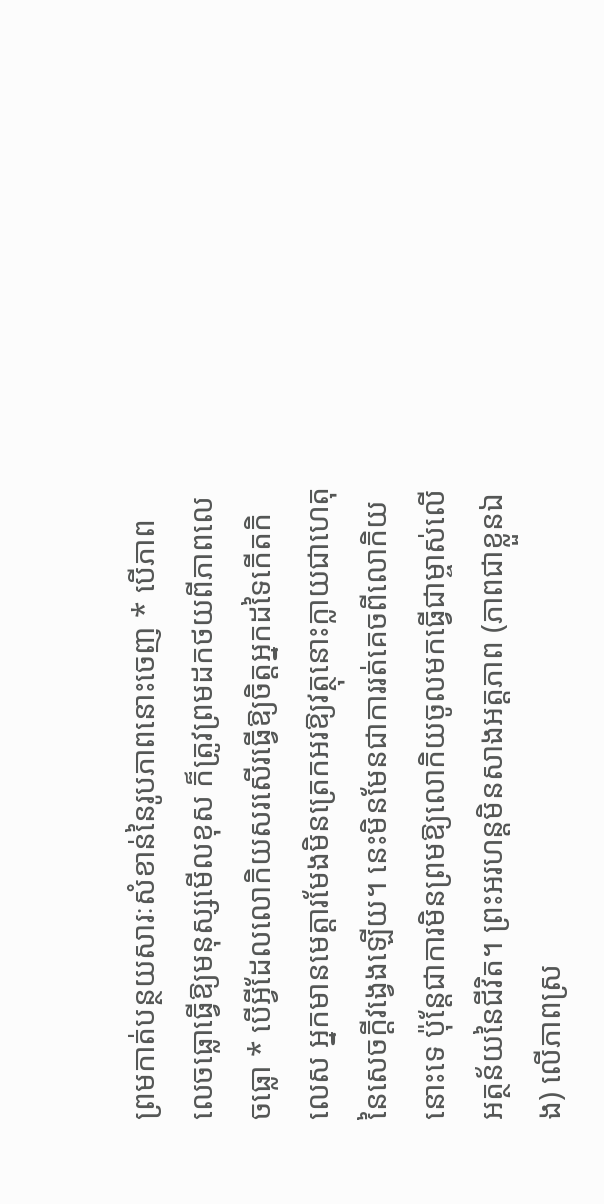ព្រមកាត់បន្ថយសារៈសំខាន់នៃរូបភាពនោះចេញ * បើភាពលេចធ្លោធ្វើឱ្យមនុស្សមើលខុស ក៏ត្រូវព្រមដកថយពីភាពលេចធ្លោ * បើអ្វីដែលលោកិយសរសើរធ្វើឱ្យចិត្តអ្នកដទៃកើតកិលេស អ្នកមានមេត្តារមែងមិនត្រេកអរឱ្យវត្ថុនោះក្លាយជាហេតុនៃសេចក្តីវង្វេងឡើយ។ នេះមិនមែនជាការរត់គេចពីលោកិយនោះទេ ប៉ុន្តែជាការមិនព្រមឱ្យលោកិយចូលមកធ្វើជាម្ចាស់លើអត្ថន័យនៃជីវិត។ ព្រះអរហន្តមិនសាងអត្តភាព (ភាពជាខ្លួនឯង) លើភាពស្រ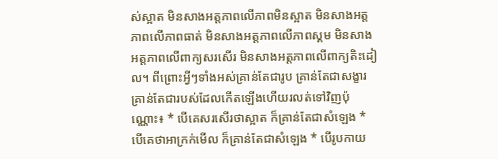ស់ស្អាត មិនសាងអត្តភាពលើភាពមិនស្អាត មិនសាងអត្តភាពលើភាពធាត់ មិនសាងអត្តភាពលើភាពស្គម មិនសាងអត្តភាពលើពាក្យសរសើរ មិនសាងអត្តភាពលើពាក្យតិះដៀល។ ពីព្រោះអ្វីៗទាំងអស់គ្រាន់តែជារូប គ្រាន់តែជាសង្ខារ គ្រាន់តែជារបស់ដែលកើតឡើងហើយរលត់ទៅវិញប៉ុណ្ណោះ៖ * បើគេសរសើរថាស្អាត ក៏គ្រាន់តែជាសំឡេង * បើគេថាអាក្រក់មើល ក៏គ្រាន់តែជាសំឡេង * បើរូបកាយ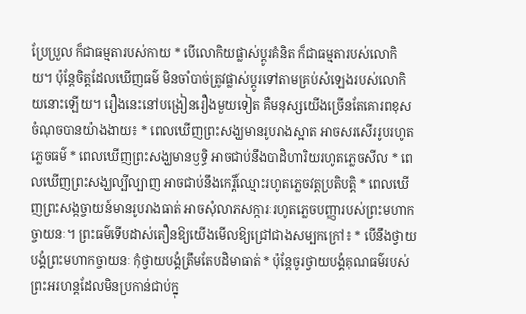ប្រែប្រួល ក៏ជាធម្មតារបស់កាយ * បើលោកិយផ្លាស់ប្តូរគំនិត ក៏ជាធម្មតារបស់លោកិយ។ ប៉ុន្តែចិត្តដែលឃើញធម៌ មិនចាំបាច់ត្រូវផ្លាស់ប្តូរទៅតាមគ្រប់សំឡេងរបស់លោកិយនោះឡើយ។ រឿងនេះនៅបង្រៀនរឿងមួយទៀត គឺមនុស្សយើងច្រើនតែគោរពខុសចំណុចបានយ៉ាងងាយ៖ * ពេលឃើញព្រះសង្ឃមានរូបរាងស្អាត អាចសរសើររូបរហូតភ្លេចធម៌ * ពេលឃើញព្រះសង្ឃមានឫទ្ធិ អាចជាប់នឹងបាដិហារិយរហូតភ្លេចសីល * ពេលឃើញព្រះសង្ឃល្បីល្បាញ អាចជាប់នឹងកេរ្តិ៍ឈ្មោះរហូតភ្លេចវត្តប្រតិបត្តិ * ពេលឃើញព្រះសង្កច្ចាយន៍មានរូបរាងធាត់ អាចសុំលាភសក្ការៈរហូតភ្លេចបញ្ញារបស់ព្រះមហាកច្ចាយនៈ។ ព្រះធម៌ទើបដាស់តឿនឱ្យយើងមើលឱ្យជ្រៅជាងសម្បកក្រៅ៖ * បើនឹងថ្វាយបង្គំព្រះមហាកច្ចាយនៈ កុំថ្វាយបង្គំត្រឹមតែបដិមាធាត់ * ប៉ុន្តែចូរថ្វាយបង្គំគុណធម៌របស់ព្រះអរហន្តដែលមិនប្រកាន់ជាប់ក្នុ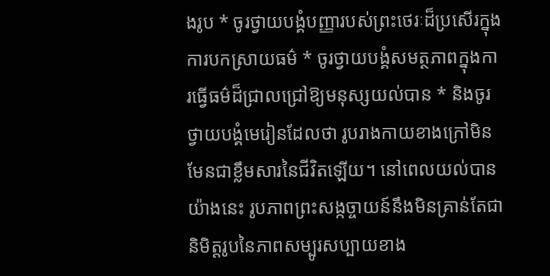ងរូប * ចូរថ្វាយបង្គំបញ្ញារបស់ព្រះថេរៈដ៏ប្រសើរក្នុងការបកស្រាយធម៌ * ចូរថ្វាយបង្គំសមត្ថភាពក្នុងការធ្វើធម៌ដ៏ជ្រាលជ្រៅឱ្យមនុស្សយល់បាន * និងចូរថ្វាយបង្គំមេរៀនដែលថា រូបរាងកាយខាងក្រៅមិនមែនជាខ្លឹមសារនៃជីវិតឡើយ។ នៅពេលយល់បានយ៉ាងនេះ រូបភាពព្រះសង្កច្ចាយន៍នឹងមិនគ្រាន់តែជានិមិត្តរូបនៃភាពសម្បូរសប្បាយខាង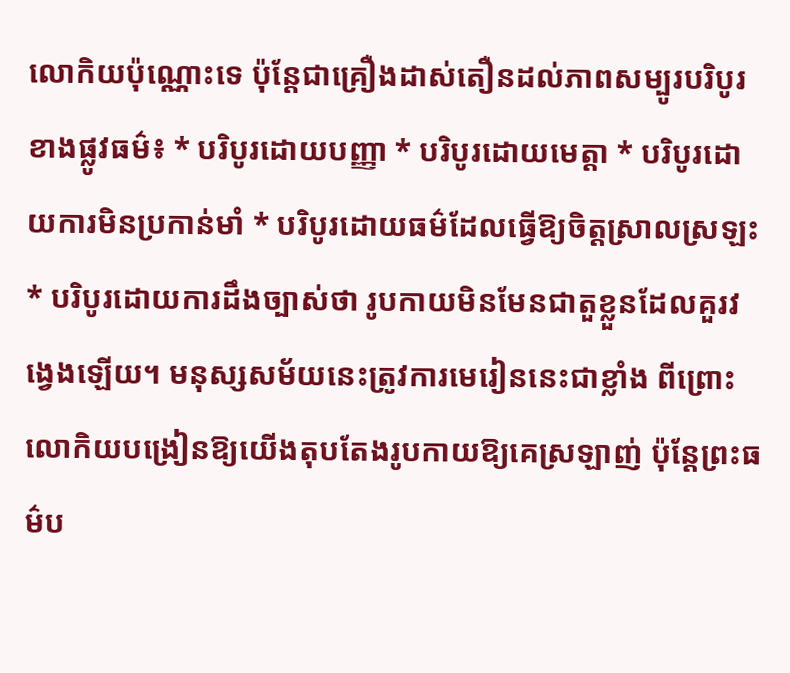លោកិយប៉ុណ្ណោះទេ ប៉ុន្តែជាគ្រឿងដាស់តឿនដល់ភាពសម្បូរបរិបូរខាងផ្លូវធម៌៖ * បរិបូរដោយបញ្ញា * បរិបូរដោយមេត្តា * បរិបូរដោយការមិនប្រកាន់មាំ * បរិបូរដោយធម៌ដែលធ្វើឱ្យចិត្តស្រាលស្រឡះ * បរិបូរដោយការដឹងច្បាស់ថា រូបកាយមិនមែនជាតួខ្លួនដែលគួរវង្វេងឡើយ។ មនុស្សសម័យនេះត្រូវការមេរៀននេះជាខ្លាំង ពីព្រោះលោកិយបង្រៀនឱ្យយើងតុបតែងរូបកាយឱ្យគេស្រឡាញ់ ប៉ុន្តែព្រះធម៌ប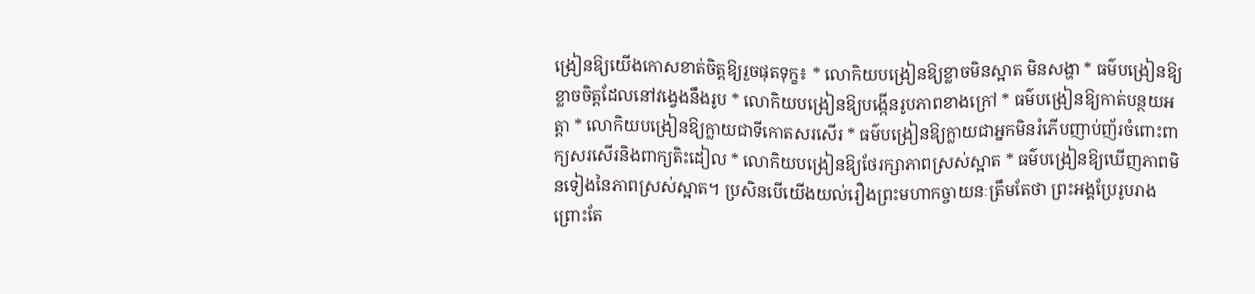ង្រៀនឱ្យយើងកោសខាត់ចិត្តឱ្យរួចផុតទុក្ខ៖ * លោកិយបង្រៀនឱ្យខ្លាចមិនស្អាត មិនសង្ហា * ធម៌បង្រៀនឱ្យខ្លាចចិត្តដែលនៅវង្វេងនឹងរូប * លោកិយបង្រៀនឱ្យបង្កើនរូបភាពខាងក្រៅ * ធម៌បង្រៀនឱ្យកាត់បន្ថយអត្តា * លោកិយបង្រៀនឱ្យក្លាយជាទីកោតសរសើរ * ធម៌បង្រៀនឱ្យក្លាយជាអ្នកមិនរំភើបញាប់ញ័រចំពោះពាក្យសរសើរនិងពាក្យតិះដៀល * លោកិយបង្រៀនឱ្យថែរក្សាភាពស្រស់ស្អាត * ធម៌បង្រៀនឱ្យឃើញភាពមិនទៀងនៃភាពស្រស់ស្អាត។ ប្រសិនបើយើងយល់រឿងព្រះមហាកច្ចាយនៈត្រឹមតែថា ព្រះអង្គប្រែរូបរាងព្រោះតែ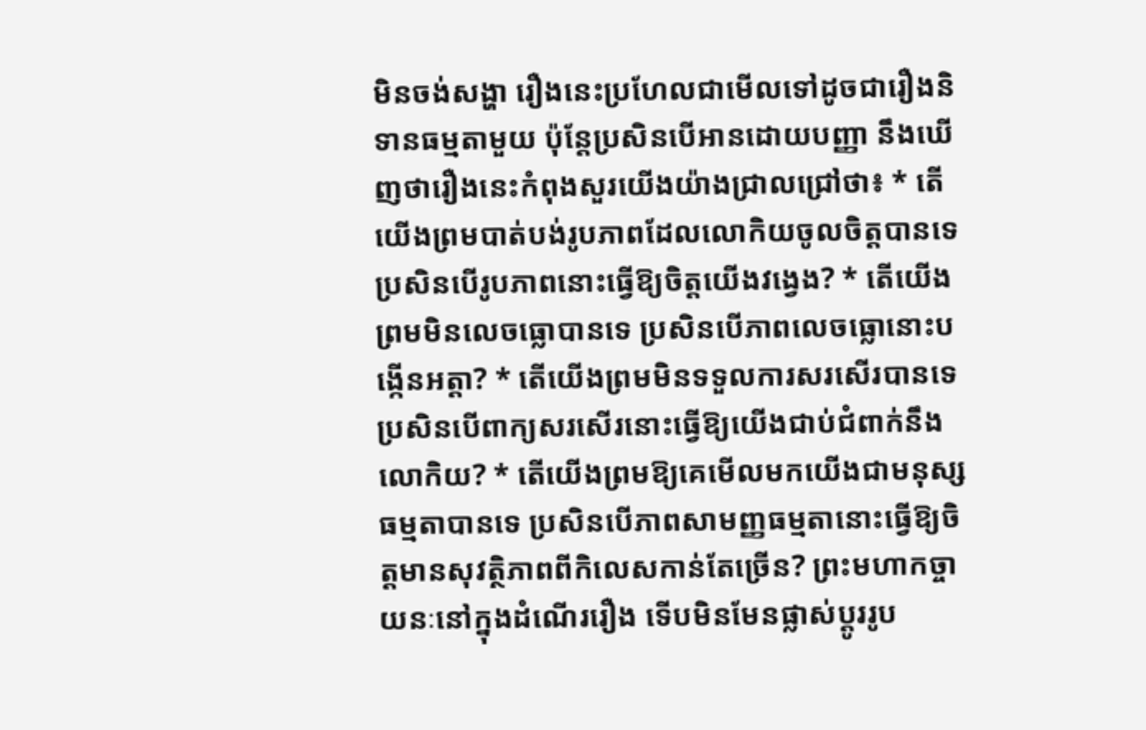មិនចង់សង្ហា រឿងនេះប្រហែលជាមើលទៅដូចជារឿងនិទានធម្មតាមួយ ប៉ុន្តែប្រសិនបើអានដោយបញ្ញា នឹងឃើញថារឿងនេះកំពុងសួរយើងយ៉ាងជ្រាលជ្រៅថា៖ * តើយើងព្រមបាត់បង់រូបភាពដែលលោកិយចូលចិត្តបានទេ ប្រសិនបើរូបភាពនោះធ្វើឱ្យចិត្តយើងវង្វេង? * តើយើងព្រមមិនលេចធ្លោបានទេ ប្រសិនបើភាពលេចធ្លោនោះបង្កើនអត្តា? * តើយើងព្រមមិនទទួលការសរសើរបានទេ ប្រសិនបើពាក្យសរសើរនោះធ្វើឱ្យយើងជាប់ជំពាក់នឹងលោកិយ? * តើយើងព្រមឱ្យគេមើលមកយើងជាមនុស្សធម្មតាបានទេ ប្រសិនបើភាពសាមញ្ញធម្មតានោះធ្វើឱ្យចិត្តមានសុវត្ថិភាពពីកិលេសកាន់តែច្រើន? ព្រះមហាកច្ចាយនៈនៅក្នុងដំណើររឿង ទើបមិនមែនផ្លាស់ប្តូររូប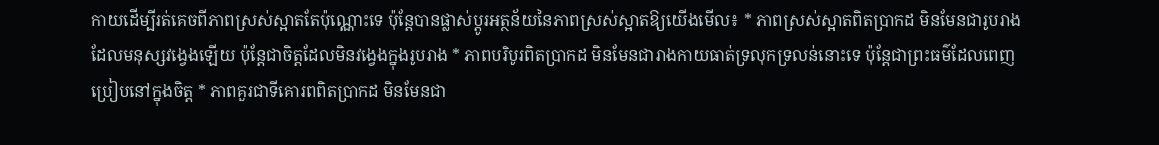កាយដើម្បីរត់គេចពីភាពស្រស់ស្អាតតែប៉ុណ្ណោះទេ ប៉ុន្តែបានផ្លាស់ប្តូរអត្ថន័យនៃភាពស្រស់ស្អាតឱ្យយើងមើល៖ * ភាពស្រស់ស្អាតពិតប្រាកដ មិនមែនជារូបរាងដែលមនុស្សវង្វេងឡើយ ប៉ុន្តែជាចិត្តដែលមិនវង្វេងក្នុងរូបរាង * ភាពបរិបូរពិតប្រាកដ មិនមែនជារាងកាយធាត់ទ្រលុកទ្រលន់នោះទេ ប៉ុន្តែជាព្រះធម៌ដែលពេញប្រៀបនៅក្នុងចិត្ត * ភាពគួរជាទីគោរពពិតប្រាកដ មិនមែនជា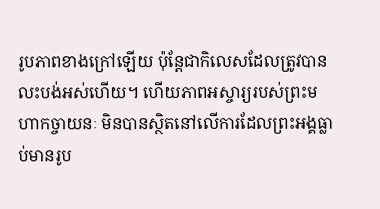រូបភាពខាងក្រៅឡើយ ប៉ុន្តែជាកិលេសដែលត្រូវបានលះបង់អស់ហើយ។ ហើយភាពអស្ចារ្យរបស់ព្រះមហាកច្ចាយនៈ មិនបានស្ថិតនៅលើការដែលព្រះអង្គធ្លាប់មានរូប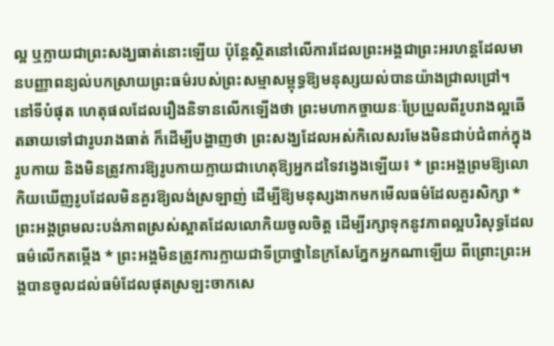ល្អ ឬក្លាយជាព្រះសង្ឃធាត់នោះឡើយ ប៉ុន្តែស្ថិតនៅលើការដែលព្រះអង្គជាព្រះអរហន្តដែលមានបញ្ញាពន្យល់បកស្រាយព្រះធម៌របស់ព្រះសម្មាសម្ពុទ្ធឱ្យមនុស្សយល់បានយ៉ាងជ្រាលជ្រៅ។ នៅទីបំផុត ហេតុផលដែលរឿងនិទានលើកឡើងថា ព្រះមហាកច្ចាយនៈប្រែប្រួលពីរូបរាងល្អឆើតឆាយទៅជារូបរាងធាត់ ក៏ដើម្បីបង្ហាញថា ព្រះសង្ឃដែលអស់កិលេសរមែងមិនជាប់ជំពាក់ក្នុងរូបកាយ និងមិនត្រូវការឱ្យរូបកាយក្លាយជាហេតុឱ្យអ្នកដទៃវង្វេងឡើយ៖ * ព្រះអង្គព្រមឱ្យលោកិយឃើញរូបដែលមិនគួរឱ្យលង់ស្រឡាញ់ ដើម្បីឱ្យមនុស្សងាកមកមើលធម៌ដែលគួរសិក្សា * ព្រះអង្គព្រមលះបង់ភាពស្រស់ស្អាតដែលលោកិយចូលចិត្ត ដើម្បីរក្សាទុកនូវភាពល្អបរិសុទ្ធដែលធម៌លើកតម្កើង * ព្រះអង្គមិនត្រូវការក្លាយជាទីប្រាថ្នានៃក្រសែភ្នែកអ្នកណាឡើយ ពីព្រោះព្រះអង្គបានចូលដល់ធម៌ដែលផុតស្រឡះចាកសេ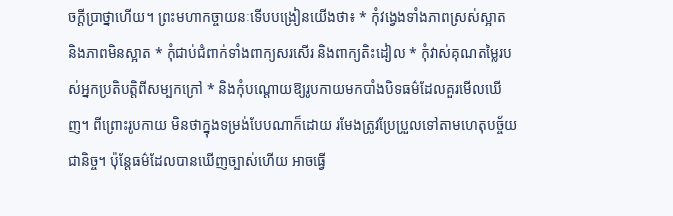ចក្តីប្រាថ្នាហើយ។ ព្រះមហាកច្ចាយនៈទើបបង្រៀនយើងថា៖ * កុំវង្វេងទាំងភាពស្រស់ស្អាត និងភាពមិនស្អាត * កុំជាប់ជំពាក់ទាំងពាក្យសរសើរ និងពាក្យតិះដៀល * កុំវាស់គុណតម្លៃរបស់អ្នកប្រតិបត្តិពីសម្បកក្រៅ * និងកុំបណ្តោយឱ្យរូបកាយមកបាំងបិទធម៌ដែលគួរមើលឃើញ។ ពីព្រោះរូបកាយ មិនថាក្នុងទម្រង់បែបណាក៏ដោយ រមែងត្រូវប្រែប្រួលទៅតាមហេតុបច្ច័យជានិច្ច។ ប៉ុន្តែធម៌ដែលបានឃើញច្បាស់ហើយ អាចធ្វើ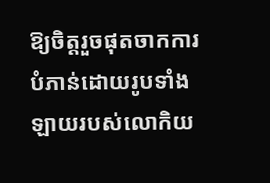ឱ្យចិត្តរួចផុតចាកការបំភាន់ដោយរូបទាំងឡាយរបស់លោកិយ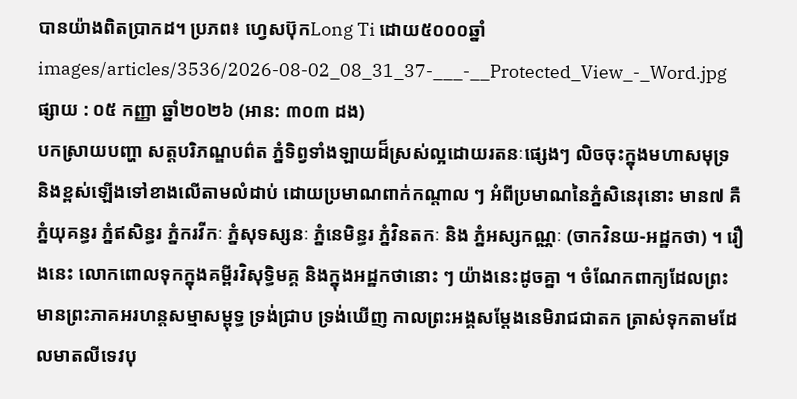បានយ៉ាងពិតប្រាកដ។ ប្រភព៖ ហ្វេសប៊ុកLong Ti ដោយ៥០០០ឆ្នាំ
images/articles/3536/2026-08-02_08_31_37-___-__Protected_View_-_Word.jpg
ផ្សាយ : ០៥ កញ្ញា ឆ្នាំ២០២៦ (អាន: ៣០៣ ដង)
បកស្រាយបញ្ហា សត្តបរិភណ្ឌបព៌ត ភ្នំទិព្វទាំងឡាយដ៏ស្រស់ល្អដោយរតនៈផ្សេងៗ លិចចុះក្នុងមហាសមុទ្រ និងខ្ពស់ឡើងទៅខាងលើតាមលំដាប់ ដោយប្រមាណពាក់កណ្ដាល ៗ អំពីប្រមាណនៃភ្នំសិនេរុនោះ មាន៧ គឺ ភ្នំយុគន្ធរ ភ្នំឥសិន្ធរ ភ្នំករវីកៈ ភ្នំសុទស្សនៈ ភ្នំនេមិន្ធរ ភ្នំវិនតកៈ និង ភ្នំអស្សកណ្ណៈ (ចាកវិនយ-អដ្ឋកថា) ។ រឿងនេះ លោកពោលទុកក្នុងគម្ពីរវិសុទ្ធិមគ្គ និងក្នុងអដ្ឋកថានោះ ៗ យ៉ាងនេះដូចគ្នា ។ ចំណែកពាក្យដែលព្រះមានព្រះភាគអរហន្តសម្មាសម្ពុទ្ធ ទ្រង់ជ្រាប ទ្រង់ឃើញ កាលព្រះអង្គសម្ដែងនេមិរាជជាតក ត្រាស់ទុកតាមដែលមាតលីទេវបុ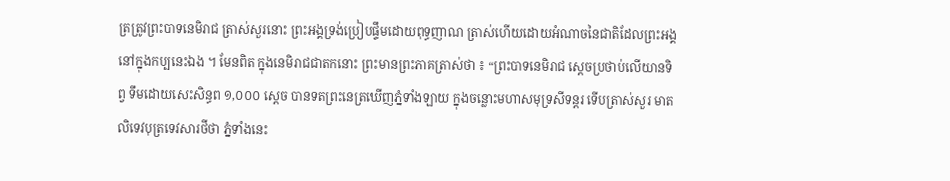ត្រត្រូវព្រះបាទនេមិរាជ ត្រាស់សួរនោះ ព្រះអង្គទ្រង់ប្រៀបផ្ទឹមដោយពុទ្ធញាណ ត្រាស់ហើយដោយអំណាចនៃជាតិដែលព្រះអង្គនៅក្នុងកប្បនេះឯង ។ មែនពិត ក្នុងនេមិរាជជាតកនោះ ព្រះមានព្រះភាគត្រាស់ថា ៖ “ព្រះបាទនេមិរាជ ស្ដេចប្រថាប់លើយានទិព្វ ទឹមដោយសេះសិន្ធព ១,០០០ ស្ដេច បានទតព្រះនេត្រឃើញភ្នំទាំងឡាយ ក្នុងចន្លោះមហាសមុទ្រសីទន្តរ ទើបត្រាស់សួរ មាតលិទេវបុត្រទេវសារថីថា ភ្នំទាំងនេះ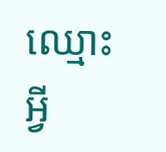ឈ្មោះអ្វី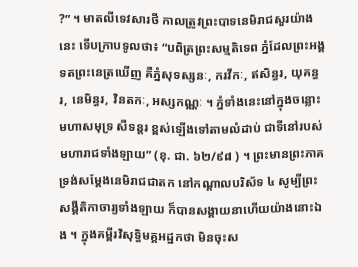?” ។ មាតលីទេវសារថី កាលត្រូវព្រះបាទនេមិរាជសួរយ៉ាងនេះ ទើបក្រាបទូលថា៖ “បពិត្រព្រះសម្មតិទេព ភ្នំដែលព្រះអង្គទតព្រះនេត្រឃើញ គឺភ្នំសុទស្សនៈ, ករវីកៈ, ឥសិន្ធរ, យុគន្ធរ, នេមិន្ធរ, វិនតកៈ, អស្សកណ្ណៈ ។ ភ្នំទាំងនេះនៅក្នុងចន្លោះ មហាសមុទ្រ សីទន្តរ ខ្ពស់ឡើងទៅតាមលំដាប់ ជាទីនៅរបស់មហារាជទាំងឡាយ” (ខុ. ជា. ៦២/៩៨ ) ។ ព្រះមានព្រះភាគទ្រង់សម្ដែងនេមិរាជជាតក នៅកណ្ដាលបរិស័ទ ៤ សូម្បីព្រះសង្គីតិកាចារ្យទាំងឡាយ ក៏បានសង្គាយនាហើយយ៉ាងនោះឯង ។ ក្នុងគម្ពីរវិសុទ្ធិមគ្គអដ្ឋកថា មិនចុះស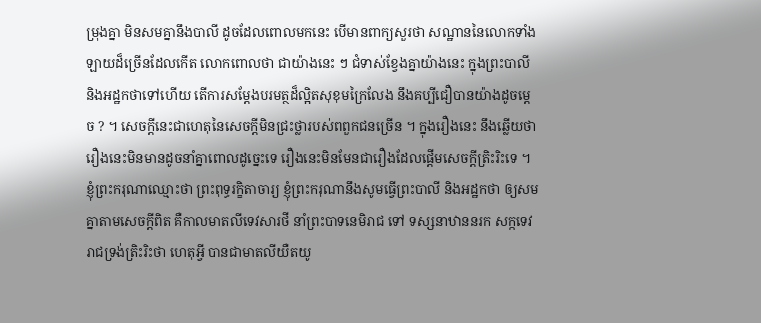ម្រុងគ្នា មិនសមគ្នានឹងបាលី ដូចដែលពោលមកនេះ បើមានពាក្យសួរថា សណ្ឋាននៃលោកទាំងឡាយដ៏ច្រើនដែលកើត លោកពោលថា ជាយ៉ាងនេះ ៗ ជំទាស់ខ្វែងគ្នាយ៉ាងនេះ ក្នុងព្រះបាលី និងអដ្ឋកថាទៅហើយ តើការសម្ដែងបរមត្ថដ៏ល្អិតសុខុមក្រៃលែង នឹងគប្បីជឿបានយ៉ាងដូចម្ដេច ? ។ សេចក្ដីនេះជាហេតុនៃសេចក្ដីមិនជ្រះថ្លារបស់ពពួកជនច្រើន ។ ក្នុងរឿងនេះ នឹងឆ្លើយថា រឿងនេះមិនមានដូចនាំគ្នាពោលដូច្នេះទេ រឿងនេះមិនមែនជារឿងដែលផ្តើមសេចក្ដីត្រិះរិះទេ ។ ខ្ញុំព្រះករុណាឈ្មោះថា ព្រះពុទ្ធរក្ខិតាចារ្យ ខ្ញុំព្រះករុណានឹងសូមធ្វើព្រះបាលី និងអដ្ឋកថា ឲ្យសមគ្នាតាមសេចក្ដីពិត គឺកាលមាតលីទេវសារថី នាំព្រះបាទនេមិរាជ ទៅ ទស្សនាឋាននរក សក្កទេវរាជទ្រង់ត្រិះរិះថា ហេតុអ្វី បានជាមាតលីយឺតយូ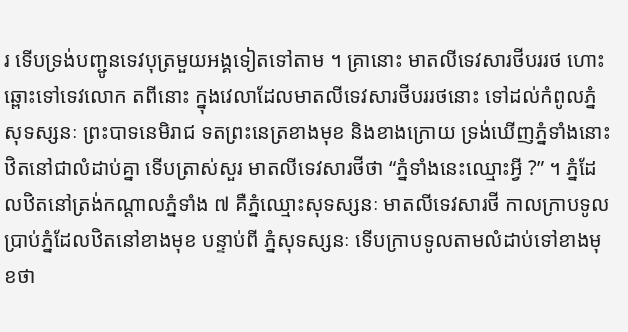រ ទើបទ្រង់បញ្ជូនទេវបុត្រមួយអង្គទៀតទៅតាម ។ គ្រានោះ មាតលីទេវសារថីបររថ ហោះឆ្ពោះទៅទេវលោក តពីនោះ ក្នុងវេលាដែលមាតលីទេវសារថីបររថនោះ ទៅដល់កំពូលភ្នំសុទស្សនៈ ព្រះបាទនេមិរាជ ទតព្រះនេត្រខាងមុខ និងខាងក្រោយ ទ្រង់ឃើញភ្នំទាំងនោះ ឋិតនៅជាលំដាប់គ្នា ទើបត្រាស់សួរ មាតលីទេវសារថីថា “ភ្នំទាំងនេះឈ្មោះអ្វី ?” ។ ភ្នំដែលឋិតនៅត្រង់កណ្ដាលភ្នំទាំង ៧ គឺភ្នំឈ្មោះសុទស្សនៈ មាតលីទេវសារថី កាលក្រាបទូលប្រាប់ភ្នំដែលឋិតនៅខាងមុខ បន្ទាប់ពី ភ្នំសុទស្សនៈ ទើបក្រាបទូលតាមលំដាប់ទៅខាងមុខថា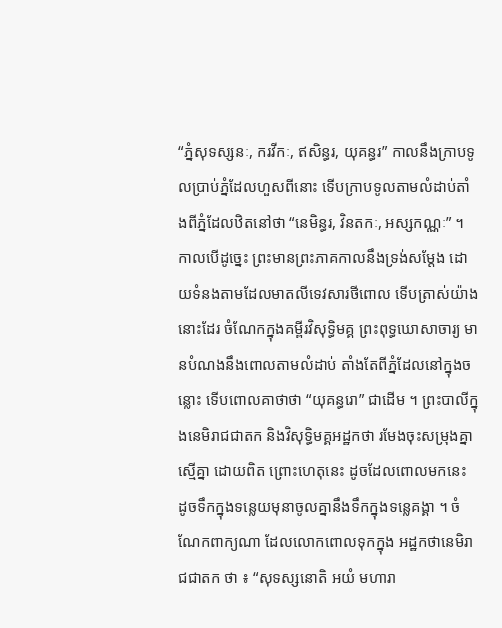“ភ្នំសុទស្សនៈ, ករវីកៈ, ឥសិន្ធរ, យុគន្ធរ” កាលនឹងក្រាបទូលប្រាប់ភ្នំដែលហួសពីនោះ ទើបក្រាបទូលតាមលំដាប់តាំងពីភ្នំដែលឋិតនៅថា “នេមិន្ធរ, វិនតកៈ, អស្សកណ្ណៈ” ។ កាលបើដូច្នេះ ព្រះមានព្រះភាគកាលនឹងទ្រង់សម្ដែង ដោយទំនងតាមដែលមាតលីទេវសារថីពោល ទើបត្រាស់យ៉ាងនោះដែរ ចំណែកក្នុងគម្ពីរវិសុទ្ធិមគ្គ ព្រះពុទ្ធឃោសាចារ្យ មានបំណងនឹងពោលតាមលំដាប់ តាំងតែពីភ្នំដែលនៅក្នុងចន្លោះ ទើបពោលគាថាថា “យុគន្ធរោ” ជាដើម ។ ព្រះបាលីក្នុងនេមិរាជជាតក និងវិសុទ្ធិមគ្គអដ្ឋកថា រមែងចុះសម្រុងគ្នាស្មើគ្នា ដោយពិត ព្រោះហេតុនេះ ដូចដែលពោលមកនេះ ដូចទឹកក្នុងទន្លេយមុនាចូលគ្នានឹងទឹកក្នុងទន្លេគង្គា ។ ចំណែកពាក្យណា ដែលលោកពោលទុកក្នុង អដ្ឋកថានេមិរាជជាតក ថា ៖ “សុទស្សនោតិ អយំ មហារា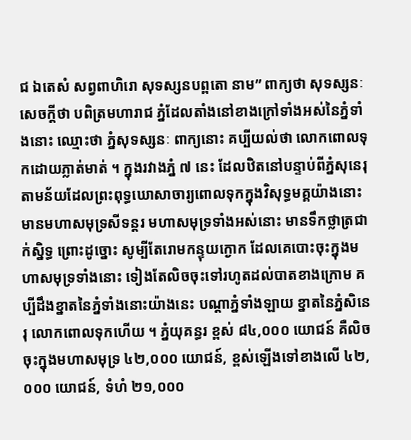ជ ឯតេសំ សព្វពាហិរោ សុទស្សនបព្ពតោ នាម” ពាក្យថា សុទស្សនៈ សេចក្ដីថា បពិត្រមហារាជ ភ្នំដែលតាំងនៅខាងក្រៅទាំងអស់នៃភ្នំទាំងនោះ ឈ្មោះថា ភ្នំសុទស្សនៈ ពាក្យនោះ គប្បីយល់ថា លោកពោលទុកដោយភ្លាត់មាត់ ។ ក្នុងរវាងភ្នំ ៧ នេះ ដែលឋិតនៅបន្ទាប់ពីភ្នំសុនេរុ តាមន័យដែលព្រះពុទ្ធឃោសាចារ្យពោលទុកក្នុងវិសុទ្ធមគ្គយ៉ាងនោះ មានមហាសមុទ្រសីទន្តរ មហាសមុទ្រទាំងអស់នោះ មានទឹកថ្លាត្រជាក់ស្និទ្ធ ព្រោះដូច្នោះ សូម្បីតែរោមកន្ទុយក្ងោក ដែលគេបោះចុះក្នុងមហាសមុទ្រទាំងនោះ ទៀងតែលិចចុះទៅរហូតដល់បាតខាងក្រោម គប្បីដឹងខ្នាតនៃភ្នំទាំងនោះយ៉ាងនេះ បណ្ដាភ្នំទាំងឡាយ ខ្នាតនៃភ្នំសិនេរុ លោកពោលទុកហើយ ។ ភ្នំយុគន្ធរ ខ្ពស់ ៨៤,០០០ យោជន៍ គឺលិចចុះក្នុងមហាសមុទ្រ ៤២,០០០ យោជន៍, ខ្ពស់ឡើងទៅខាងលើ ៤២,០០០ យោជន៍, ទំហំ ២១,០០០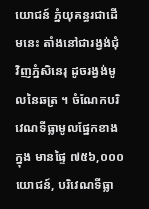យោជន៍ ភ្នំយុគន្ធរជាដើមនេះ តាំងនៅជារង្វង់ជុំវិញភ្នំសិនេរុ ដូចរង្វង់មូលនៃឆត្រ ។ ចំណែកបរិវេណទីធ្លាមូលផ្នែកខាងក្នុង មានផ្ទៃ ៧៥៦,០០០ យោជន៍, បរិវេណទីធ្លា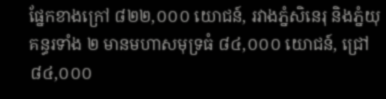ផ្នែកខាងក្រៅ ៨២២,០០០ យោជន៍, រវាងភ្នំសិនេរុ និងភ្នំយុគន្ធរទាំង ២ មានមហាសមុទ្រធំ ៨៤,០០០ យោជន៍, ជ្រៅ ៨៤,០០០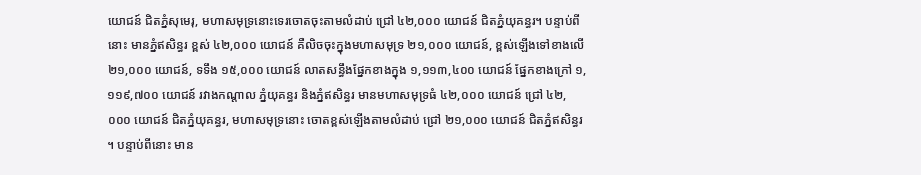យោជន៍ ជិតភ្នំសុមេរុ, មហាសមុទ្រនោះទេរចោតចុះតាមលំដាប់ ជ្រៅ ៤២,០០០ យោជន៍ ជិតភ្នំយុគន្ធរ។ បន្ទាប់ពីនោះ មានភ្នំឥសិន្ធរ ខ្ពស់ ៤២,០០០ យោជន៍ គឺលិចចុះក្នុងមហាសមុទ្រ ២១,០០០ យោជន៍, ខ្ពស់ឡើងទៅខាងលើ ២១,០០០ យោជន៍, ទទឹង ១៥,០០០ យោជន៍ លាតសន្ធឹងផ្នែកខាងក្នុង ១,១១៣,៤០០ យោជន៍ ផ្នែកខាងក្រៅ ១,១១៩,៧០០ យោជន៍ រវាងកណ្ដាល ភ្នំយុគន្ធរ និងភ្នំឥសិន្ធរ មានមហាសមុទ្រធំ ៤២,០០០ យោជន៍ ជ្រៅ ៤២,០០០ យោជន៍ ជិតភ្នំយុគន្ធរ, មហាសមុទ្រនោះ ចោតខ្ពស់ឡើងតាមលំដាប់ ជ្រៅ ២១,០០០ យោជន៍ ជិតភ្នំឥសិន្ធរ ។ បន្ទាប់ពីនោះ មាន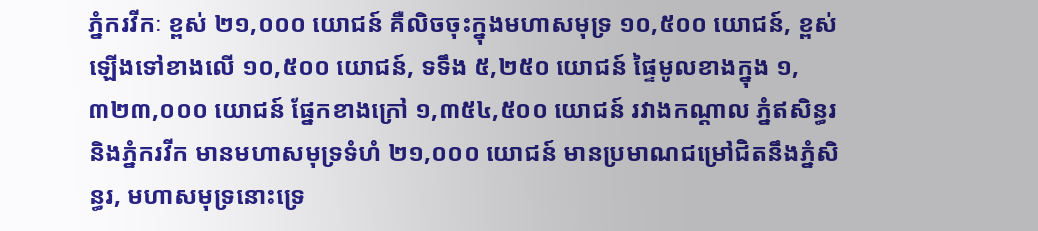ភ្នំករវីកៈ ខ្ពស់ ២១,០០០ យោជន៍ គឺលិចចុះក្នុងមហាសមុទ្រ ១០,៥០០ យោជន៍, ខ្ពស់ឡើងទៅខាងលើ ១០,៥០០ យោជន៍, ទទឹង ៥,២៥០ យោជន៍ ផ្ទៃមូលខាងក្នុង ១,៣២៣,០០០ យោជន៍ ផ្នែកខាងក្រៅ ១,៣៥៤,៥០០ យោជន៍ រវាងកណ្ដាល ភ្នំឥសិន្ធរ និងភ្នំករវីក មានមហាសមុទ្រទំហំ ២១,០០០ យោជន៍ មានប្រមាណជម្រៅជិតនឹងភ្នំសិន្ធរ, មហាសមុទ្រនោះទ្រេ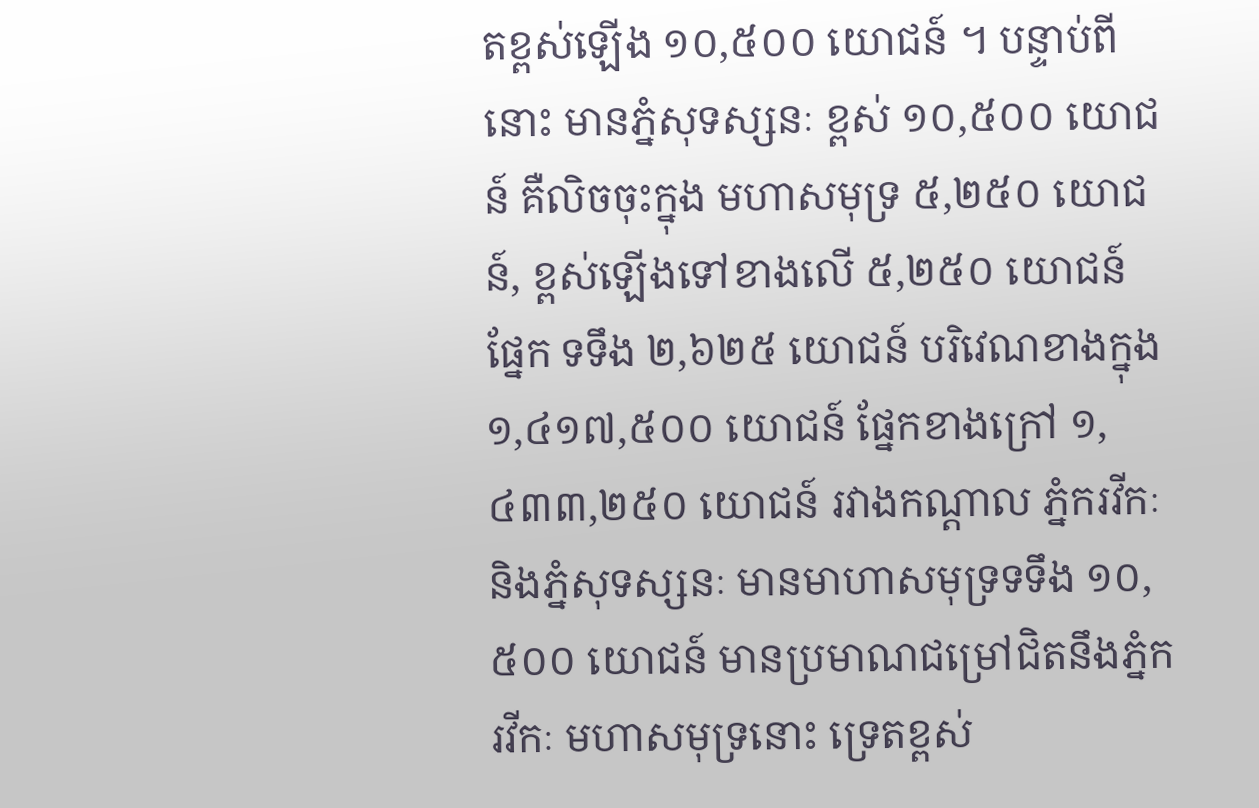តខ្ពស់ឡើង ១០,៥០០ យោជន៍ ។ បន្ទាប់ពីនោះ មានភ្នំសុទស្សនៈ ខ្ពស់ ១០,៥០០ យោជន៍ គឺលិចចុះក្នុង មហាសមុទ្រ ៥,២៥០ យោជន៍, ខ្ពស់ឡើងទៅខាងលើ ៥,២៥០ យោជន៍ ផ្នែក ទទឹង ២,៦២៥ យោជន៍ បរិវេណខាងក្នុង ១,៤១៧,៥០០ យោជន៍ ផ្នែកខាងក្រៅ ១,៤៣៣,២៥០ យោជន៍ រវាងកណ្ដាល ភ្នំករវីកៈ និងភ្នំសុទស្សនៈ មានមាហាសមុទ្រទទឹង ១០,៥០០ យោជន៍ មានប្រមាណជម្រៅជិតនឹងភ្នំករវីកៈ មហាសមុទ្រនោះ ទ្រេតខ្ពស់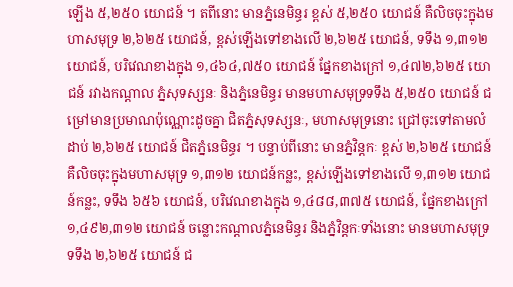ឡើង ៥,២៥០ យោជន៍ ។ តពីនោះ មានភ្នំនេមិន្ធរ ខ្ពស់ ៥,២៥០ យោជន៍ គឺលិចចុះក្នុងមហាសមុទ្រ ២,៦២៥ យោជន៍, ខ្ពស់ឡើងទៅខាងលើ ២,៦២៥ យោជន៍, ទទឹង ១,៣១២ យោជន៍, បរិវេណខាងក្នុង ១,៤៦៤,៧៥០ យោជន៍ ផ្នែកខាងក្រៅ ១,៤៧២,៦២៥ យោជន៍ រវាងកណ្ដាល ភ្នំសុទស្សនៈ និងភ្នំនេមិន្ធរ មានមហាសមុទ្រទទឹង ៥,២៥០ យោជន៍ ជម្រៅមានប្រមាណប៉ុណ្ណោះដូចគ្នា ជិតភ្នំសុទស្សនៈ, មហាសមុទ្រនោះ ជ្រៅចុះទៅតាមលំដាប់ ២,៦២៥ យោជន៍ ជិតភ្នំនេមិន្ធរ ។ បន្ទាប់ពីនោះ មានភ្នំវិន្តកៈ ខ្ពស់ ២,៦២៥ យោជន៍ គឺលិចចុះក្នុងមហាសមុទ្រ ១,៣១២ យោជន៍កន្លះ, ខ្ពស់ឡើងទៅខាងលើ ១,៣១២ យោជន៍កន្លះ, ទទឹង ៦៥៦ យោជន៍, បរិវេណខាងក្នុង ១,៤៨៨,៣៧៥ យោជន៍, ផ្នែកខាងក្រៅ ១,៤៩២,៣១២ យោជន៍ ចន្លោះកណ្ដាលភ្នំនេមិន្ធរ និងភ្នំវិន្តកៈទាំងនោះ មានមហាសមុទ្រទទឹង ២,៦២៥ យោជន៍ ជ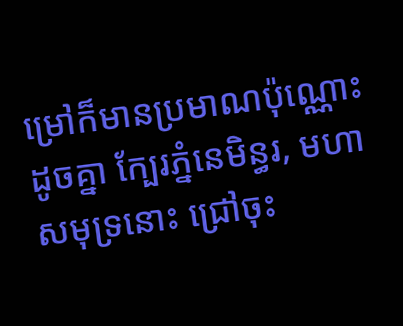ម្រៅក៏មានប្រមាណប៉ុណ្ណោះដូចគ្នា ក្បែរភ្នំនេមិន្ធរ, មហាសមុទ្រនោះ ជ្រៅចុះ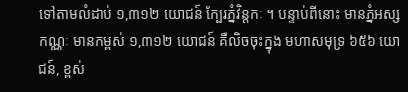ទៅតាមលំដាប់ ១,៣១២ យោជន៍ ក្បែរភ្នំវិន្តកៈ ។ បន្ទាប់ពីនោះ មានភ្នំអស្សកណ្ណៈ មានកម្ពស់ ១,៣១២ យោជន៍ គឺលិចចុះក្នុង មហាសមុទ្រ ៦៥៦ យោជន៍, ខ្ពស់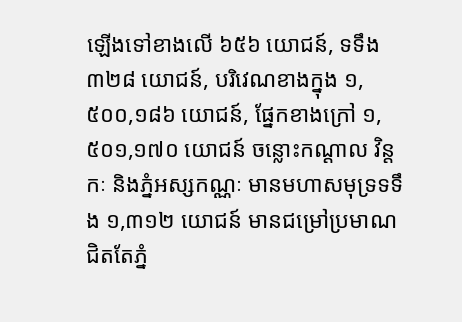ឡើងទៅខាងលើ ៦៥៦ យោជន៍, ទទឹង៣២៨ យោជន៍, បរិវេណខាងក្នុង ១,៥០០,១៨៦ យោជន៍, ផ្នែកខាងក្រៅ ១,៥០១,១៧០ យោជន៍ ចន្លោះកណ្ដាល វិន្តកៈ និងភ្នំអស្សកណ្ណៈ មានមហាសមុទ្រទទឹង ១,៣១២ យោជន៍ មានជម្រៅប្រមាណជិតតែភ្នំ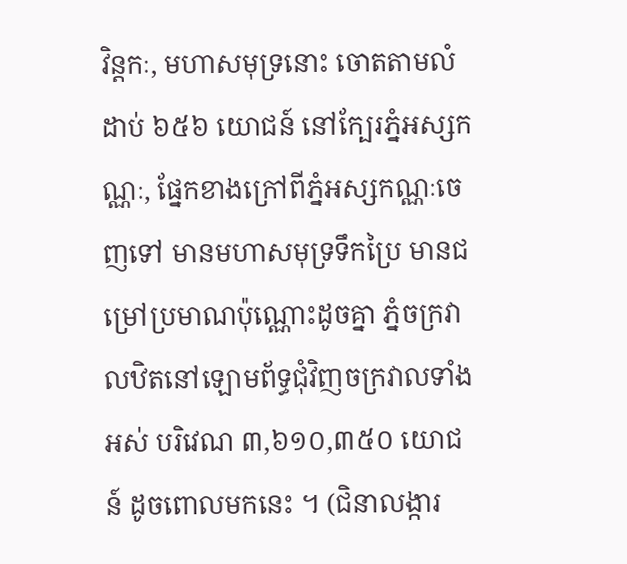វិន្តកៈ, មហាសមុទ្រនោះ ចោតតាមលំដាប់ ៦៥៦ យោជន៍ នៅក្បែរភ្នំអស្សកណ្ណៈ, ផ្នែកខាងក្រៅពីភ្នំអស្សកណ្ណៈចេញទៅ មានមហាសមុទ្រទឹកប្រៃ មានជម្រៅប្រមាណប៉ុណ្ណោះដូចគ្នា ភ្នំចក្រវាលឋិតនៅឡោមព័ទ្ធជុំវិញចក្រវាលទាំងអស់ បរិវេណ ៣,៦១០,៣៥០ យោជន៍ ដូចពោលមកនេះ ។ (ជិនាលង្ការ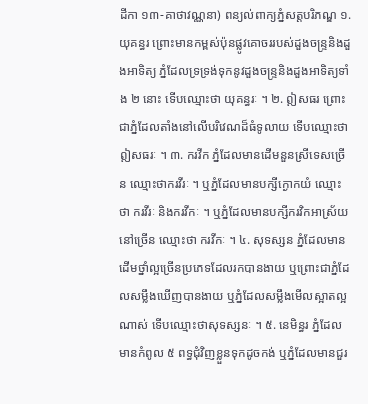ដីកា ១៣-គាថាវណ្ណនា) ពន្យល់ពាក្យភ្នំសត្តបរិភណ្ឌ ១. យុគន្ធរ ព្រោះមានកម្ពស់ប៉ុនផ្លូវគោចររបស់ដួងចន្ទ្រនិងដួងអាទិត្យ ភ្នំដែលទ្រទ្រង់ទុកនូវដួងចន្ទ្រនិងដួងអាទិត្យទាំង ២ នោះ ទើបឈ្មោះថា យុគន្ធរៈ ។ ២. ឦសធរ ព្រោះជាភ្នំដែលតាំងនៅលើបរិវេណដ៏ធំទូលាយ ទើបឈ្មោះថា ឦសធរៈ ។ ៣. ករវីក ភ្នំដែលមានដើមនួនស្រីទេសច្រើន ឈ្មោះថាករវីរៈ ។ ឬភ្នំដែលមានបក្សីក្ងោកយំ ឈ្មោះថា ករវីរៈ និងករវីកៈ ។ ឬភ្នំដែលមានបក្សីករវិកអាស្រ័យនៅច្រើន ឈ្មោះថា ករវីកៈ ។ ៤. សុទស្សន ភ្នំដែលមានដើមថ្នាំល្អច្រើនប្រភេទដែលរកបានងាយ ឬព្រោះជាភ្នំដែលសម្លឹងឃើញបានងាយ ឬភ្នំដែលសម្លឹងមើលស្អាតល្អណាស់ ទើបឈ្មោះថាសុទស្សនៈ ។ ៥. នេមិន្ធរ ភ្នំដែលមានកំពូល ៥ ពទ្ធជុំវិញខ្លួនទុកដូចកង់ ឬភ្នំដែលមានជួរ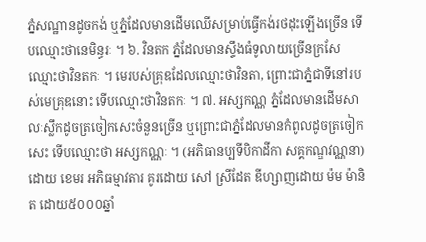ភ្នំសណ្ឋានដូចកង់ ឬភ្នំដែលមានដើមឈើសម្រាប់ធ្វើកង់រថដុះឡើងច្រើន ទើបឈ្មោះថានេមិន្ធរៈ ។ ៦. វិនតក ភ្នំដែលមានស្ទឹងធំទូលាយច្រើនក្រសែ ឈ្មោះថាវិនតកៈ ។ មេរបស់គ្រុឌដែលឈ្មោះថាវិនតា, ព្រោះជាភ្នំជាទីនៅរបស់មេគ្រុឌនោះ ទើបឈ្មោះថាវិនតកៈ ។ ៧. អស្សកណ្ណ ភ្នំដែលមានដើមសាលៈស្លឹកដូចត្រចៀកសេះចំនួនច្រើន ឬព្រោះជាភ្នំដែលមានកំពូលដូចត្រចៀកសេះ ទើបឈ្មោះថា អស្សកណ្ណៈ ។ (អភិធានប្បទីបិកាដីកា សគ្គកណ្ឌវណ្ណនា) ដោយ ខេមរ អភិធម្មាវតារ គូរដោយ សៅ ស្រីដែត ឌីហ្សាញដោយ ម៉ម ម៉ានិត ដោយ៥០០០ឆ្នាំ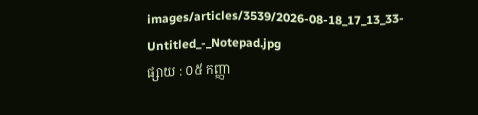images/articles/3539/2026-08-18_17_13_33-Untitled_-_Notepad.jpg
ផ្សាយ : ០៥ កញ្ញា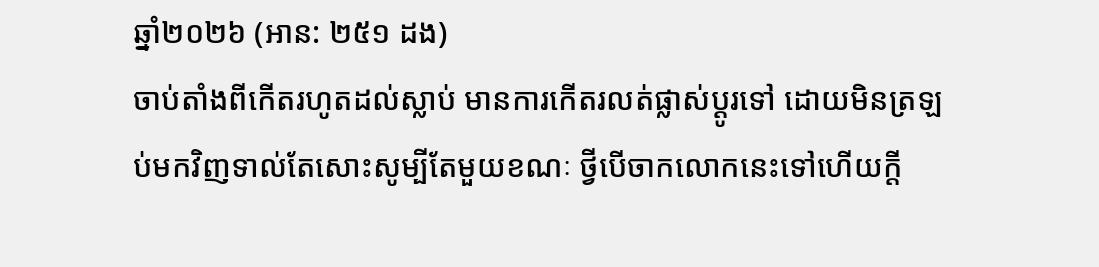ឆ្នាំ២០២៦ (អាន: ២៥១ ដង)
ចាប់តាំងពីកើតរហូតដល់ស្លាប់ មានការកើតរលត់ផ្លាស់ប្ដូរទៅ ដោយមិនត្រឡប់មកវិញទាល់តែសោះសូម្បីតែមួយខណៈ ថ្វីបើចាកលោកនេះទៅហើយក្តី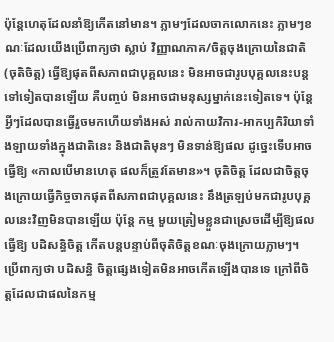ប៉ុន្តែហេតុដែលនាំឱ្យកើតនៅមាន។ ភ្លាមៗដែលចាកលោកនេះ ភ្លាមៗខណៈដែលយើងប្រើពាក្យថា ស្លាប់ វិញ្ញាណភាគ/ចិត្តចុងក្រោយនៃជាតិ (ចុតិចិត្ត) ធ្វើឱ្យផុតពីសភាពជាបុគ្គលនេះ មិនអាចជារូបបុគ្គលនេះបន្តទៅទៀតបានឡើយ គឺបញ្ចប់ មិនអាចជាមនុស្សម្នាក់នេះទៀតទេ។ ប៉ុន្តែអ្វីៗដែលបានធ្វើរួចមកហើយទាំងអស់ រាល់កាយវិការ-អាកប្បកិរិយាទាំងឡាយទាំងក្នុងជាតិនេះ និងជាតិមុនៗ មិនទាន់ឱ្យផល ដូច្នេះទើបអាចធ្វើឱ្យ «កាលបើមានហេតុ ផលក៏ត្រូវតែមាន»។ ចុតិចិត្ត ដែលជាចិត្តចុងក្រោយធ្វើកិច្ចចាកផុតពីសភាពជាបុគ្គលនេះ នឹងត្រឡប់មកជារូបបុគ្គលនេះវិញមិនបានឡើយ ប៉ុន្តែ កម្ម មួយត្រៀមខ្លួនជាស្រេចដើម្បីឱ្យផល ធ្វើឱ្យ បដិសន្ធិចិត្ត កើតបន្តបន្ទាប់ពីចុតិចិត្តខណៈចុងក្រោយភ្លាមៗ។ ប្រើពាក្យថា បដិសន្ធិ ចិត្តផ្សេងទៀតមិនអាចកើតឡើងបានទេ ក្រៅពីចិត្តដែលជាផលនៃកម្ម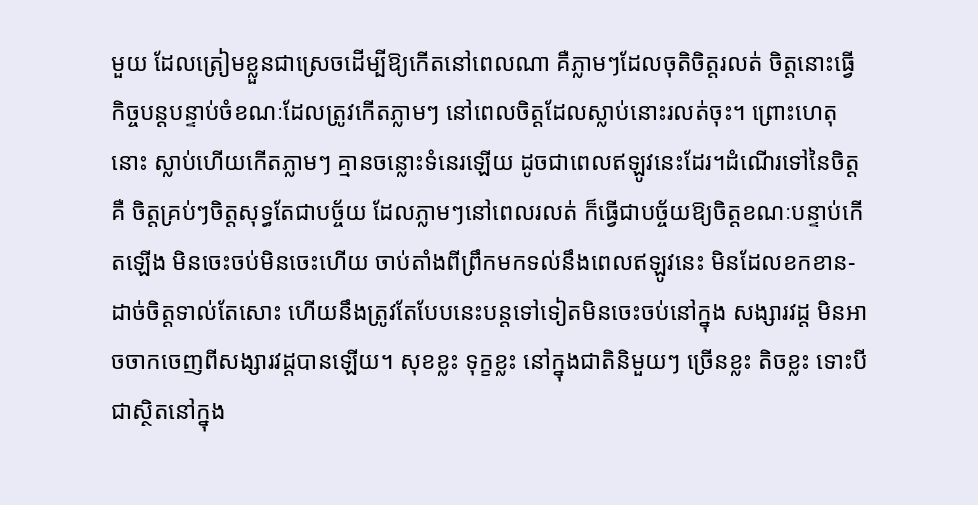មួយ ដែលត្រៀមខ្លួនជាស្រេចដើម្បីឱ្យកើតនៅពេលណា គឺភ្លាមៗដែលចុតិចិត្តរលត់ ចិត្តនោះធ្វើកិច្ចបន្តបន្ទាប់ចំខណៈដែលត្រូវកើតភ្លាមៗ នៅពេលចិត្តដែលស្លាប់នោះរលត់ចុះ។ ព្រោះហេតុនោះ ស្លាប់ហើយកើតភ្លាមៗ គ្មានចន្លោះទំនេរឡើយ ដូចជាពេលឥឡូវនេះដែរ។ដំណើរទៅនៃចិត្តគឺ ចិត្តគ្រប់ៗចិត្តសុទ្ធតែជាបច្ច័យ ដែលភ្លាមៗនៅពេលរលត់ ក៏ធ្វើជាបច្ច័យឱ្យចិត្តខណៈបន្ទាប់កើតឡើង មិនចេះចប់មិនចេះហើយ ចាប់តាំងពីព្រឹកមកទល់នឹងពេលឥឡូវនេះ មិនដែលខកខាន-ដាច់ចិត្តទាល់តែសោះ ហើយនឹងត្រូវតែបែបនេះបន្តទៅទៀតមិនចេះចប់នៅក្នុង សង្សារវដ្ត មិនអាចចាកចេញពីសង្សារវដ្តបានឡើយ។ សុខខ្លះ ទុក្ខខ្លះ នៅក្នុងជាតិនិមួយៗ ច្រើនខ្លះ តិចខ្លះ ទោះបីជាស្ថិតនៅក្នុង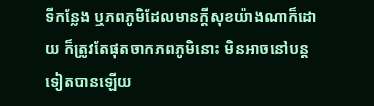ទីកន្លែង ឬភពភូមិដែលមានក្ដីសុខយ៉ាងណាក៏ដោយ ក៏ត្រូវតែផុតចាកភពភូមិនោះ មិនអាចនៅបន្តទៀតបានឡើយ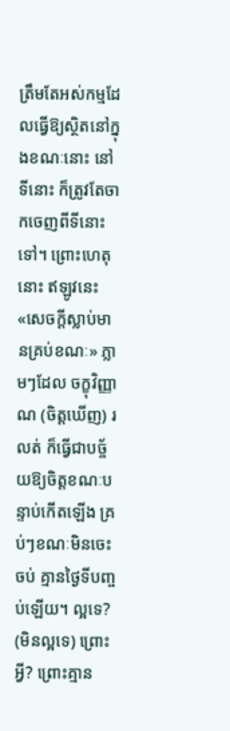ត្រឹមតែអស់កម្មដែលធ្វើឱ្យស្ថិតនៅក្នុងខណៈនោះ នៅទីនោះ ក៏ត្រូវតែចាកចេញពីទីនោះទៅ។ ព្រោះហេតុនោះ ឥឡូវនេះ «សេចក្តីស្លាប់មានគ្រប់ខណៈ» ភ្លាមៗដែល ចក្ខុវិញ្ញាណ (ចិត្តឃើញ) រលត់ ក៏ធ្វើជាបច្ច័យឱ្យចិត្តខណៈបន្ទាប់កើតឡើង គ្រប់ៗខណៈមិនចេះចប់ គ្មានថ្ងៃទីបញ្ចប់ឡើយ។ ល្អទេ? (មិនល្អទេ) ព្រោះអ្វី? ព្រោះគ្មាន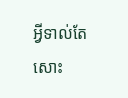អ្វីទាល់តែសោះ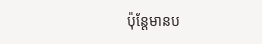ប៉ុន្តែមានប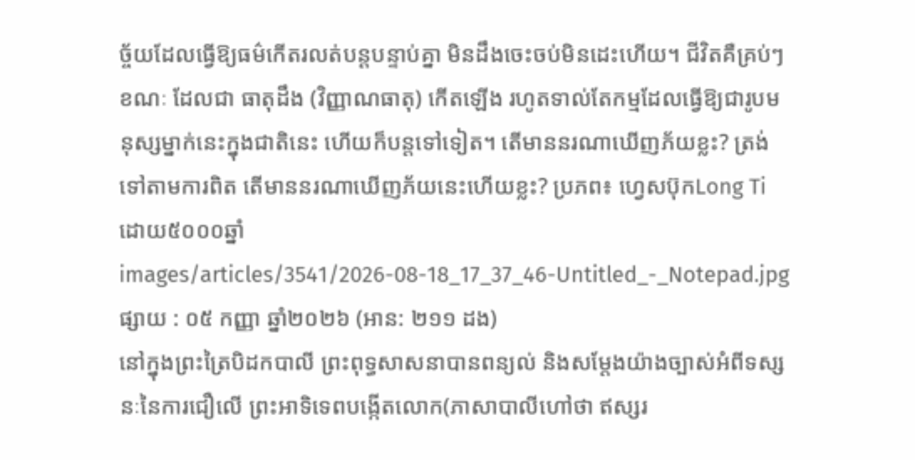ច្ច័យដែលធ្វើឱ្យធម៌កើតរលត់បន្តបន្ទាប់គ្នា មិនដឹងចេះចប់មិនដេះហើយ។ ជីវិតគឺគ្រប់ៗខណៈ ដែលជា ធាតុដឹង (វិញ្ញាណធាតុ) កើតឡើង រហូតទាល់តែកម្មដែលធ្វើឱ្យជារូបមនុស្សម្នាក់នេះក្នុងជាតិនេះ ហើយក៏បន្តទៅទៀត។ តើមាននរណាឃើញភ័យខ្លះ? ត្រង់ទៅតាមការពិត តើមាននរណាឃើញភ័យនេះហើយខ្លះ? ប្រភព៖ ហ្វេសប៊ុកLong Ti ដោយ៥០០០ឆ្នាំ
images/articles/3541/2026-08-18_17_37_46-Untitled_-_Notepad.jpg
ផ្សាយ : ០៥ កញ្ញា ឆ្នាំ២០២៦ (អាន: ២១១ ដង)
នៅក្នុងព្រះត្រៃបិដកបាលី ព្រះពុទ្ធសាសនាបានពន្យល់ និងសម្តែងយ៉ាងច្បាស់អំពីទស្សនៈនៃការជឿលើ ព្រះអាទិទេពបង្កើតលោក(ភាសាបាលីហៅថា ឥស្សរ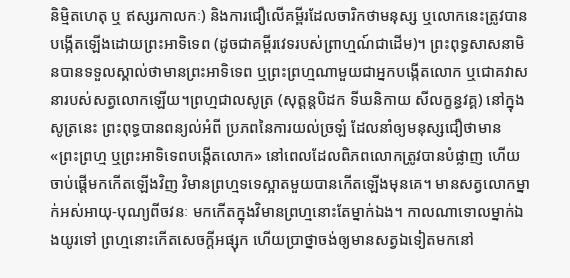និម្មិតហេតុ ឬ ឥស្សរកាលកៈ) និងការជឿលើគម្ពីរដែលចារិកថាមនុស្ស ឬលោកនេះត្រូវបានបង្កើតឡើងដោយព្រះអាទិទេព (ដូចជាគម្ពីរវេទរបស់ព្រាហ្មណ៍ជាដើម)។ ព្រះពុទ្ធសាសនាមិនបានទទួលស្គាល់ថាមានព្រះអាទិទេព ឬព្រះព្រហ្មណាមួយជាអ្នកបង្កើតលោក ឬជោគវាសនារបស់សត្វលោកឡើយ។ព្រហ្មជាលសូត្រ (សុត្តន្តបិដក ទីឃនិកាយ សីលក្ខន្ធវគ្គ) នៅក្នុងសូត្រនេះ ព្រះពុទ្ធបានពន្យល់អំពី ប្រភពនៃការយល់ច្រឡំ ដែលនាំឲ្យមនុស្សជឿថាមាន «ព្រះព្រហ្ម ឬព្រះអាទិទេពបង្កើតលោក» នៅពេលដែលពិភពលោកត្រូវបានបំផ្លាញ ហើយចាប់ផ្តើមកកើតឡើងវិញ វិមានព្រហ្មទទេស្អាតមួយបានកើតឡើងមុនគេ។ មានសត្វលោកម្នាក់អស់អាយុ-បុណ្យពីចវនៈ មកកើតក្នុងវិមានព្រហ្មនោះតែម្នាក់ឯង។ កាលណាទោលម្នាក់ឯងយូរទៅ ព្រហ្មនោះកើតសេចក្តីអផ្សុក ហើយប្រាថ្នាចង់ឲ្យមានសត្វឯទៀតមកនៅ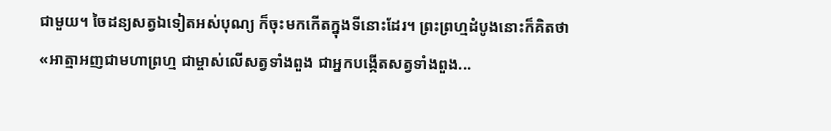ជាមួយ។ ចៃដន្យសត្វឯទៀតអស់បុណ្យ ក៏ចុះមកកើតក្នុងទីនោះដែរ។ ព្រះព្រហ្មដំបូងនោះក៏គិតថា «អាត្មាអញជាមហាព្រហ្ម ជាម្ចាស់លើសត្វទាំងពួង ជាអ្នកបង្កើតសត្វទាំងពួង...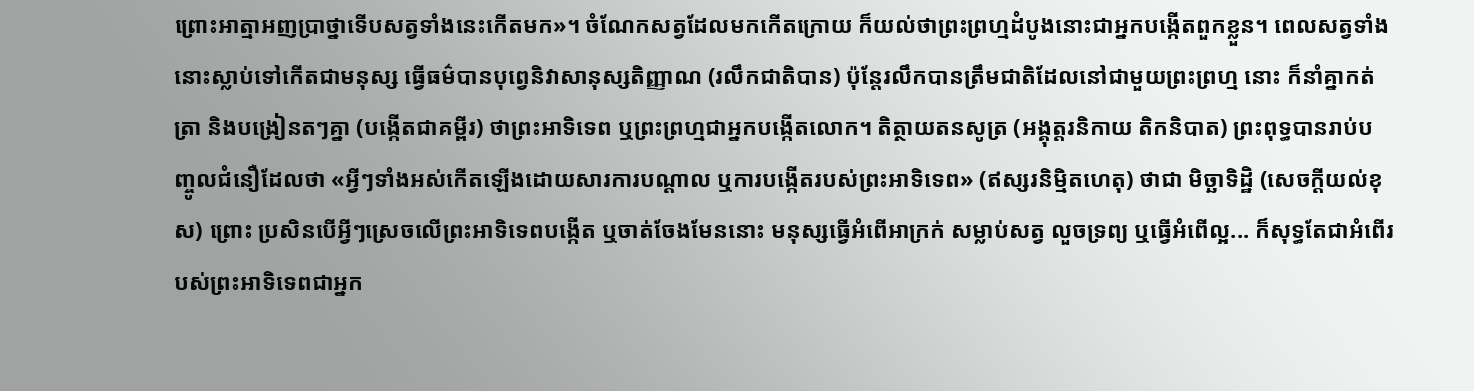ព្រោះអាត្មាអញប្រាថ្នាទើបសត្វទាំងនេះកើតមក»។ ចំណែកសត្វដែលមកកើតក្រោយ ក៏យល់ថាព្រះព្រហ្មដំបូងនោះជាអ្នកបង្កើតពួកខ្លួន។ ពេលសត្វទាំងនោះស្លាប់ទៅកើតជាមនុស្ស ធ្វើធម៌បានបុព្វេនិវាសានុស្សតិញ្ញាណ (រលឹកជាតិបាន) ប៉ុន្តែរលឹកបានត្រឹមជាតិដែលនៅជាមួយព្រះព្រហ្ម នោះ ក៏នាំគ្នាកត់ត្រា និងបង្រៀនតៗគ្នា (បង្កើតជាគម្ពីរ) ថាព្រះអាទិទេព ឬព្រះព្រហ្មជាអ្នកបង្កើតលោក។ តិត្ថាយតនសូត្រ (អង្គុត្តរនិកាយ តិកនិបាត) ព្រះពុទ្ធបានរាប់បញ្ចូលជំនឿដែលថា «អ្វីៗទាំងអស់កើតឡើងដោយសារការបណ្តាល ឬការបង្កើតរបស់ព្រះអាទិទេព» (ឥស្សរនិម្មិតហេតុ) ថាជា មិច្ឆាទិដ្ឋិ (សេចក្តីយល់ខុស) ព្រោះ ប្រសិនបើអ្វីៗស្រេចលើព្រះអាទិទេពបង្កើត ឬចាត់ចែងមែននោះ មនុស្សធ្វើអំពើអាក្រក់ សម្លាប់សត្វ លួចទ្រព្យ ឬធ្វើអំពើល្អ... ក៏សុទ្ធតែជាអំពើរបស់ព្រះអាទិទេពជាអ្នក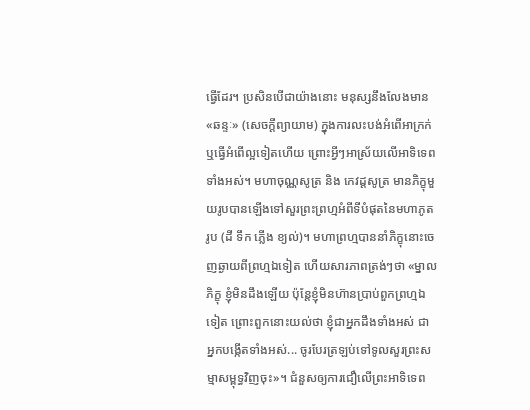ធ្វើដែរ។ ប្រសិនបើជាយ៉ាងនោះ មនុស្សនឹងលែងមាន «ឆន្ទៈ» (សេចក្តីព្យាយាម) ក្នុងការលះបង់អំពើអាក្រក់ ឬធ្វើអំពើល្អទៀតហើយ ព្រោះអ្វីៗអាស្រ័យលើអាទិទេពទាំងអស់។ មហាចុណ្ណសូត្រ និង កេវដ្ដសូត្រ មានភិក្ខុមួយរូបបានឡើងទៅសួរព្រះព្រហ្មអំពីទីបំផុតនៃមហាភូតរូប (ដី ទឹក ភ្លើង ខ្យល់)។ មហាព្រហ្មបាននាំភិក្ខុនោះចេញឆ្ងាយពីព្រហ្មឯទៀត ហើយសារភាពត្រង់ៗថា «ម្នាលភិក្ខុ ខ្ញុំមិនដឹងឡើយ ប៉ុន្តែខ្ញុំមិនហ៊ានប្រាប់ពួកព្រហ្មឯទៀត ព្រោះពួកនោះយល់ថា ខ្ញុំជាអ្នកដឹងទាំងអស់ ជាអ្នកបង្កើតទាំងអស់... ចូរបែរត្រឡប់ទៅទូលសួរព្រះសម្មាសម្ពុទ្ធវិញចុះ»។ ជំនួសឲ្យការជឿលើព្រះអាទិទេព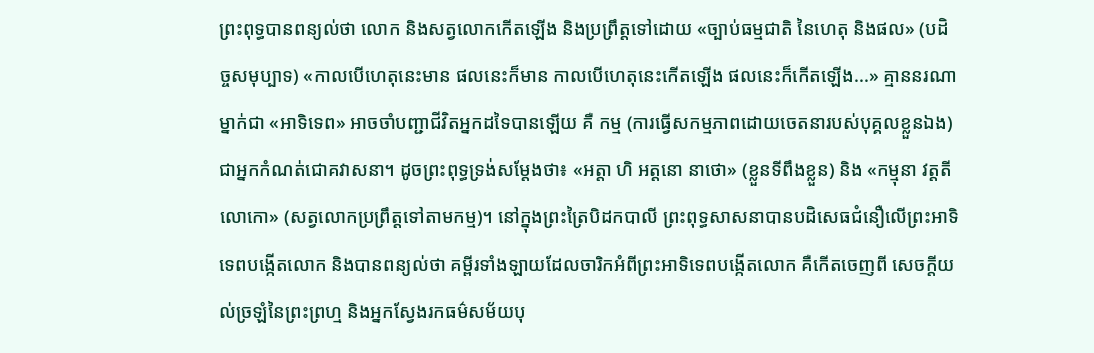ព្រះពុទ្ធបានពន្យល់ថា លោក និងសត្វលោកកើតឡើង និងប្រព្រឹត្តទៅដោយ «ច្បាប់ធម្មជាតិ នៃហេតុ និងផល» (បដិច្ចសមុប្បាទ) «កាលបើហេតុនេះមាន ផលនេះក៏មាន កាលបើហេតុនេះកើតឡើង ផលនេះក៏កើតឡើង...» គ្មាននរណាម្នាក់ជា «អាទិទេព» អាចចាំបញ្ជាជីវិតអ្នកដទៃបានឡើយ គឺ កម្ម (ការធ្វើសកម្មភាពដោយចេតនារបស់បុគ្គលខ្លួនឯង) ជាអ្នកកំណត់ជោគវាសនា។ ដូចព្រះពុទ្ធទ្រង់សម្តែងថា៖ «អត្តា ហិ អត្តនោ នាថោ» (ខ្លួនទីពឹងខ្លួន) និង «កម្មុនា វត្តតី លោកោ» (សត្វលោកប្រព្រឹត្តទៅតាមកម្ម)។ នៅក្នុងព្រះត្រៃបិដកបាលី ព្រះពុទ្ធសាសនាបានបដិសេធជំនឿលើព្រះអាទិទេពបង្កើតលោក និងបានពន្យល់ថា គម្ពីរទាំងឡាយដែលចារិកអំពីព្រះអាទិទេពបង្កើតលោក គឺកើតចេញពី សេចក្តីយល់ច្រឡំនៃព្រះព្រហ្ម និងអ្នកស្វែងរកធម៌សម័យបុ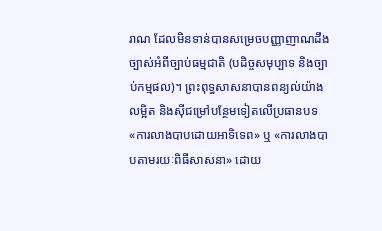រាណ ដែលមិនទាន់បានសម្រេចបញ្ញាញាណដឹងច្បាស់អំពីច្បាប់ធម្មជាតិ (បដិច្ចសមុប្បាទ និងច្បាប់កម្មផល)។ ព្រះពុទ្ធសាសនាបានពន្យល់យ៉ាងលម្អិត និងស៊ីជម្រៅបន្ថែមទៀតលើប្រធានបទ «ការលាងបាបដោយអាទិទេព» ឬ «ការលាងបាបតាមរយៈពិធីសាសនា» ដោយ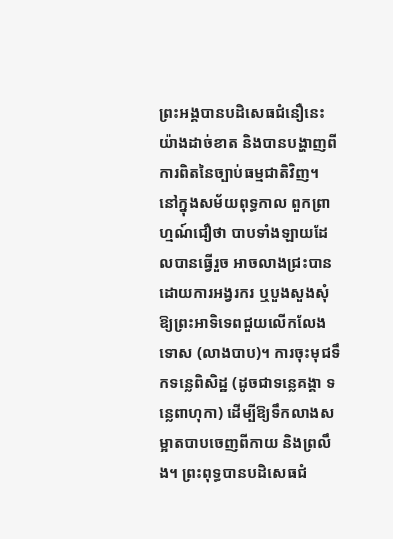ព្រះអង្គបានបដិសេធជំនឿនេះយ៉ាងដាច់ខាត និងបានបង្ហាញពីការពិតនៃច្បាប់ធម្មជាតិវិញ។ នៅក្នុងសម័យពុទ្ធកាល ពួកព្រាហ្មណ៍ជឿថា បាបទាំងឡាយដែលបានធ្វើរួច អាចលាងជ្រះបានដោយការអង្វរករ ឬបួងសួងសុំឱ្យព្រះអាទិទេពជួយលើកលែងទោស (លាងបាប)។ ការចុះមុជទឹកទន្លេពិសិដ្ឋ (ដូចជាទន្លេគង្គា ទន្លេពាហុកា) ដើម្បីឱ្យទឹកលាងសម្អាតបាបចេញពីកាយ និងព្រលឹង។ ព្រះពុទ្ធបានបដិសេធជំ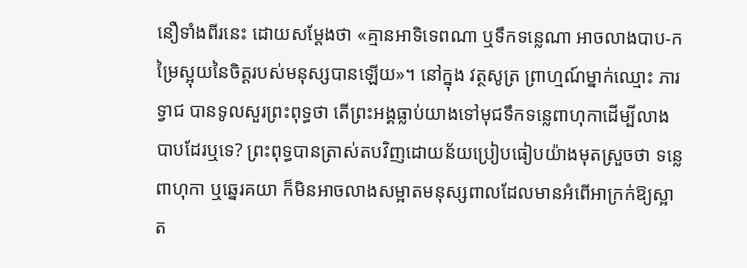នឿទាំងពីរនេះ ដោយសម្តែងថា «គ្មានអាទិទេពណា ឬទឹកទន្លេណា អាចលាងបាប-កម្រៃស្អុយនៃចិត្តរបស់មនុស្សបានឡើយ»។ នៅក្នុង វត្ថសូត្រ ព្រាហ្មណ៍ម្នាក់ឈ្មោះ ភារទ្វាជ បានទូលសួរព្រះពុទ្ធថា តើព្រះអង្គធ្លាប់យាងទៅមុជទឹកទន្លេពាហុកាដើម្បីលាងបាបដែរឬទេ? ព្រះពុទ្ធបានត្រាស់តបវិញដោយន័យប្រៀបធៀបយ៉ាងមុតស្រួចថា ទន្លេពាហុកា ឬឆ្នេរគយា ក៏មិនអាចលាងសម្អាតមនុស្សពាលដែលមានអំពើអាក្រក់ឱ្យស្អាត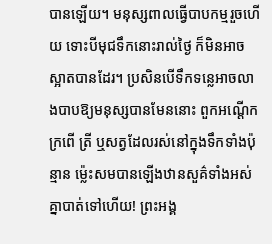បានឡើយ។ មនុស្សពាលធ្វើបាបកម្មរួចហើយ ទោះបីមុជទឹកនោះរាល់ថ្ងៃ ក៏មិនអាចស្អាតបានដែរ។ ប្រសិនបើទឹកទន្លេអាចលាងបាបឱ្យមនុស្សបានមែននោះ ពួកអណ្តើក ក្រពើ ត្រី ឬសត្វដែលរស់នៅក្នុងទឹកទាំងប៉ុន្មាន ម៉្លេះសមបានឡើងឋានសួគ៌ទាំងអស់គ្នាបាត់ទៅហើយ! ព្រះអង្គ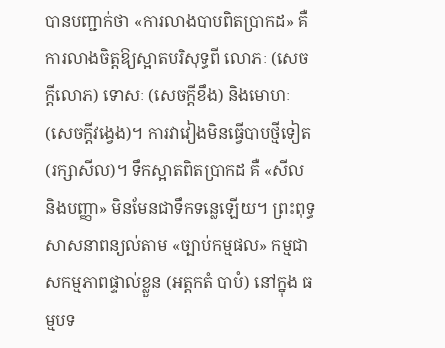បានបញ្ជាក់ថា «ការលាងបាបពិតប្រាកដ» គឺ ការលាងចិត្តឱ្យស្អាតបរិសុទ្ធពី លោភៈ (សេចក្តីលោភ) ទោសៈ (សេចក្តីខឹង) និងមោហៈ (សេចក្តីវង្វេង)។ ការវាវៀងមិនធ្វើបាបថ្មីទៀត (រក្សាសីល)។ ទឹកស្អាតពិតប្រាកដ គឺ «សីល និងបញ្ញា» មិនមែនជាទឹកទន្លេឡើយ។ ព្រះពុទ្ធសាសនាពន្យល់តាម «ច្បាប់កម្មផល» កម្មជាសកម្មភាពផ្ទាល់ខ្លួន (អត្តកតំ បាបំ) នៅក្នុង ធម្មបទ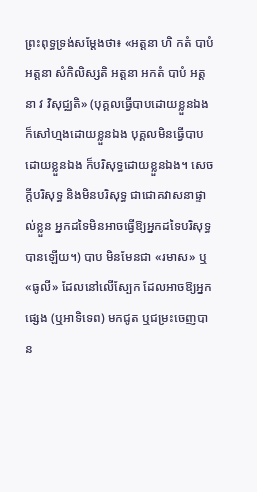ព្រះពុទ្ធទ្រង់សម្តែងថា៖ «អត្តនា ហិ កតំ បាបំ អត្តនា សំកិលិស្សតិ អត្តនា អកតំ បាបំ អត្តនា វ វិសុជ្ឈតិ» (បុគ្គលធ្វើបាបដោយខ្លួនឯង ក៏សៅហ្មងដោយខ្លួនឯង បុគ្គលមិនធ្វើបាបដោយខ្លួនឯង ក៏បរិសុទ្ធដោយខ្លួនឯង។ សេចក្តីបរិសុទ្ធ និងមិនបរិសុទ្ធ ជាជោគវាសនាផ្ទាល់ខ្លួន អ្នកដទៃមិនអាចធ្វើឱ្យអ្នកដទៃបរិសុទ្ធបានឡើយ។) បាប មិនមែនជា «រមាស» ឬ «ធូលី» ដែលនៅលើស្បែក ដែលអាចឱ្យអ្នកផ្សេង (ឬអាទិទេព) មកជូត ឬជម្រះចេញបាន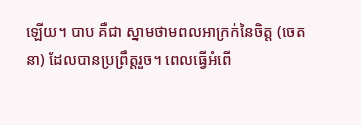ឡើយ។ បាប គឺជា ស្នាមថាមពលអាក្រក់នៃចិត្ត (ចេតនា) ដែលបានប្រព្រឹត្តរួច។ ពេលធ្វើអំពើ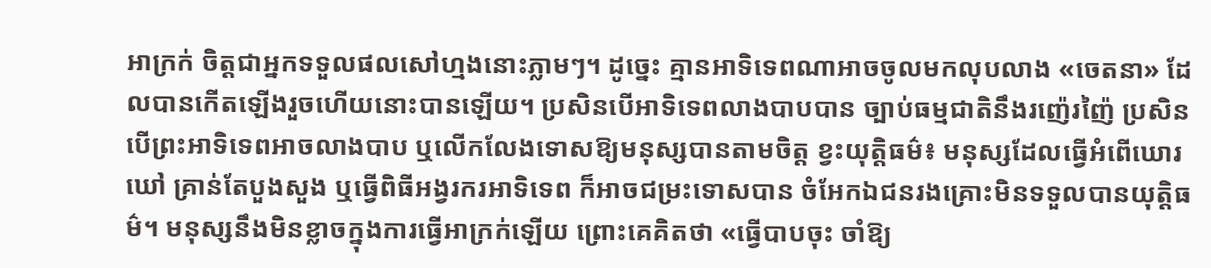អាក្រក់ ចិត្តជាអ្នកទទួលផលសៅហ្មងនោះភ្លាមៗ។ ដូច្នេះ គ្មានអាទិទេពណាអាចចូលមកលុបលាង «ចេតនា» ដែលបានកើតឡើងរួចហើយនោះបានឡើយ។ ប្រសិនបើអាទិទេពលាងបាបបាន ច្បាប់ធម្មជាតិនឹងរញ៉េរញ៉ៃ ប្រសិនបើព្រះអាទិទេពអាចលាងបាប ឬលើកលែងទោសឱ្យមនុស្សបានតាមចិត្ត ខ្វះយុត្តិធម៌៖ មនុស្សដែលធ្វើអំពើឃោរឃៅ គ្រាន់តែបួងសួង ឬធ្វើពិធីអង្វរករអាទិទេព ក៏អាចជម្រះទោសបាន ចំអែកឯជនរងគ្រោះមិនទទួលបានយុត្តិធម៌។ មនុស្សនឹងមិនខ្លាចក្នុងការធ្វើអាក្រក់ឡើយ ព្រោះគេគិតថា «ធ្វើបាបចុះ ចាំឱ្យ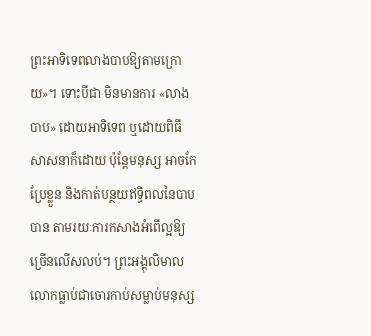ព្រះអាទិទេពលាងបាបឱ្យតាមក្រោយ»។ ទោះបីជា មិនមានការ «លាងបាប» ដោយអាទិទេព ឬដោយពិធីសាសនាក៏ដោយ ប៉ុន្តែមនុស្ស អាចកែប្រែខ្លួន និងកាត់បន្ថយឥទ្ធិពលនៃបាបបាន តាមរយៈការកសាងអំពើល្អឱ្យច្រើនលើសលប់។ ព្រះអង្គុលិមាល លោកធ្លាប់ជាចោរកាប់សម្លាប់មនុស្ស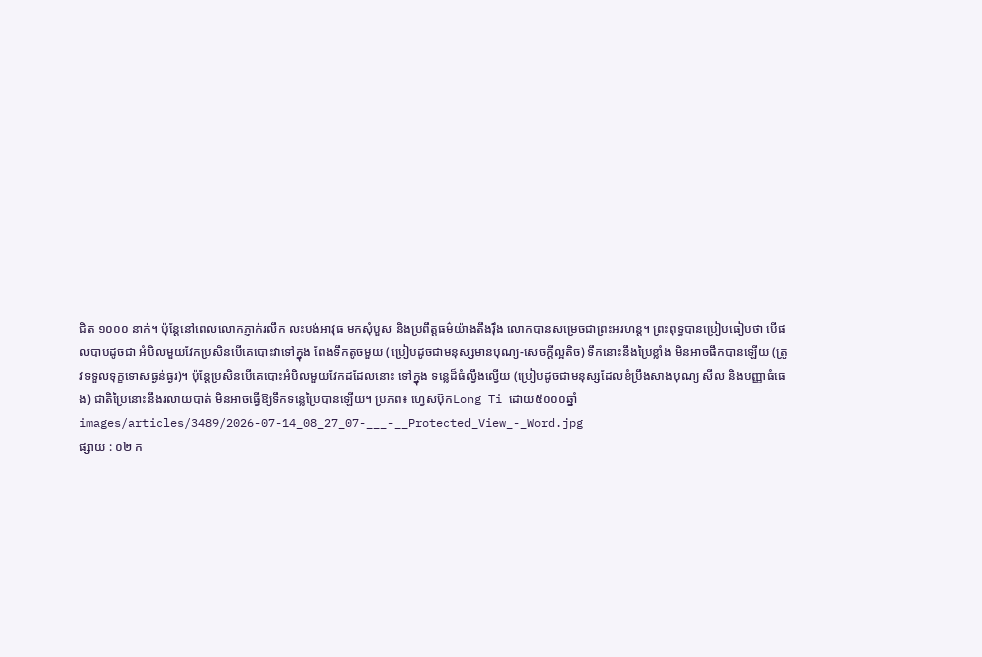ជិត ១០០០ នាក់។ ប៉ុន្តែនៅពេលលោកភ្ញាក់រលឹក លះបង់អាវុធ មកសុំបួស និងប្រពឹត្តធម៌យ៉ាងតឹងរ៉ឹង លោកបានសម្រេចជាព្រះអរហន្ត។ ព្រះពុទ្ធបានប្រៀបធៀបថា បើផលបាបដូចជា អំបិលមួយវែកប្រសិនបើគេបោះវាទៅក្នុង ពែងទឹកតូចមួយ (ប្រៀបដូចជាមនុស្សមានបុណ្យ-សេចក្តីល្អតិច) ទឹកនោះនឹងប្រៃខ្លាំង មិនអាចផឹកបានឡើយ (ត្រូវទទួលទុក្ខទោសធ្ងន់ធ្ងរ)។ ប៉ុន្តែប្រសិនបើគេបោះអំបិលមួយវែកដដែលនោះ ទៅក្នុង ទន្លេដ៏ធំល្វឹងល្វើយ (ប្រៀបដូចជាមនុស្សដែលខំប្រឹងសាងបុណ្យ សីល និងបញ្ញាធំធេង) ជាតិប្រៃនោះនឹងរលាយបាត់ មិនអាចធ្វើឱ្យទឹកទន្លេប្រៃបានឡើយ។ ប្រភព៖ ហ្វេសប៊ុកLong Ti ដោយ៥០០០ឆ្នាំ
images/articles/3489/2026-07-14_08_27_07-___-__Protected_View_-_Word.jpg
ផ្សាយ : ០២ ក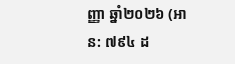ញ្ញា ឆ្នាំ២០២៦ (អាន: ៧៩៤ ដ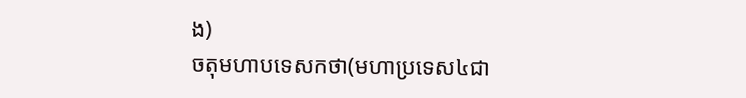ង)
ចតុមហាបទេសកថា(មហាប្រទេស៤ជា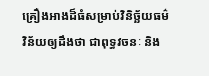គ្រឿងអាងដ៏ធំសម្រាប់វិនិច្ឆ័យធម៌វិន័យឲ្យដឹងថា ជាពុទ្ធវចនៈ និង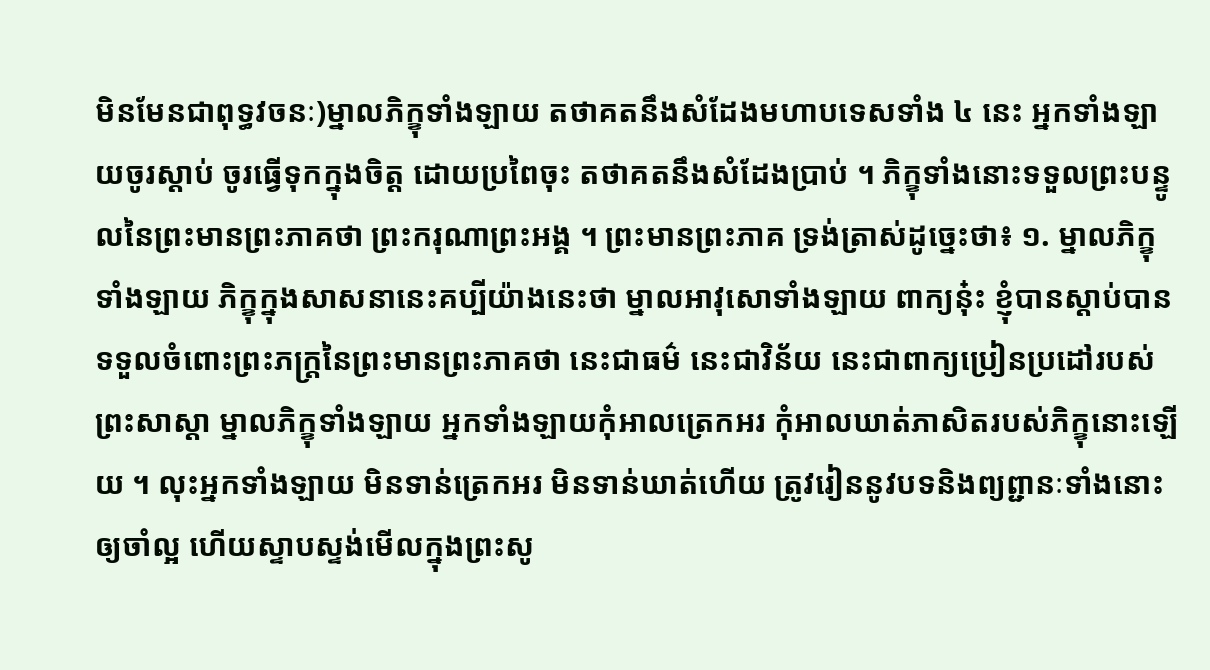មិនមែនជាពុទ្ធវចនៈ)ម្នាលភិក្ខុទាំងឡាយ តថាគតនឹងសំដែងមហាបទេសទាំង ៤ នេះ អ្នកទាំងឡាយចូរស្តាប់ ចូរធ្វើទុកក្នុងចិត្ត ដោយប្រពៃចុះ តថាគតនឹងសំដែងបា្រប់ ។ ភិក្ខុទាំងនោះទទួលព្រះបន្ទូលនៃព្រះមានព្រះភាគថា ព្រះករុណាព្រះអង្គ ។ ព្រះមានព្រះភាគ ទ្រង់ត្រាស់ដូច្នេះថា៖ ១. ម្នាលភិក្ខុទាំងឡាយ ភិក្ខុក្នុងសាសនានេះគប្បីយ៉ាងនេះថា ម្នាលអាវុសោទាំងឡាយ ពាក្យនុ៎ះ ខ្ញុំបានស្តាប់បានទទួលចំពោះព្រះភក្រ្តនៃព្រះមានព្រះភាគថា នេះជាធម៌ នេះជាវិន័យ នេះជាពាក្យប្រៀនប្រដៅរបស់ព្រះសាស្តា ម្នាលភិក្ខុទាំងឡាយ អ្នកទាំងឡាយកុំអាលត្រេកអរ កុំអាលឃាត់ភាសិតរបស់ភិក្ខុនោះឡើយ ។ លុះអ្នកទាំងឡាយ មិនទាន់ត្រេកអរ មិនទាន់ឃាត់ហើយ ត្រូវរៀននូវបទនិងព្យព្ជានៈទាំងនោះឲ្យចាំល្អ ហើយស្ទាបស្ទង់មើលក្នុងព្រះសូ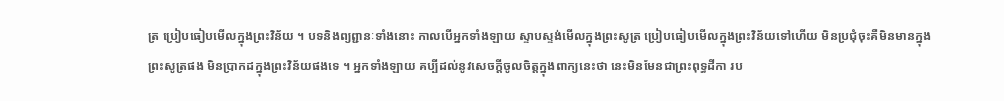ត្រ ប្រៀបធៀបមើលក្នុងព្រះវិន័យ ។ បទនិងព្យព្ជានៈទាំងនោះ កាលបើអ្នកទាំងឡាយ ស្ទាបស្ទង់មើលក្នុងព្រះសូត្រ ប្រៀបធៀបមើលក្នុងព្រះវិន័យទៅហើយ មិនប្រជុំចុះគឺមិនមានក្នុងព្រះសូត្រផង មិនបា្រកដក្នុងព្រះវិន័យផងទេ ។ អ្នកទាំងឡាយ គប្បីដល់នូវសេចក្តីចូលចិត្តក្នុងពាក្យនេះថា នេះមិនមែនជាព្រះពុទ្ធដីកា រប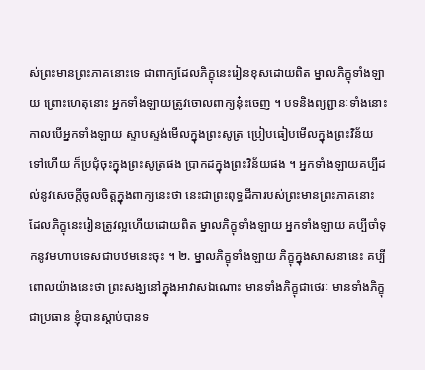ស់ព្រះមានព្រះភាគនោះទេ ជាពាក្យដែលភិក្ខុនេះរៀនខុសដោយពិត ម្នាលភិក្ខុទាំងឡាយ ព្រោះហេតុនោះ អ្នកទាំងឡាយត្រូវចោលពាក្យនុ៎ះចេញ ។ បទនិងព្យព្ជានៈទាំងនោះ កាលបើអ្នកទាំងឡាយ ស្ទាបស្ទង់មើលក្នុងព្រះសូត្រ ប្រៀបធៀបមើលក្នុងព្រះវិន័យទៅហើយ ក៏ប្រជុំចុះក្នុងព្រះសូត្រផង បា្រកដក្នុងព្រះវិន័យផង ។ អ្នកទាំងឡាយគប្បីដល់នូវសេចក្តីចូលចិត្តក្នុងពាក្យនេះថា នេះជាព្រះពុទ្ធដីការបស់ព្រះមានព្រះភាគនោះ ដែលភិក្ខុនេះរៀនត្រូវល្អហើយដោយពិត ម្នាលភិក្ខុទាំងឡាយ អ្នកទាំងឡាយ គប្បីចាំទុកនូវមហាបទេសជាបឋមនេះចុះ ។ ២. ម្នាលភិក្ខុទាំងឡាយ ភិក្ខុក្នុងសាសនានេះ គប្បីពោលយ៉ាងនេះថា ព្រះសង្ឃនៅក្នុងអាវាសឯណោះ មានទាំងភិក្ខុជាថេរៈ មានទាំងភិក្ខុជាប្រធាន ខ្ញុំបានស្តាប់បានទ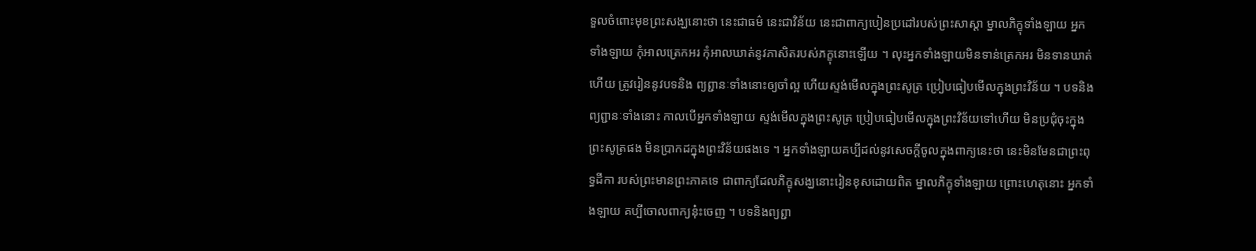ទួលចំពោះមុខព្រះសង្ឃនោះថា នេះជាធម៌ នេះជាវិន័យ នេះជាពាក្យបៀនប្រដៅរបស់ព្រះសាស្តា ម្នាលភិក្ខុទាំងឡាយ អ្នកទាំងឡាយ កុំអាលត្រេកអរ កុំអាលឃាត់នូវភាសិតរបស់ភក្ខុនោះឡើយ ។ លុះអ្នកទាំងឡាយមិនទាន់ត្រេកអរ មិនទានឃាត់ហើយ ត្រូវរៀននូវបទនិង ព្យព្ជានៈទាំងនោះឲ្យចាំល្អ ហើយស្ទង់មើលក្នុងព្រះសូត្រ ប្រៀបធៀបមើលក្នុងព្រះវិន័យ ។ បទនិងព្យព្ជានៈទាំងនោះ កាលបើអ្នកទាំងឡាយ ស្ទង់មើលក្នុងព្រះសូត្រ ប្រៀបធៀបមើលក្នុងព្រះវិន័យទៅហើយ មិនប្រជុំចុះក្នុងព្រះសូត្រផង មិនបា្រកដក្នុងព្រះវិន័យផងទេ ។ អ្នកទាំងឡាយគប្បីដល់នូវសេចក្តីចូលក្នុងពាក្យនេះថា នេះមិនមែនជាព្រះពុទ្ធដីកា របស់ព្រះមានព្រះភាគទេ ជាពាក្យដែលភិក្ខុសង្ឃនោះរៀនខុសដោយពិត ម្នាលភិក្ខុទាំងឡាយ ព្រោះហេតុនោះ អ្នកទាំងឡាយ គប្បីចោលពាក្យនុ៎ះចេញ ។ បទនិងព្យព្ជា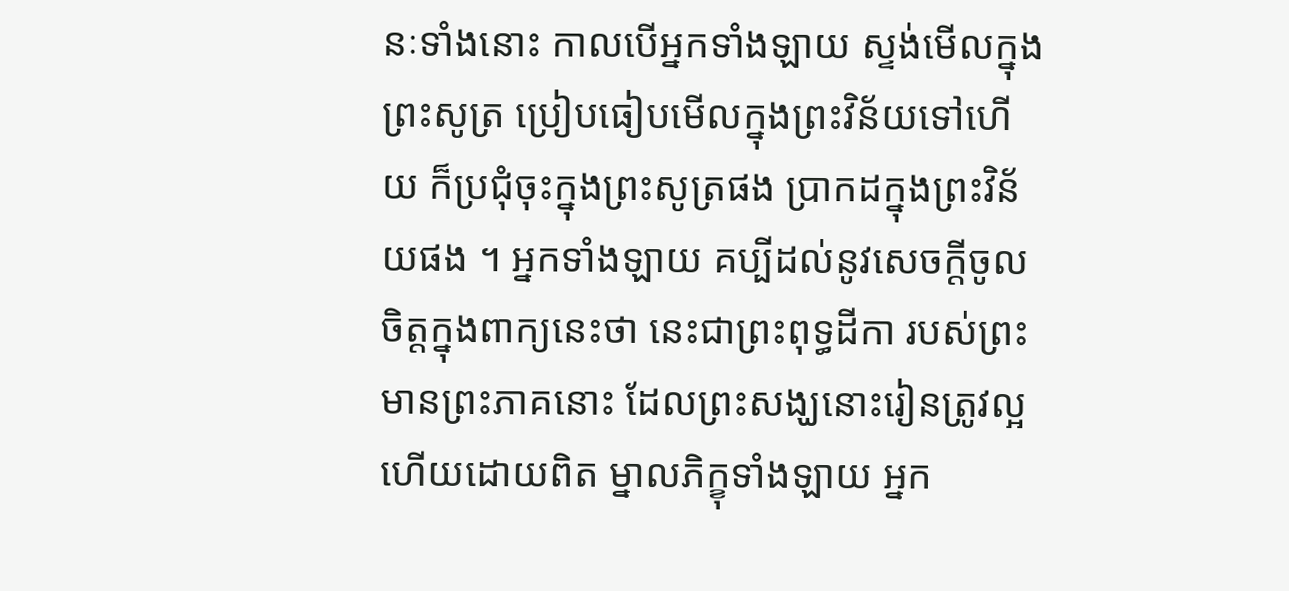នៈទាំងនោះ កាលបើអ្នកទាំងឡាយ ស្ទង់មើលក្នុងព្រះសូត្រ ប្រៀបធៀបមើលក្នុងព្រះវិន័យទៅហើយ ក៏ប្រជុំចុះក្នុងព្រះសូត្រផង បា្រកដក្នុងព្រះវិន័យផង ។ អ្នកទាំងឡាយ គប្បីដល់នូវសេចក្តីចូលចិត្តក្នុងពាក្យនេះថា នេះជាព្រះពុទ្ធដីកា របស់ព្រះមានព្រះភាគនោះ ដែលព្រះសង្ឃនោះរៀនត្រូវល្អហើយដោយពិត ម្នាលភិក្ខុទាំងឡាយ អ្នក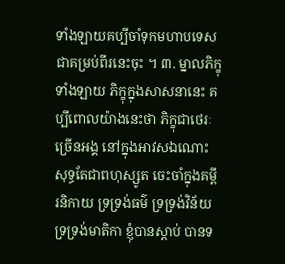ទាំងឡាយគប្បីចាំទុកមហាបទេសជាគម្រប់ពីរនេះចុះ ។ ៣. ម្នាលភិក្ខុទាំងឡាយ ភិក្ខុក្នុងសាសនានេះ គប្បីពោលយ៉ាងនេះថា ភិក្ខុជាថេរៈច្រើនអង្គ នៅក្នុងអាវសឯណោះ សុទ្ធតែជាពហុស្សូត ចេះចាំក្នុងគម្ពីរនិកាយ ទ្រទ្រង់ធម៌ ទ្រទ្រង់វិន័យ ទ្រទ្រង់មាតិកា ខ្ញុំបានស្តាប់ បានទ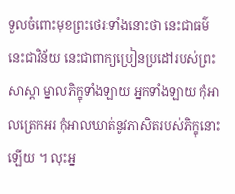ទួលចំពោះមុខព្រះថេរៈទាំងនោះថា នេះជាធម៌ នេះជាវិន័យ នេះជាពាក្យប្រៀនប្រដៅរបស់ព្រះសាស្តា ម្នាលភិក្ខុទាំងឡាយ អ្នកទាំងឡាយ កុំអាលត្រេកអរ កុំអាលឃាត់នូវភាសិតរបស់ភិក្ខុនោះឡើយ ។ លុះអ្ន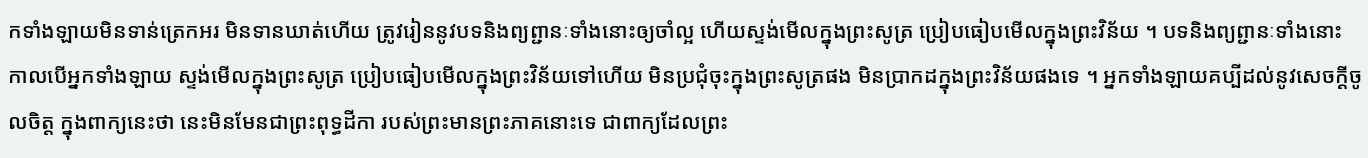កទាំងឡាយមិនទាន់ត្រេកអរ មិនទានឃាត់ហើយ ត្រូវរៀននូវបទនិងព្យព្ជានៈទាំងនោះឲ្យចាំល្អ ហើយស្ទង់មើលក្នុងព្រះសូត្រ ប្រៀបធៀបមើលក្នុងព្រះវិន័យ ។ បទនិងព្យព្ជានៈទាំងនោះ កាលបើអ្នកទាំងឡាយ ស្ទង់មើលក្នុងព្រះសូត្រ ប្រៀបធៀបមើលក្នុងព្រះវិន័យទៅហើយ មិនប្រជុំចុះក្នុងព្រះសូត្រផង មិនបា្រកដក្នុងព្រះវិន័យផងទេ ។ អ្នកទាំងឡាយគប្បីដល់នូវសេចក្តីចូលចិត្ត ក្នុងពាក្យនេះថា នេះមិនមែនជាព្រះពុទ្ធដីកា របស់ព្រះមានព្រះភាគនោះទេ ជាពាក្យដែលព្រះ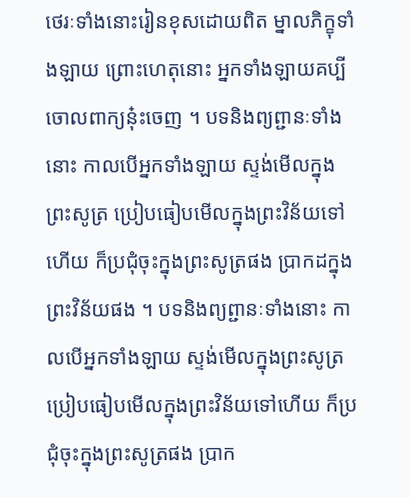ថេរៈទាំងនោះរៀនខុសដោយពិត ម្នាលភិក្ខុទាំងឡាយ ព្រោះហេតុនោះ អ្នកទាំងឡាយគប្បីចោលពាក្យនុ៎ះចេញ ។ បទនិងព្យព្ជានៈទាំងនោះ កាលបើអ្នកទាំងឡាយ ស្ទង់មើលក្នុងព្រះសូត្រ ប្រៀបធៀបមើលក្នុងព្រះវិន័យទៅហើយ ក៏ប្រជុំចុះក្នុងព្រះសូត្រផង បា្រកដក្នុងព្រះវិន័យផង ។ បទនិងព្យព្ជានៈទាំងនោះ កាលបើអ្នកទាំងឡាយ ស្ទង់មើលក្នុងព្រះសូត្រ ប្រៀបធៀបមើលក្នុងព្រះវិន័យទៅហើយ ក៏ប្រជុំចុះក្នុងព្រះសូត្រផង បា្រក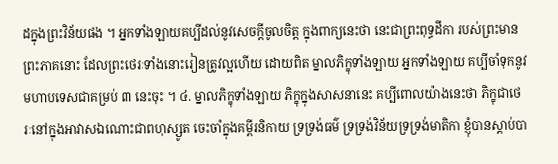ដក្នុងព្រះវិន័យផង ។ អ្នកទាំងឡាយគប្បីដល់នូវសេចក្តីចូលចិត្ត ក្នុងពាក្យនេះថា នេះជាព្រះពុទ្ធដីកា របស់ព្រះមានព្រះភាគនោះ ដែលព្រះថេរៈទាំងនោះរៀនត្រូវល្អហើយ ដោយពិត ម្នាលភិក្ខុទាំងឡាយ អ្នកទាំងឡាយ គប្បីចាំទុកនូវមហាបទេសជាគម្រប់ ៣ នេះចុះ ។ ៤. ម្នាលភិក្ខុទាំងឡាយ ភិក្ខុក្នុងសាសនានេះ គប្បីពោលយ៉ាងនេះថា ភិក្ខុជាថេរៈនៅក្នុងអាវាសឯណោះជាពហុស្សូត ចេះចាំក្នុងគម្ពីរនិកាយ ទ្រទ្រង់ធម៌ ទ្រទ្រង់វិន័យទ្រទ្រង់មាតិកា ខ្ញុំបានស្តាប់បា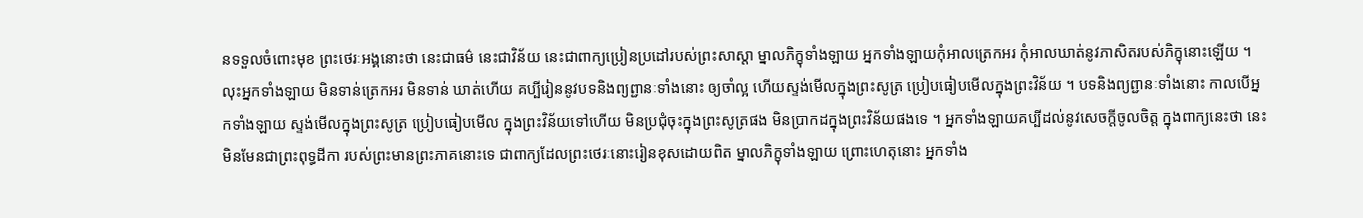នទទួលចំពោះមុខ ព្រះថេរៈអង្គនោះថា នេះជាធម៌ នេះជាវិន័យ នេះជាពាក្យប្រៀនប្រដៅរបស់ព្រះសាស្តា ម្នាលភិក្ខុទាំងឡាយ អ្នកទាំងឡាយកុំអាលត្រេកអរ កុំអាលឃាត់នូវភាសិតរបស់ភិក្ខុនោះឡើយ ។ លុះអ្នកទាំងឡាយ មិនទាន់ត្រេកអរ មិនទាន់ ឃាត់ហើយ គប្បីរៀននូវបទនិងព្យព្ជានៈទាំងនោះ ឲ្យចាំល្អ ហើយស្ទង់មើលក្នុងព្រះសូត្រ ប្រៀបធៀបមើលក្នុងព្រះវិន័យ ។ បទនិងព្យព្ជានៈទាំងនោះ កាលបើអ្នកទាំងឡាយ ស្ទង់មើលក្នុងព្រះសូត្រ ប្រៀបធៀបមើល ក្នុងព្រះវិន័យទៅហើយ មិនប្រជុំចុះក្នុងព្រះសូត្រផង មិនបា្រកដក្នុងព្រះវិន័យផងទេ ។ អ្នកទាំងឡាយគប្បីដល់នូវសេចក្តីចូលចិត្ត ក្នុងពាក្យនេះថា នេះមិនមែនជាព្រះពុទ្ធដីកា របស់ព្រះមានព្រះភាគនោះទេ ជាពាក្យដែលព្រះថេរៈនោះរៀនខុសដោយពិត ម្នាលភិក្ខុទាំងឡាយ ព្រោះហេតុនោះ អ្នកទាំង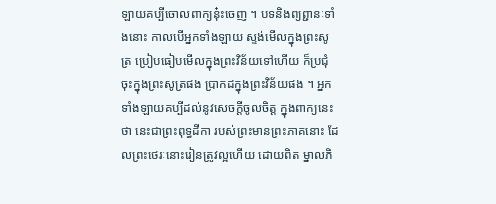ឡាយគប្បីចោលពាក្យនុ៎ះចេញ ។ បទនិងព្យព្ជានៈទាំងនោះ កាលបើអ្នកទាំងឡាយ ស្ទង់មើលក្នុងព្រះសូត្រ ប្រៀបធៀបមើលក្នុងព្រះវិន័យទៅហើយ ក៏ប្រជុំចុះក្នុងព្រះសូត្រផង បា្រកដក្នុងព្រះវិន័យផង ។ អ្នកទាំងឡាយគប្បីដល់នូវសេចក្តីចូលចិត្ត ក្នុងពាក្យនេះថា នេះជាព្រះពុទ្ធដីកា របស់ព្រះមានព្រះភាគនោះ ដែលព្រះថេរៈនោះរៀនត្រូវល្អហើយ ដោយពិត ម្នាលភិ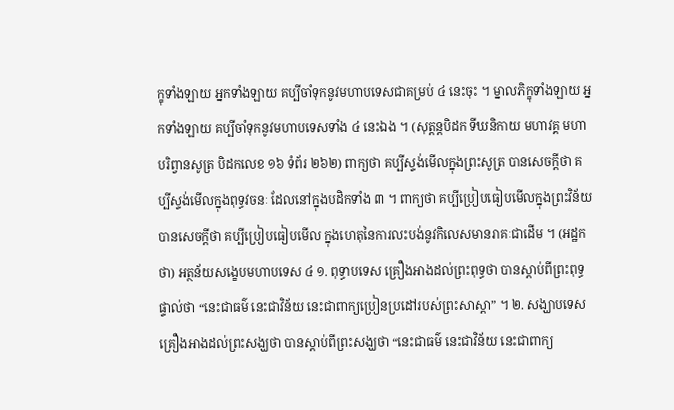ក្ខុទាំងឡាយ អ្នកទាំងឡាយ គប្បីចាំទុកនូវមហាបទេសជាគម្រប់ ៤ នេះចុះ ។ ម្នាលភិក្ខុទាំងឡាយ អ្នកទាំងឡាយ គប្បីចាំទុកនូវមហាបទេសទាំង ៤ នេះឯង ។ (សុត្តន្តបិដក ទីឃនិកាយ មហាវគ្គ មហាបរិព្វានសូត្រ បិដកលេខ ១៦ ទំព័រ ២៦២) ពាក្យថា គប្បីស្ទង់មើលក្នុងព្រះសូត្រ បានសេចក្ដីថា គប្បីស្ទង់មើលក្នុងពុទ្ធវចនៈ ដែលនៅក្នុងបដិកទាំង ៣ ។ ពាក្យថា គប្បីប្រៀបធៀបមើលក្នុងព្រះវិន័យ បានសេចក្ដីថា គប្បីប្រៀបធៀបមើល ក្នុងហេតុនៃការលះបង់នូវកិលេសមានរាគៈជាដើម ។ (អដ្ឋកថា) អត្ថន័យសង្ខេបមហាបទេស ៤ ១. ពុទ្ធាបទេស គ្រឿងអាងដល់ព្រះពុទ្ធថា បានស្ដាប់ពីព្រះពុទ្ធផ្ទាល់ថា “នេះជាធម៌ នេះជាវិន័យ នេះជាពាក្យប្រៀនប្រដៅរបស់ព្រះសាស្តា” ។ ២. សង្ឃាបទេស គ្រឿងអាងដល់ព្រះសង្ឃថា បានស្ដាប់ពីព្រះសង្ឃថា “នេះជាធម៌ នេះជាវិន័យ នេះជាពាក្យ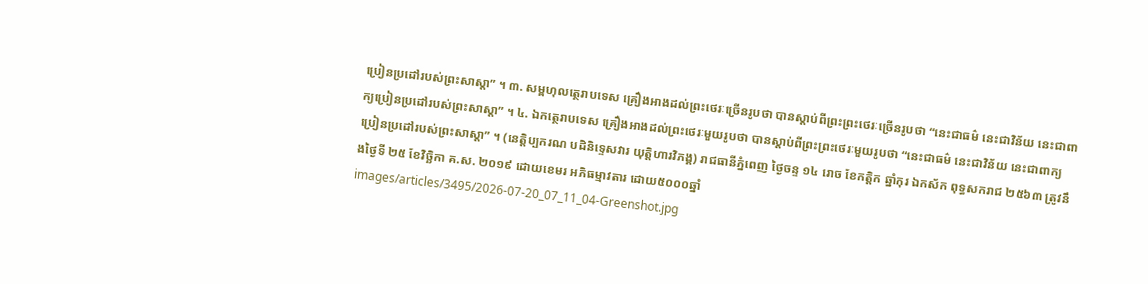ប្រៀនប្រដៅរបស់ព្រះសាស្តា” ។ ៣. សម្ពហុលត្ថេរាបទេស គ្រឿងអាងដល់ព្រះថេរៈច្រើនរូបថា បានស្ដាប់ពីព្រះព្រះថេរៈច្រើនរូបថា “នេះជាធម៌ នេះជាវិន័យ នេះជាពាក្យប្រៀនប្រដៅរបស់ព្រះសាស្តា” ។ ៤. ឯកត្ថេរាបទេស គ្រឿងអាងដល់ព្រះថេរៈមួយរូបថា បានស្ដាប់ពីព្រះព្រះថេរៈមួយរូបថា “នេះជាធម៌ នេះជាវិន័យ នេះជាពាក្យប្រៀនប្រដៅរបស់ព្រះសាស្តា” ។ (នេត្តិប្បករណ បដិនិទ្ទេសវារ យុត្តិហារវិភង្គ) រាជធានីភ្នំពេញ ថ្ងៃចន្ទ ១៤ រោច ខែកត្តិក ឆ្នាំកុរ ឯកស័ក ពុទ្ធសករាជ ២៥៦៣ ត្រូវនឹងថ្ងៃទី ២៥ ខែវិច្ឆិកា គ.ស. ២០១៩ ដោយខេមរ អភិធម្មាវតារ ដោយ៥០០០ឆ្នាំ
images/articles/3495/2026-07-20_07_11_04-Greenshot.jpg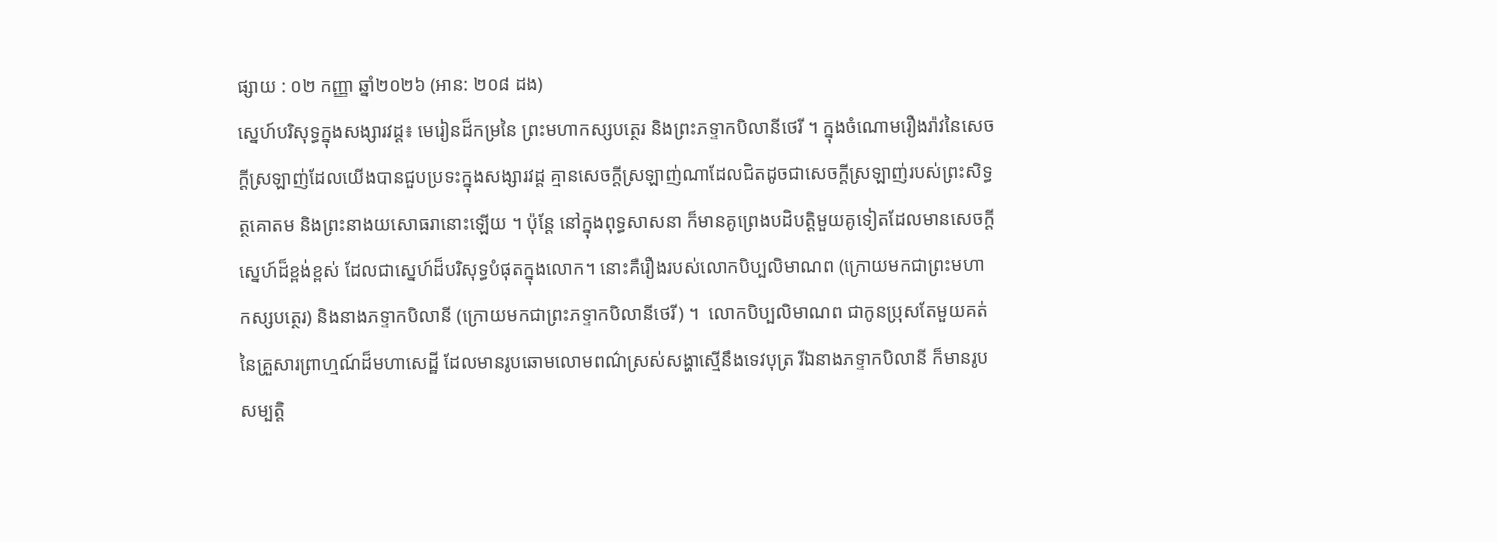ផ្សាយ : ០២ កញ្ញា ឆ្នាំ២០២៦ (អាន: ២០៨ ដង)
ស្នេហ៍បរិសុទ្ធក្នុងសង្សារវដ្ត៖ មេរៀនដ៏កម្រនៃ ព្រះមហាកស្សបត្ថេរ និងព្រះភទ្ទាកបិលានីថេរី ។ ក្នុងចំណោមរឿងរ៉ាវនៃសេចក្តីស្រឡាញ់ដែលយើងបានជួបប្រទះក្នុងសង្សារវដ្ត គ្មានសេចក្តីស្រឡាញ់ណាដែលជិតដូចជាសេចក្តីស្រឡាញ់របស់ព្រះសិទ្ធត្ថគោតម និងព្រះនាងយសោធរានោះឡើយ ។ ប៉ុន្តែ នៅក្នុងពុទ្ធសាសនា ក៏មានគូព្រេងបដិបត្តិមួយគូទៀតដែលមានសេចក្តីស្នេហ៍ដ៏ខ្ពង់ខ្ពស់ ដែលជាស្នេហ៍ដ៏បរិសុទ្ធបំផុតក្នុងលោក។ នោះគឺរឿងរបស់លោកបិប្បលិមាណព (ក្រោយមកជាព្រះមហាកស្សបត្ថេរ) និងនាងភទ្ទាកបិលានី (ក្រោយមកជាព្រះភទ្ទាកបិលានីថេរី) ។  លោកបិប្បលិមាណព ជាកូនប្រុសតែមួយគត់នៃគ្រួសារព្រាហ្មណ៍ដ៏មហាសេដ្ឋី ដែលមានរូបឆោមលោមពណ៌ស្រស់សង្ហាស្មើនឹងទេវបុត្រ រីឯនាងភទ្ទាកបិលានី ក៏មានរូបសម្បត្តិ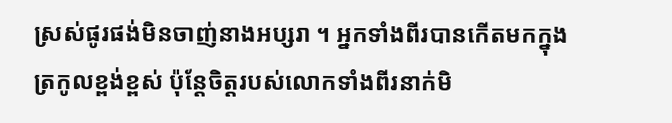ស្រស់ផូរផង់មិនចាញ់នាងអប្សរា ។ អ្នកទាំងពីរបានកើតមកក្នុងត្រកូលខ្ពង់ខ្ពស់ ប៉ុន្តែចិត្តរបស់លោកទាំងពីរនាក់មិ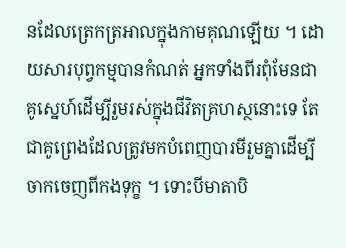នដែលត្រេកត្រអាលក្នុងកាមគុណឡើយ ។ ដោយសារបុព្វកម្មបានកំណត់ អ្នកទាំងពីរពុំមែនជាគូស្នេហ៍ដើម្បីរួមរស់ក្នុងជីវិតគ្រហស្ថនោះទេ តែជាគូព្រេងដែលត្រូវមកបំពេញបារមីរួមគ្នាដើម្បីចាកចេញពីកងទុក្ខ ។ ទោះបីមាតាបិ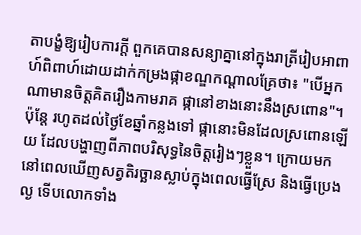តាបង្ខំឱ្យរៀបការក្ដី ពួកគេបានសន្យាគ្នានៅក្នុងរាត្រីរៀបអាពាហ៍ពិពាហ៍ដោយដាក់កម្រងផ្កាខណ្ឌកណ្តាលគ្រែថា៖ "បើអ្នកណាមានចិត្តគិតរឿងកាមរាគ ផ្កានៅខាងនោះនឹងស្រពោន"។ ប៉ុន្តែ រហូតដល់ថ្ងៃខែឆ្នាំកន្លងទៅ ផ្កានោះមិនដែលស្រពោនឡើយ ដែលបង្ហាញពីភាពបរិសុទ្ធនៃចិត្តរៀងៗខ្លួន។ ក្រោយមក នៅពេលឃើញសត្វតិរច្ឆានស្លាប់ក្នុងពេលធ្វើស្រែ និងធ្វើប្រេងល្ង ទើបលោកទាំង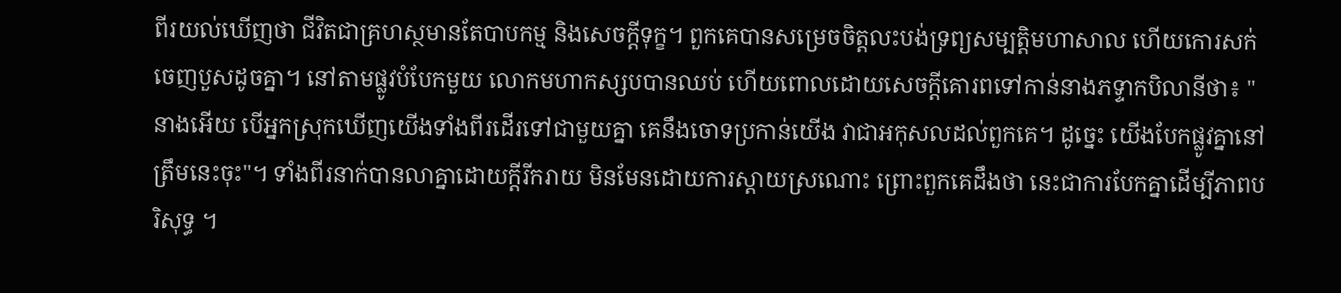ពីរយល់ឃើញថា ជីវិតជាគ្រហស្ថមានតែបាបកម្ម និងសេចក្តីទុក្ខ។ ពួកគេបានសម្រេចចិត្តលះបង់ទ្រព្យសម្បត្តិមហាសាល ហើយកោរសក់ចេញបួសដូចគ្នា។ នៅតាមផ្លូវបំបែកមួយ លោកមហាកស្សបបានឈប់ ហើយពោលដោយសេចក្តីគោរពទៅកាន់នាងភទ្ទាកបិលានីថា៖ "នាងអើយ បើអ្នកស្រុកឃើញយើងទាំងពីរដើរទៅជាមួយគ្នា គេនឹងចោទប្រកាន់យើង វាជាអកុសលដល់ពួកគេ។ ដូច្នេះ យើងបែកផ្លូវគ្នានៅត្រឹមនេះចុះ"។ ទាំងពីរនាក់បានលាគ្នាដោយក្តីរីករាយ មិនមែនដោយការស្តាយស្រណោះ ព្រោះពួកគេដឹងថា នេះជាការបែកគ្នាដើម្បីភាពបរិសុទ្ធ ។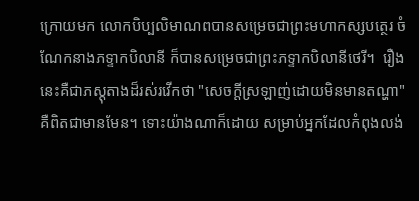ក្រោយមក លោកបិប្បលិមាណពបានសម្រេចជាព្រះមហាកស្សបត្ថេរ ចំណែកនាងភទ្ទាកបិលានី ក៏បានសម្រេចជាព្រះភទ្ទាកបិលានីថេរី។  រឿងនេះគឺជាភស្តុតាងដ៏រស់រវើកថា "សេចក្តីស្រឡាញ់ដោយមិនមានតណ្ហា" គឺពិតជាមានមែន។ ទោះយ៉ាងណាក៏ដោយ សម្រាប់អ្នកដែលកំពុងលង់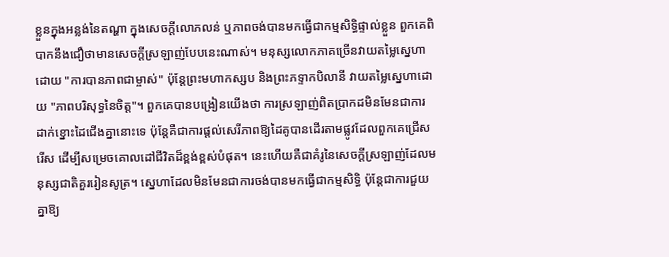ខ្លួនក្នុងអន្លង់នៃតណ្ហា ក្នុងសេចក្តីលោភលន់ ឬភាពចង់បានមកធ្វើជាកម្មសិទ្ធិផ្ទាល់ខ្លួន ពួកគេពិបាកនឹងជឿថាមានសេចក្តីស្រឡាញ់បែបនេះណាស់។ មនុស្សលោកភាគច្រើនវាយតម្លៃស្នេហាដោយ "ការបានភាពជាម្ចាស់" ប៉ុន្តែព្រះមហាកស្សប និងព្រះភទ្ទាកបិលានី វាយតម្លៃស្នេហាដោយ "ភាពបរិសុទ្ធនៃចិត្ត"។ ពួកគេបានបង្រៀនយើងថា ការស្រឡាញ់ពិតប្រាកដមិនមែនជាការដាក់ខ្នោះដៃជើងគ្នានោះទេ ប៉ុន្តែគឺជាការផ្តល់សេរីភាពឱ្យដៃគូបានដើរតាមផ្លូវដែលពួកគេជ្រើសរើស ដើម្បីសម្រេចគោលដៅជីវិតដ៏ខ្ពង់ខ្ពស់បំផុត។ នេះហើយគឺជាគំរូនៃសេចក្តីស្រឡាញ់ដែលមនុស្សជាតិគួររៀនសូត្រ។ ស្នេហាដែលមិនមែនជាការចង់បានមកធ្វើជាកម្មសិទ្ធិ ប៉ុន្តែជាការជួយគ្នាឱ្យ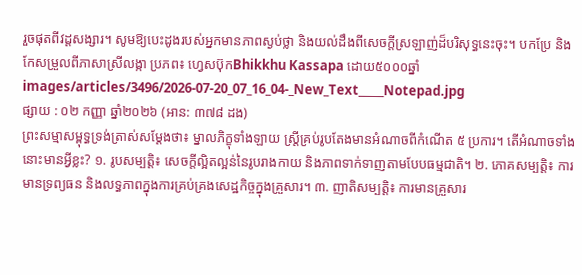រួចផុតពីវដ្តសង្សារ។ សូមឱ្យបេះដូងរបស់អ្នកមានភាពស្ងប់ថ្លា និងយល់ដឹងពីសេចក្តីស្រឡាញ់ដ៏បរិសុទ្ធនេះចុះ។ បកប្រែ និងកែសម្រួលពីភាសាស្រីលង្កា ប្រភព៖ ហ្វេសប៊ុកBhikkhu Kassapa ដោយ៥០០០ឆ្នាំ
images/articles/3496/2026-07-20_07_16_04-_New_Text_____Notepad.jpg
ផ្សាយ : ០២ កញ្ញា ឆ្នាំ២០២៦ (អាន: ៣៧៨ ដង)
ព្រះសម្មាសម្ពុទ្ធទ្រង់ត្រាស់សម្ដែងថា៖ ម្នាលភិក្ខុទាំងឡាយ ស្ត្រីគ្រប់រូបតែងមានអំណាចពីកំណើត ៥ ប្រការ។ តើអំណាចទាំងនោះមានអ្វីខ្លះ? ១. រូបសម្បត្តិ៖ សេចក្តីល្អិតល្អន់នៃរូបរាងកាយ និងភាពទាក់ទាញតាមបែបធម្មជាតិ។ ២. ភោគសម្បត្តិ៖ ការមានទ្រព្យធន និងលទ្ធភាពក្នុងការគ្រប់គ្រងសេដ្ឋកិច្ចក្នុងគ្រួសារ។ ៣. ញាតិសម្បត្តិ៖ ការមានគ្រួសារ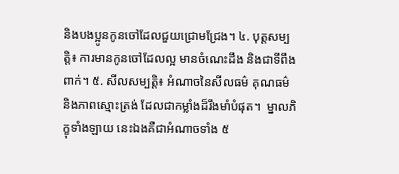និងបងប្អូនកូនចៅដែលជួយជ្រោមជ្រែង។ ៤. បុត្តសម្បត្តិ៖ ការមានកូនចៅដែលល្អ មានចំណេះដឹង និងជាទីពឹងពាក់។ ៥. សីលសម្បត្តិ៖ អំណាចនៃសីលធម៌ គុណធម៌ និងភាពស្មោះត្រង់ ដែលជាកម្លាំងដ៏រឹងមាំបំផុត។  ម្នាលភិក្ខុទាំងឡាយ នេះឯងគឺជាអំណាចទាំង ៥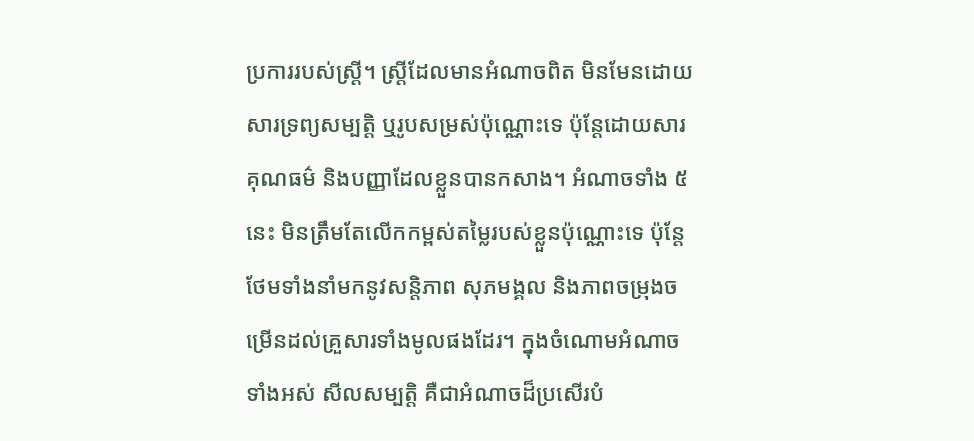ប្រការរបស់ស្ត្រី។ ស្ត្រីដែលមានអំណាចពិត មិនមែនដោយសារទ្រព្យសម្បត្តិ ឬរូបសម្រស់ប៉ុណ្ណោះទេ ប៉ុន្តែដោយសារគុណធម៌ និងបញ្ញាដែលខ្លួនបានកសាង។ អំណាចទាំង ៥ នេះ មិនត្រឹមតែលើកកម្ពស់តម្លៃរបស់ខ្លួនប៉ុណ្ណោះទេ ប៉ុន្តែថែមទាំងនាំមកនូវសន្តិភាព សុភមង្គល និងភាពចម្រុងចម្រើនដល់គ្រួសារទាំងមូលផងដែរ។ ក្នុងចំណោមអំណាចទាំងអស់ សីលសម្បត្តិ គឺជាអំណាចដ៏ប្រសើរបំ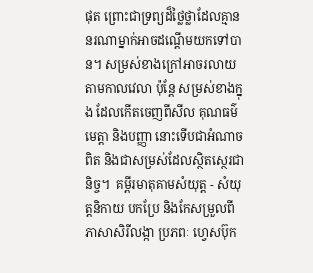ផុត ព្រោះជាទ្រព្យដ៏ថ្លៃថ្លាដែលគ្មាននរណាម្នាក់អាចដណ្ដើមយកទៅបាន។ សម្រស់ខាងក្រៅអាចរលាយតាមកាលវេលា ប៉ុន្តែ សម្រស់ខាងក្នុង ដែលកើតចេញពីសីល គុណធម៌ មេត្តា និងបញ្ញា នោះទើបជាអំណាចពិត និងជាសម្រស់ដែលស្ថិតស្ថេរជានិច្ច។  គម្ពីរមាតុគាមសំយុត្ត - សំយុត្តនិកាយ បកប្រែ និងកែសម្រួលពីភាសាសិរីលង្កា ប្រភពៈ ហ្វេសប៊ុក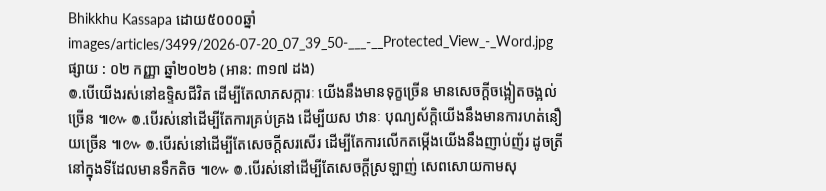Bhikkhu Kassapa ដោយ៥០០០ឆ្នាំ
images/articles/3499/2026-07-20_07_39_50-___-__Protected_View_-_Word.jpg
ផ្សាយ : ០២ កញ្ញា ឆ្នាំ២០២៦ (អាន: ៣១៧ ដង)
៙.បើយើងរស់នៅឧទ្ទិសជីវិត ដើម្បីតែលាភសក្ការៈ យើងនឹងមានទុក្ខច្រើន មានសេចក្ដីចង្អៀតចង្អល់ច្រើន ៕៚ ៙.បើរស់នៅដើម្បីតែការគ្រប់គ្រង ដើម្បីយស ឋានៈ បុណ្យស័ក្ដិយើងនឹងមានការហត់នឿយច្រើន ៕៚ ៙.បើរស់នៅដើម្បីតែសេចក្ដីសរសើរ ដើម្បីតែការលើកតម្កើងយើងនឹងញាប់ញ័រ ដូចត្រីនៅក្នុងទីដែលមានទឹកតិច ៕៚ ៙.បើរស់នៅដើម្បីតែសេចក្ដីស្រឡាញ់ សេពសោយកាមសុ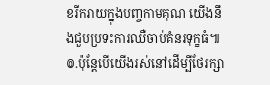ខរីករាយក្នុងបញ្ចកាមគុណ យើងនឹងជួបប្រទះការឈឺចាប់គំនរទុក្ខធំ៕ ៙.ប៉ុន្តែបើយើងរស់នៅដើម្បីថែរក្សា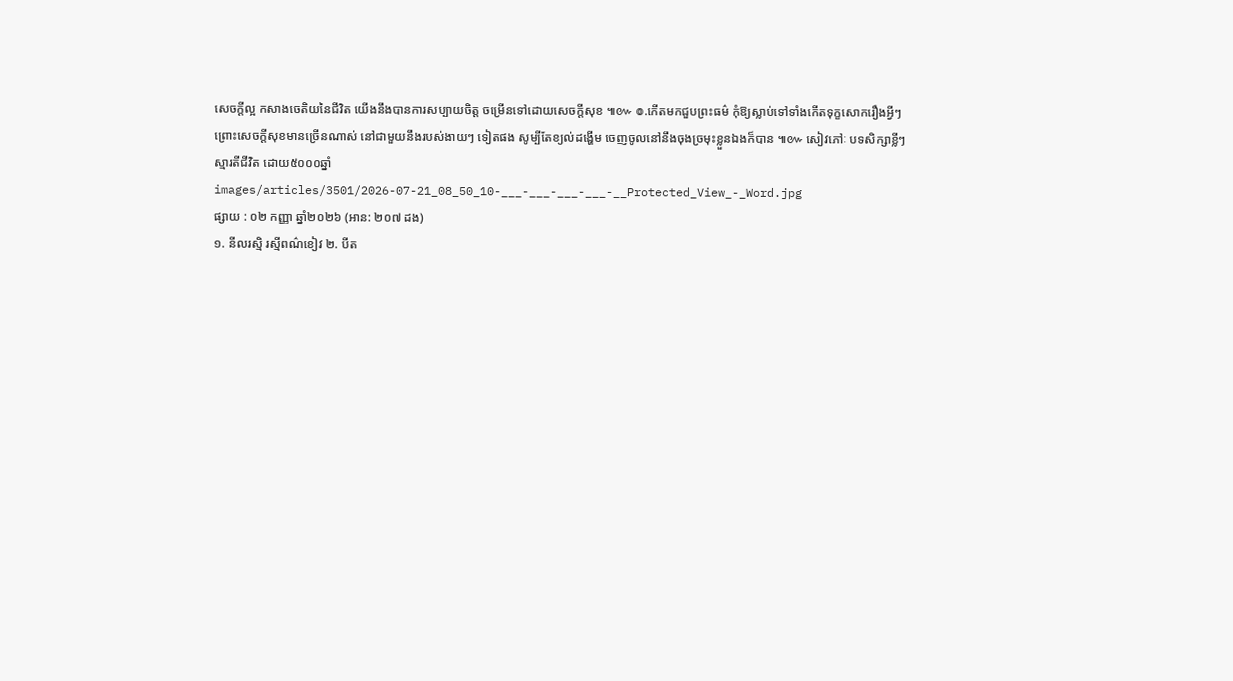សេចក្ដីល្អ កសាងចេតិយនៃជីវិត យើងនឹងបានការសប្បាយចិត្ត ចម្រើនទៅដោយសេចក្ដីសុខ ៕៚ ៙.កើតមកជួបព្រះធម៌ កុំឱ្យស្លាប់ទៅទាំងកើតទុក្ខសោករឿងអ្វីៗ ព្រោះសេចក្ដីសុខមានច្រើនណាស់ នៅជាមួយនឹងរបស់ងាយៗ ទៀតផង សូម្បីតែខ្យល់ដង្ហើម ចេញចូលនៅនឹងចុងច្រមុះខ្លួនឯងក៏បាន ៕៚ សៀវភៅៈ បទសិក្សាខ្លីៗ ស្មារតីជីវិត ដោយ៥០០០ឆ្នាំ
images/articles/3501/2026-07-21_08_50_10-___-___-___-___-__Protected_View_-_Word.jpg
ផ្សាយ : ០២ កញ្ញា ឆ្នាំ២០២៦ (អាន: ២០៧ ដង)
១. នីលរស្មិ រស្មីពណ៌ខៀវ ២. បីត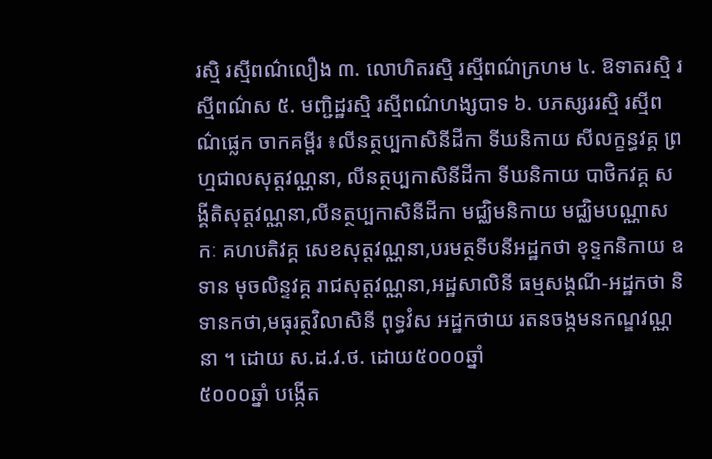រស្មិ រស្មីពណ៌លឿង ៣. លោហិតរស្មិ រស្មីពណ៌ក្រហម ៤. ឱទាតរស្មិ រស្មីពណ៌ស ៥. មញ្ជិដ្ឋរស្មិ រស្មីពណ៌ហង្សបាទ ៦. បភស្សររស្មិ រស្មីពណ៌ផ្លេក ចាកគម្ពីរ ៖លីនត្ថប្បកាសិនីដីកា ទីឃនិកាយ សីលក្ខន្ធវគ្គ ព្រហ្មជាលសុត្តវណ្ណនា, លីនត្ថប្បកាសិនីដីកា ទីឃនិកាយ បាថិកវគ្គ សង្គីតិសុត្តវណ្ណនា,លីនត្ថប្បកាសិនីដីកា មជ្ឈិមនិកាយ មជ្ឈិមបណ្ណាសកៈ គហបតិវគ្គ សេខសុត្តវណ្ណនា,បរមត្ថទីបនីអដ្ឋកថា ខុទ្ទកនិកាយ ឧទាន មុចលិន្ទវគ្គ រាជសុត្តវណ្ណនា,អដ្ឋសាលិនី ធម្មសង្គណី-អដ្ឋកថា និទានកថា,មធុរត្ថវិលាសិនី ពុទ្ធវំស អដ្ឋកថាយ រតនចង្កមនកណ្ឌវណ្ណនា ។ ដោយ ស.ដ.វ.ថ. ដោយ៥០០០ឆ្នាំ
៥០០០ឆ្នាំ បង្កើត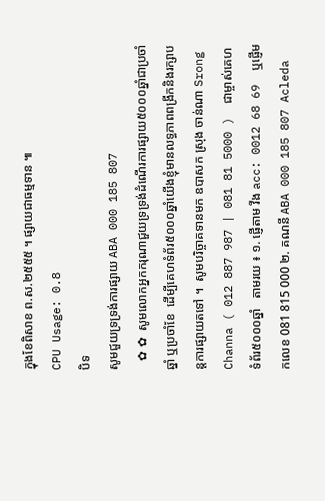ក្នុងខែពិសាខ ព.ស.២៥៥៥ ។ ផ្សាយជាធម្មទាន ៕
CPU Usage: 0.8
បិទ
សូមជួយទ្រទ្រង់ការផ្សាយ ABA 000 185 807
   ✿ ✿  សូមលោកអ្នកករុណាជួយទ្រទ្រង់ដំណើរការផ្សាយ៥០០០ឆ្នាំជាប្រចាំឆ្នាំ ឬប្រចាំខែ  ដើម្បីគេហទំព័រ៥០០០ឆ្នាំយើងខ្ញុំមានលទ្ធភាពពង្រីកនិងរក្សាបន្តការផ្សាយតទៅ ។  សូមបរិច្ចាគទានមក ឧបាសក ស្រុង ចាន់ណា Srong Channa ( 012 887 987 | 081 81 5000 )  ជាម្ចាស់គេហទំព័រ៥០០០ឆ្នាំ   តាមរយ ៖ ១. ផ្ញើតាម វីង acc: 0012 68 69  ឬផ្ញើមកលេខ 081 815 000 ២. គណនី ABA 000 185 807 Acleda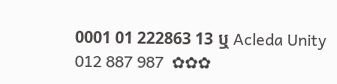0001 01 222863 13 ឬ Acleda Unity 012 887 987  ✿✿✿